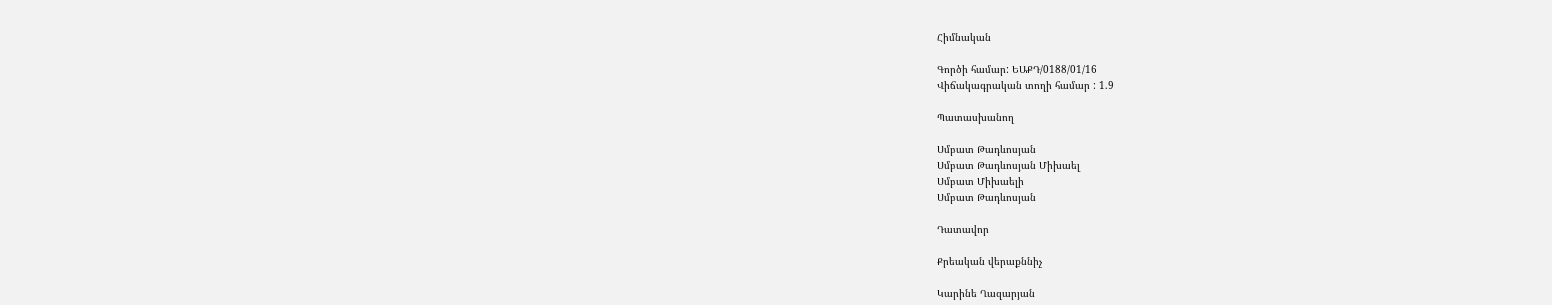Հիմնական

Գործի համար: ԵԱՔԴ/0188/01/16
Վիճակագրական տողի համար : 1.9

Պատասխանող

Սմբատ Թադևոսյան
Սմբատ Թադևոսյան Միխաել
Սմբատ Միխաելի
Սմբատ Թադևոսյան

Դատավոր

Քրեական վերաքննիչ

Կարինե Ղազարյան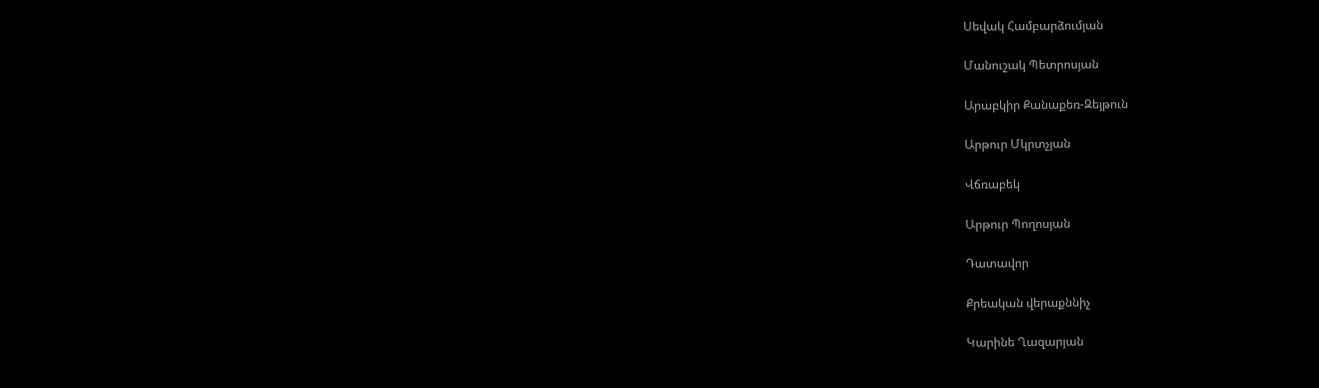Սեվակ Համբարձումյան

Մանուշակ Պետրոսյան

Արաբկիր Քանաքեռ-Զեյթուն

Արթուր Մկրտչյան

Վճռաբեկ

Արթուր Պողոսյան

Դատավոր

Քրեական վերաքննիչ

Կարինե Ղազարյան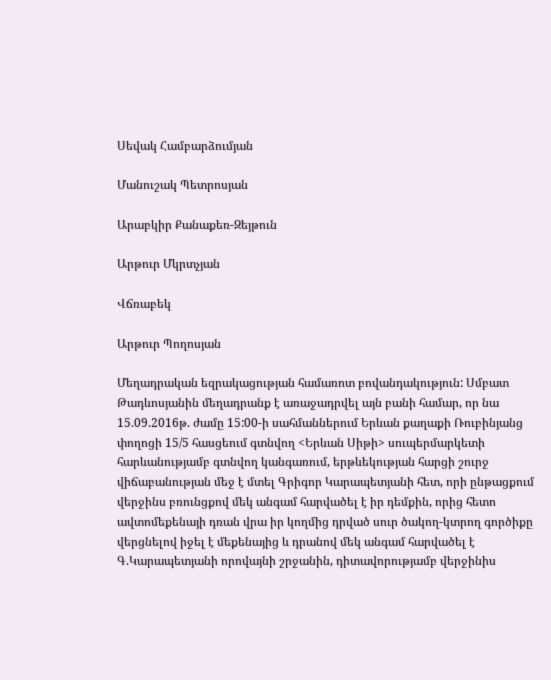Սեվակ Համբարձումյան

Մանուշակ Պետրոսյան

Արաբկիր Քանաքեռ-Զեյթուն

Արթուր Մկրտչյան

Վճռաբեկ

Արթուր Պողոսյան

Մեղադրական եզրակացության համառոտ բովանդակություն: Սմբատ Թադևոսյանին մեղադրանք է առաջադրվել այն բանի համար, որ նա 15.09.2016թ. ժամը 15:00-ի սահմաններում Երևան քաղաքի Ռուբինյանց փողոցի 15/5 հասցեում գտնվող <Երևան Սիթի> սուպերմարկետի հարևանությամբ գտնվող կանգառում, երթևեկության հարցի շուրջ վիճաբանության մեջ է մտել Գրիգոր Կարապետյանի հետ, որի ընթացքում վերջինս բռունցքով մեկ անգամ հարվածել է իր դեմքին, որից հետո ավտոմեքենայի դռան վրա իր կողմից դրված սուր ծակող-կտրող գործիքը վերցնելով իջել է մեքենայից և դրանով մեկ անգամ հարվածել է Գ.Կարապետյանի որովայնի շրջանին, դիտավորությամբ վերջինիս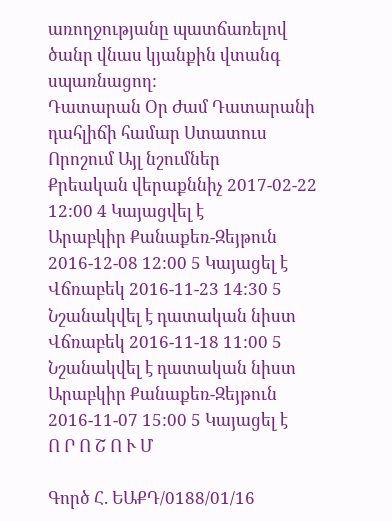առողջությանը պատճառելով ծանր վնաս կյանքին վտանգ սպառնացող:
Դատարան Օր Ժամ Դատարանի դահլիճի համար Ստատուս Որոշում Այլ նշումներ
Քրեական վերաքննիչ 2017-02-22 12:00 4 Կայացվել է
Արաբկիր Քանաքեռ-Զեյթուն 2016-12-08 12:00 5 Կայացել է
Վճռաբեկ 2016-11-23 14:30 5 Նշանակվել է դատական նիստ
Վճռաբեկ 2016-11-18 11:00 5 Նշանակվել է դատական նիստ
Արաբկիր Քանաքեռ-Զեյթուն 2016-11-07 15:00 5 Կայացել է
Ո Ր Ո Շ Ո Ւ Մ

Գործ Հ. ԵԱՔԴ/0188/01/16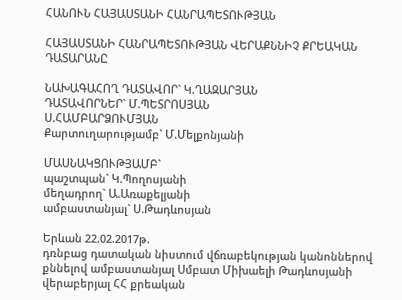ՀԱՆՈՒՆ ՀԱՅԱՍՏԱՆԻ ՀԱՆՐԱՊԵՏՈՒԹՅԱՆ

ՀԱՅԱՍՏԱՆԻ ՀԱՆՐԱՊԵՏՈՒԹՅԱՆ ՎԵՐԱՔՆՆԻՉ ՔՐԵԱԿԱՆ ԴԱՏԱՐԱՆԸ

ՆԱԽԱԳԱՀՈՂ ԴԱՏԱՎՈՐ` Կ.ՂԱԶԱՐՅԱՆ
ԴԱՏԱՎՈՐՆԵՐ` Մ.ՊԵՏՐՈՍՅԱՆ
Ս.ՀԱՄԲԱՐՁՈՒՄՅԱՆ
Քարտուղարությամբ` Մ.Մելքոնյանի

ՄԱՍՆԱԿՑՈՒԹՅԱՄԲ`
պաշտպան` Կ.Պողոսյանի
մեղադրող` Ա.Առաքելյանի
ամբաստանյալ` Ս.Թադևոսյան

Երևան 22.02.2017թ.
դռնբաց դատական նիստում վճռաբեկության կանոններով քննելով ամբաստանյալ Սմբատ Միխաելի Թադևոսյանի վերաբերյալ ՀՀ քրեական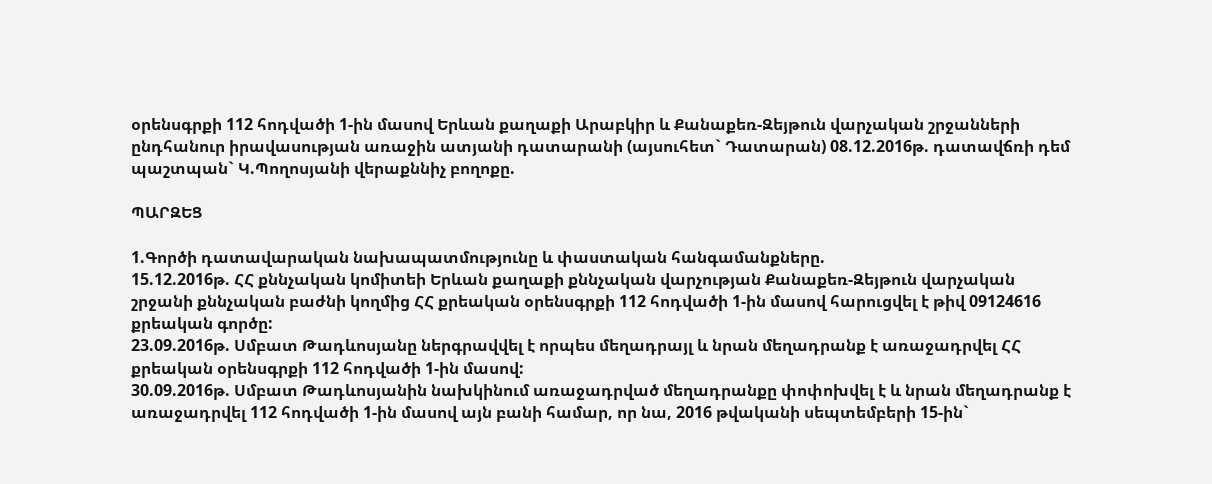օրենսգրքի 112 հոդվածի 1-ին մասով Երևան քաղաքի Արաբկիր և Քանաքեռ-Զեյթուն վարչական շրջանների ընդհանուր իրավասության առաջին ատյանի դատարանի (այսուհետ` Դատարան) 08.12.2016թ. դատավճռի դեմ պաշտպան` Կ.Պողոսյանի վերաքննիչ բողոքը.

ՊԱՐԶԵՑ

1.Գործի դատավարական նախապատմությունը և փաստական հանգամանքները.
15.12.2016թ. ՀՀ քննչական կոմիտեի Երևան քաղաքի քննչական վարչության Քանաքեռ-Զեյթուն վարչական շրջանի քննչական բաժնի կողմից ՀՀ քրեական օրենսգրքի 112 հոդվածի 1-ին մասով հարուցվել է թիվ 09124616 քրեական գործը:
23.09.2016թ. Սմբատ Թադևոսյանը ներգրավվել է որպես մեղադրայլ և նրան մեղադրանք է առաջադրվել ՀՀ քրեական օրենսգրքի 112 հոդվածի 1-ին մասով:
30.09.2016թ. Սմբատ Թադևոսյանին նախկինում առաջադրված մեղադրանքը փոփոխվել է և նրան մեղադրանք է առաջադրվել 112 հոդվածի 1-ին մասով այն բանի համար, որ նա, 2016 թվականի սեպտեմբերի 15-ին`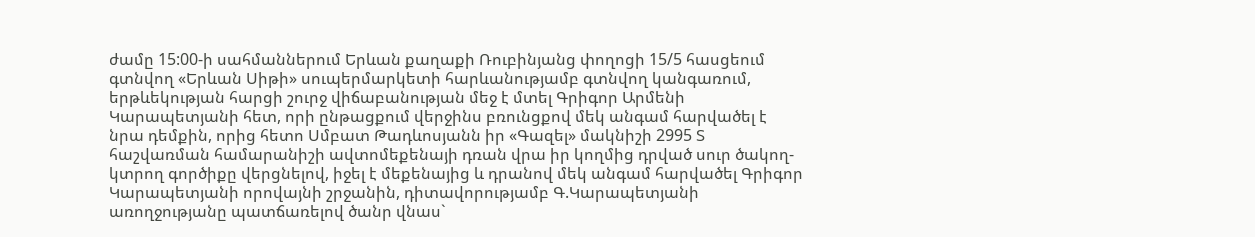ժամը 15:00-ի սահմաններում Երևան քաղաքի Ռուբինյանց փողոցի 15/5 հասցեում գտնվող «Երևան Սիթի» սուպերմարկետի հարևանությամբ գտնվող կանգառում, երթևեկության հարցի շուրջ վիճաբանության մեջ է մտել Գրիգոր Արմենի Կարապետյանի հետ, որի ընթացքում վերջինս բռունցքով մեկ անգամ հարվածել է նրա դեմքին, որից հետո Սմբատ Թադևոսյանն իր «Գազել» մակնիշի 2995 Տ հաշվառման համարանիշի ավտոմեքենայի դռան վրա իր կողմից դրված սուր ծակող-կտրող գործիքը վերցնելով, իջել է մեքենայից և դրանով մեկ անգամ հարվածել Գրիգոր Կարապետյանի որովայնի շրջանին, դիտավորությամբ Գ.Կարապետյանի առողջությանը պատճառելով ծանր վնաս`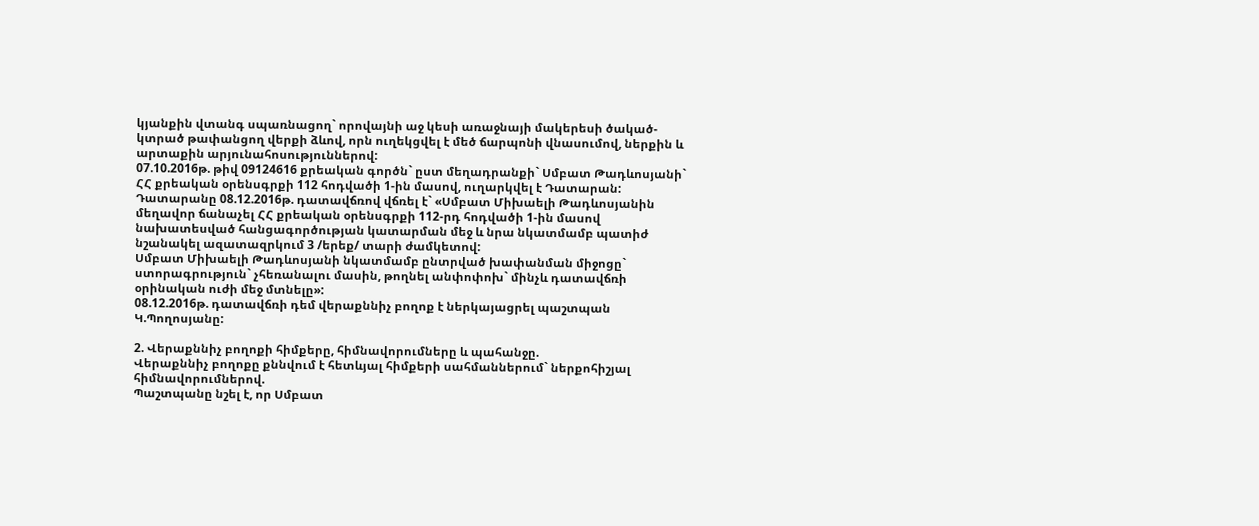կյանքին վտանգ սպառնացող` որովայնի աջ կեսի առաջնայի մակերեսի ծակած-կտրած թափանցող վերքի ձևով, որն ուղեկցվել է մեծ ճարպոնի վնասումով, ներքին և արտաքին արյունահոսություններով:
07.10.2016թ. թիվ 09124616 քրեական գործն` ըստ մեղադրանքի` Սմբատ Թադևոսյանի` ՀՀ քրեական օրենսգրքի 112 հոդվածի 1-ին մասով, ուղարկվել է Դատարան:
Դատարանը 08.12.2016թ. դատավճռով վճռել է` «Սմբատ Միխաելի Թադևոսյանին մեղավոր ճանաչել ՀՀ քրեական օրենսգրքի 112-րդ հոդվածի 1-ին մասով նախատեսված հանցագործության կատարման մեջ և նրա նկատմամբ պատիժ նշանակել ազատազրկում 3 /երեք/ տարի ժամկետով:
Սմբատ Միխաելի Թադևոսյանի նկատմամբ ընտրված խափանման միջոցը` ստորագրություն` չհեռանալու մասին, թողնել անփոփոխ` մինչև դատավճռի օրինական ուժի մեջ մտնելը»:
08.12.2016թ. դատավճռի դեմ վերաքննիչ բողոք է ներկայացրել պաշտպան Կ.Պողոսյանը:

2. Վերաքննիչ բողոքի հիմքերը, հիմնավորումները և պահանջը.
Վերաքննիչ բողոքը քննվում է հետևյալ հիմքերի սահմաններում` ներքոհիշյալ հիմնավորումներով.
Պաշտպանը նշել է, որ Սմբատ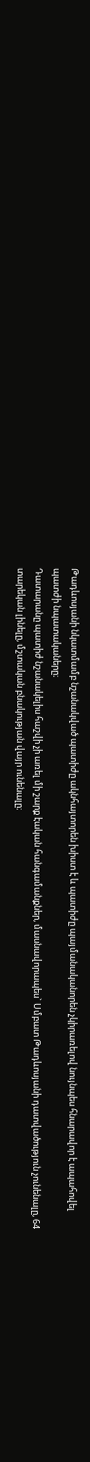Թադևոսյանի նկատմամբ նշանակված պատիժը ակնհայտորեն խիստ է և պատիժը պայմանականորեն չկիրառելով նույնպես հնարավոր է ապահովել պատժի նպատակաները։
Դատարանը պատիժ նշանակելիս հաշվի չի առել մի շարք էական հանգամանքներ, մասնավորապես` Սմբատ Թադևոսյանի դատվածություն չունենալը, 64 տարեկան լինելը, մշտական բնակության վայր ունենալը։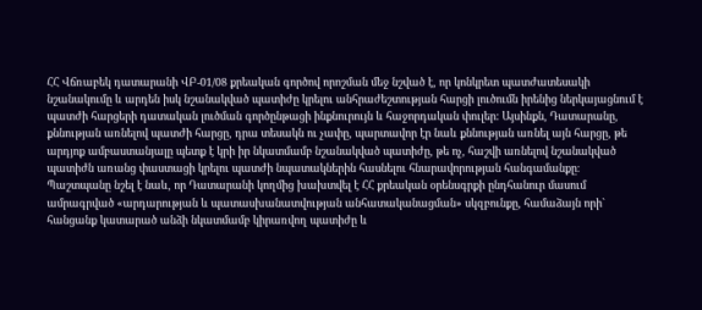ՀՀ Վճռաբեկ դատարանի ՎԲ-01/08 քրեական գործով որոշման մեջ նշված է, որ կոնկրետ պատժատեսակի նշանակումը և արդեն իսկ նշանակված պատիժը կրելու անհրաժեշտության հարցի լուծումն իրենից ներկայացնում է պատժի հարցերի դատական լուծման գործընթացի ինքնուրույն և հաջորդական փուլեր: Այսինքն, Դատարանը, քննության առնելով պատժի հարցը, դրա տեսակն ու չափը, պարտավոր էր նաև քննության առնել այն հարցը, թե արդյոք ամբաստանյալը պետք է կրի իր նկատմամբ նշանակված պատիժը, թե ոչ, հաշվի առնելով նշանակված պատիժն առանց փաստացի կրելու պատժի նպատակներին հասնելու հնարավորության հանգամանքը։
Պաշտպանը նշել է նաև, որ Դատարանի կողմից խախտվել է ՀՀ քրեական օրենսգրքի ընդհանուր մասում ամրագրված «արդարության և պատասխանատվության անհատականացման» սկզբունքը, համաձայն որի` հանցանք կատարած անձի նկատմամբ կիրառվող պատիժը և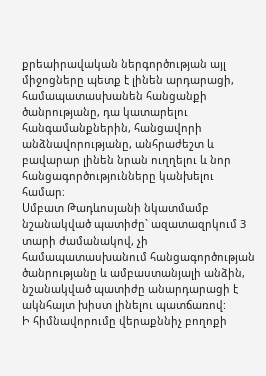քրեաիրավական ներգործության այլ միջոցները պետք է լինեն արդարացի, համապատասխանեն հանցանքի ծանրությանը, դա կատարելու հանգամանքներին, հանցավորի անձնավորությանը, անհրաժեշտ և բավարար լինեն նրան ուղղելու և նոր հանցագործությունները կանխելու համար։
Սմբատ Թադևոսյանի նկատմամբ նշանակված պատիժը` ազատազրկում 3 տարի ժամանակով, չի համապատասխանում հանցագործության ծանրությանը և ամբաստանյալի անձին, նշանակված պատիժը անարդարացի է ակնհայտ խիստ լինելու պատճառով:
Ի հիմնավորումը վերաքննիչ բողոքի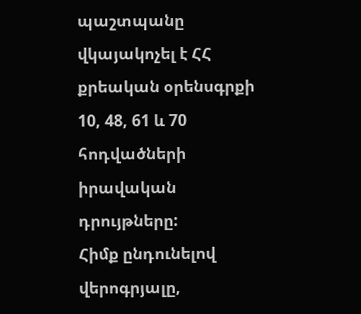պաշտպանը վկայակոչել է ՀՀ քրեական օրենսգրքի 10, 48, 61 և 70 հոդվածների իրավական դրույթները:
Հիմք ընդունելով վերոգրյալը,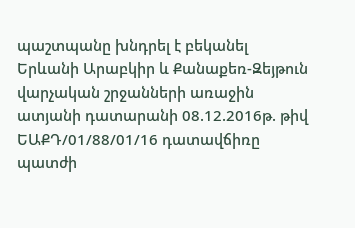պաշտպանը խնդրել է բեկանել Երևանի Արաբկիր և Քանաքեռ-Զեյթուն վարչական շրջանների առաջին ատյանի դատարանի 08.12.2016թ. թիվ ԵԱՔԴ/01/88/01/16 դատավճիռը պատժի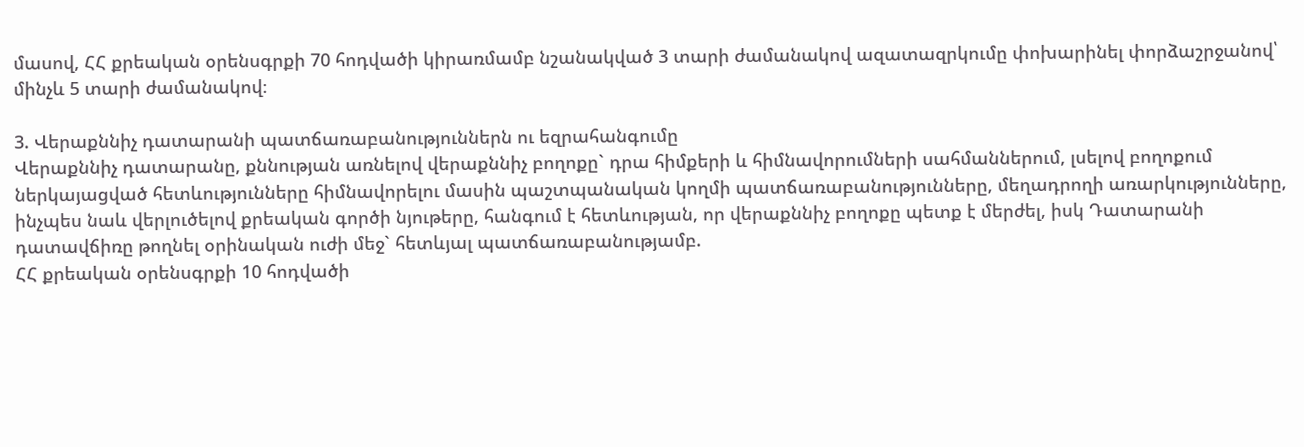մասով, ՀՀ քրեական օրենսգրքի 70 հոդվածի կիրառմամբ նշանակված 3 տարի ժամանակով ազատազրկումը փոխարինել փորձաշրջանով՝ մինչև 5 տարի ժամանակով։

3. Վերաքննիչ դատարանի պատճառաբանություններն ու եզրահանգումը
Վերաքննիչ դատարանը, քննության առնելով վերաքննիչ բողոքը` դրա հիմքերի և հիմնավորումների սահմաններում, լսելով բողոքում ներկայացված հետևությունները հիմնավորելու մասին պաշտպանական կողմի պատճառաբանությունները, մեղադրողի առարկությունները, ինչպես նաև վերլուծելով քրեական գործի նյութերը, հանգում է հետևության, որ վերաքննիչ բողոքը պետք է մերժել, իսկ Դատարանի դատավճիռը թողնել օրինական ուժի մեջ` հետևյալ պատճառաբանությամբ.
ՀՀ քրեական օրենսգրքի 10 հոդվածի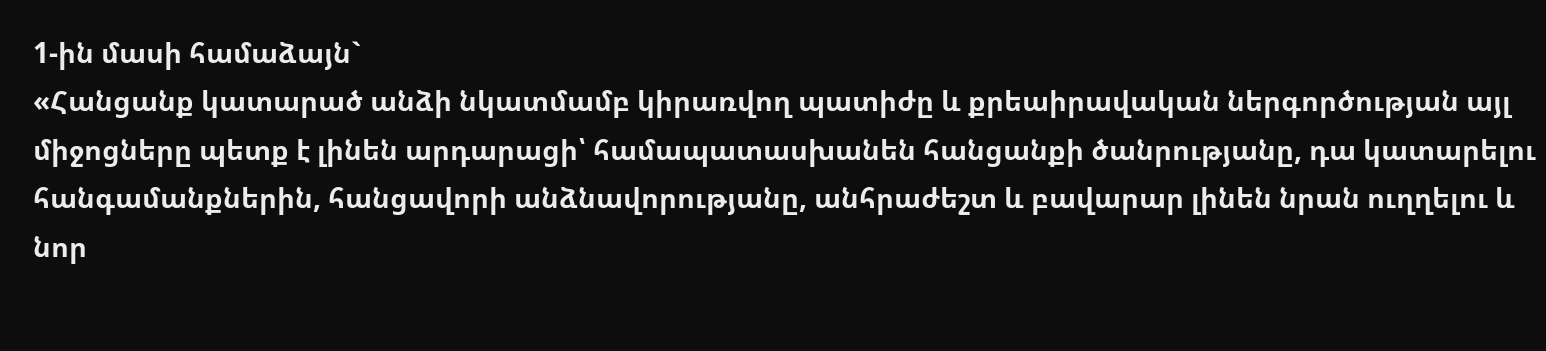1-ին մասի համաձայն`
«Հանցանք կատարած անձի նկատմամբ կիրառվող պատիժը և քրեաիրավական ներգործության այլ միջոցները պետք է լինեն արդարացի՝ համապատասխանեն հանցանքի ծանրությանը, դա կատարելու հանգամանքներին, հանցավորի անձնավորությանը, անհրաժեշտ և բավարար լինեն նրան ուղղելու և նոր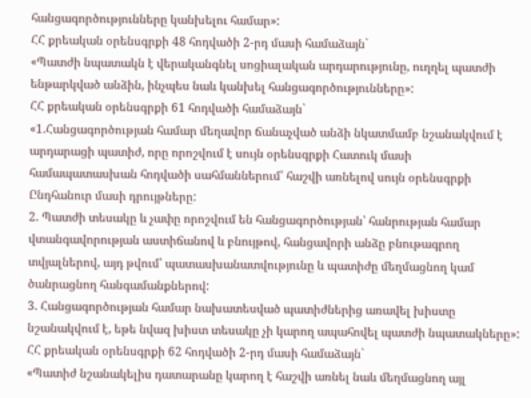հանցագործությունները կանխելու համար»:
ՀՀ քրեական օրենսգրքի 48 հոդվածի 2-րդ մասի համաձայն`
«Պատժի նպատակն է վերականգնել սոցիալական արդարությունը, ուղղել պատժի ենթարկված անձին, ինչպես նաև կանխել հանցագործությունները»:
ՀՀ քրեական օրենսգրքի 61 հոդվածի համաձայն`
«1.Հանցագործության համար մեղավոր ճանաչված անձի նկատմամբ նշանակվում է արդարացի պատիժ, որը որոշվում է սույն օրենսգրքի Հատուկ մասի համապատասխան հոդվածի սահմաններում՝ հաշվի առնելով սույն օրենսգրքի Ընդհանուր մասի դրույթները:
2. Պատժի տեսակը և չափը որոշվում են հանցագործության՝ հանրության համար վտանգավորության աստիճանով և բնույթով, հանցավորի անձը բնութագրող տվյալներով, այդ թվում՝ պատասխանատվությունը և պատիժը մեղմացնող կամ ծանրացնող հանգամանքներով:
3. Հանցագործության համար նախատեսված պատիժներից առավել խիստը նշանակվում է, եթե նվազ խիստ տեսակը չի կարող ապահովել պատժի նպատակները»:
ՀՀ քրեական օրենսգրքի 62 հոդվածի 2-րդ մասի համաձայն`
«Պատիժ նշանակելիս դատարանը կարող է հաշվի առնել նաև մեղմացնող այլ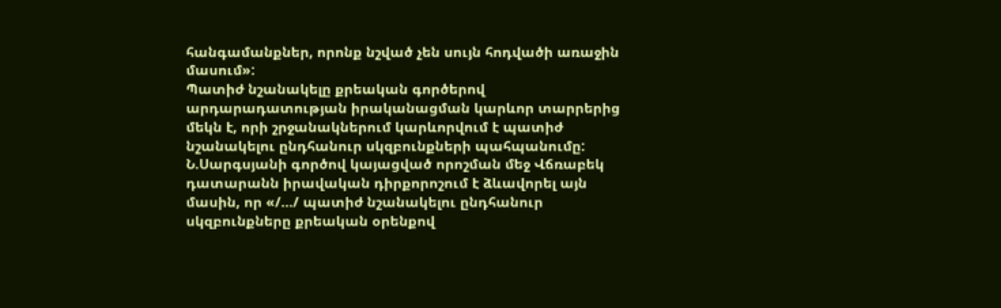հանգամանքներ, որոնք նշված չեն սույն հոդվածի առաջին մասում»:
Պատիժ նշանակելը քրեական գործերով արդարադատության իրականացման կարևոր տարրերից մեկն է, որի շրջանակներում կարևորվում է պատիժ նշանակելու ընդհանուր սկզբունքների պահպանումը: Ն.Սարգսյանի գործով կայացված որոշման մեջ Վճռաբեկ դատարանն իրավական դիրքորոշում է ձևավորել այն մասին, որ «/…/ պատիժ նշանակելու ընդհանուր սկզբունքները քրեական օրենքով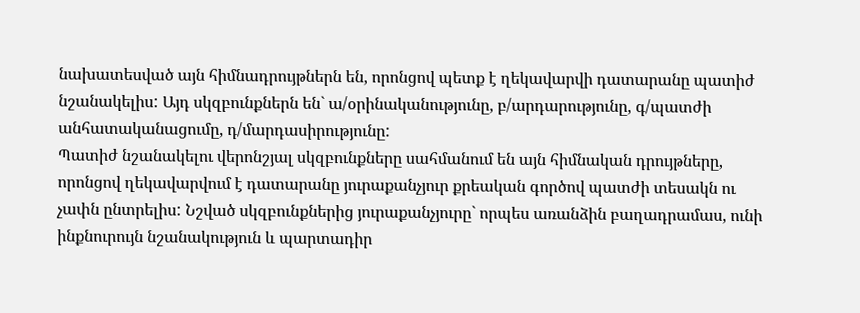նախատեսված այն հիմնադրույթներն են, որոնցով պետք է ղեկավարվի դատարանը պատիժ նշանակելիս: Այդ սկզբունքներն են` ա/օրինականությունը, բ/արդարությունը, գ/պատժի անհատականացումը, դ/մարդասիրությունը:
Պատիժ նշանակելու վերոնշյալ սկզբունքները սահմանում են այն հիմնական դրույթները, որոնցով ղեկավարվում է դատարանը յուրաքանչյուր քրեական գործով պատժի տեսակն ու չափն ընտրելիս: Նշված սկզբունքներից յուրաքանչյուրը` որպես առանձին բաղադրամաս, ունի ինքնուրույն նշանակություն և պարտադիր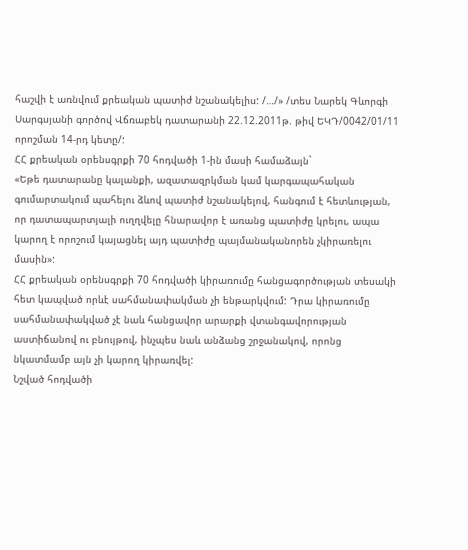հաշվի է առնվում քրեական պատիժ նշանակելիս: /…/» /տես Նարեկ Գևորգի Սարգսյանի գործով Վճռաբեկ դատարանի 22.12.2011թ. թիվ ԵԿԴ/0042/01/11 որոշման 14-րդ կետը/:
ՀՀ քրեական օրենսգրքի 70 հոդվածի 1-ին մասի համաձայն`
«Եթե դատարանը կալանքի, ազատազրկման կամ կարգապահական գումարտակում պահելու ձևով պատիժ նշանակելով, հանգում է հետևության, որ դատապարտյալի ուղղվելը հնարավոր է առանց պատիժը կրելու, ապա կարող է որոշում կայացնել այդ պատիժը պայմանականորեն չկիրառելու մասին»:
ՀՀ քրեական օրենսգրքի 70 հոդվածի կիրառումը հանցագործության տեսակի հետ կապված որևէ սահմանափակման չի ենթարկվում: Դրա կիրառումը սահմանափակված չէ նաև հանցավոր արարքի վտանգավորության աստիճանով ու բնույթով, ինչպես նաև անձանց շրջանակով, որոնց նկատմամբ այն չի կարող կիրառվել:
Նշված հոդվածի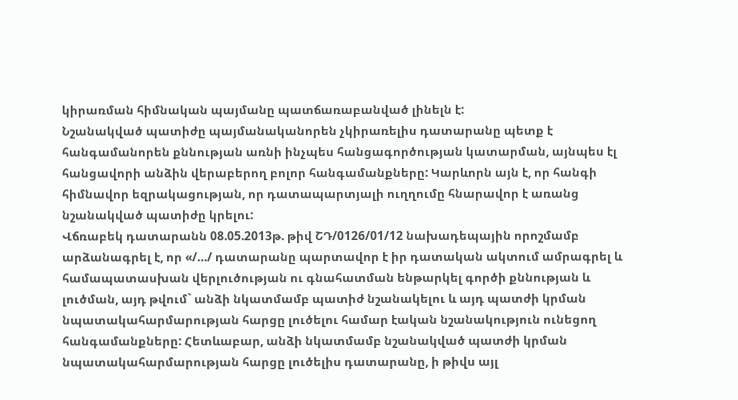կիրառման հիմնական պայմանը պատճառաբանված լինելն է:
Նշանակված պատիժը պայմանականորեն չկիրառելիս դատարանը պետք է հանգամանորեն քննության առնի ինչպես հանցագործության կատարման, այնպես էլ հանցավորի անձին վերաբերող բոլոր հանգամանքները: Կարևորն այն է, որ հանգի հիմնավոր եզրակացության, որ դատապարտյալի ուղղումը հնարավոր է առանց նշանակված պատիժը կրելու:
Վճռաբեկ դատարանն 08.05.2013թ. թիվ ՇԴ/0126/01/12 նախադեպային որոշմամբ արձանագրել է, որ «/…/ դատարանը պարտավոր է իր դատական ակտում ամրագրել և համապատասխան վերլուծության ու գնահատման ենթարկել գործի քննության և լուծման, այդ թվում` անձի նկատմամբ պատիժ նշանակելու և այդ պատժի կրման նպատակահարմարության հարցը լուծելու համար էական նշանակություն ունեցող հանգամանքները: Հետևաբար, անձի նկատմամբ նշանակված պատժի կրման նպատակահարմարության հարցը լուծելիս դատարանը, ի թիվս այլ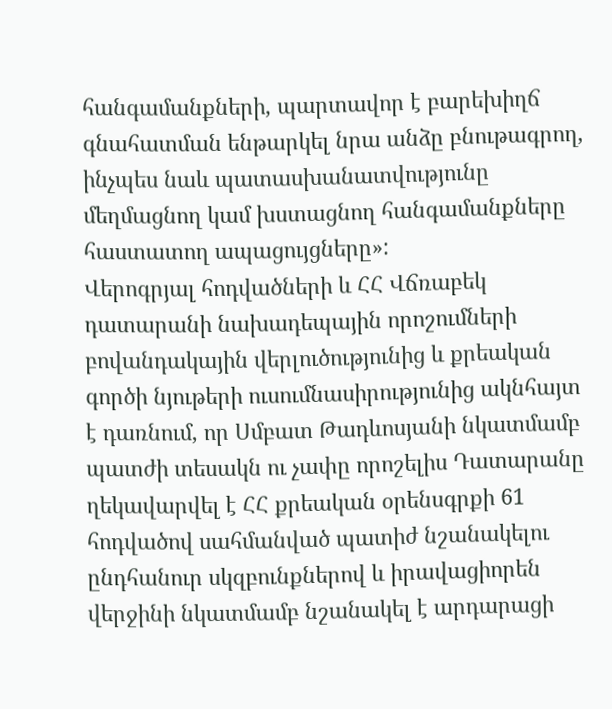հանգամանքների, պարտավոր է բարեխիղճ գնահատման ենթարկել նրա անձը բնութագրող, ինչպես նաև պատասխանատվությունը մեղմացնող կամ խստացնող հանգամանքները հաստատող ապացույցները»:
Վերոգրյալ հոդվածների և ՀՀ Վճռաբեկ դատարանի նախադեպային որոշումների բովանդակային վերլուծությունից և քրեական գործի նյութերի ուսումնասիրությունից ակնհայտ է դառնում, որ Սմբատ Թադևոսյանի նկատմամբ պատժի տեսակն ու չափը որոշելիս Դատարանը ղեկավարվել է ՀՀ քրեական օրենսգրքի 61 հոդվածով սահմանված պատիժ նշանակելու ընդհանուր սկզբունքներով և իրավացիորեն վերջինի նկատմամբ նշանակել է արդարացի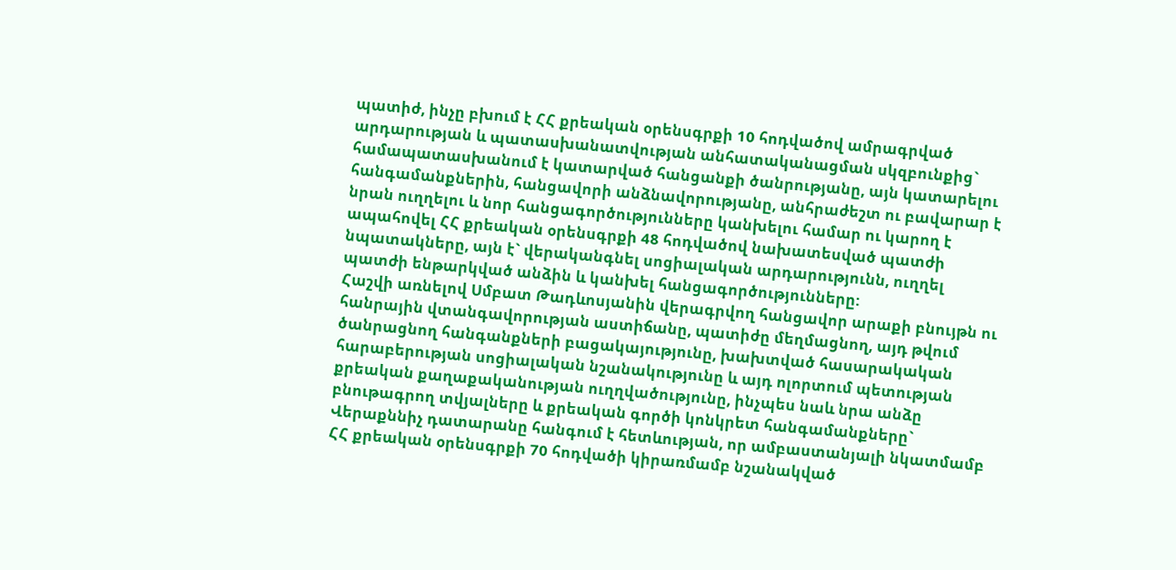պատիժ, ինչը բխում է ՀՀ քրեական օրենսգրքի 10 հոդվածով ամրագրված արդարության և պատասխանատվության անհատականացման սկզբունքից` համապատասխանում է կատարված հանցանքի ծանրությանը, այն կատարելու հանգամանքներին, հանցավորի անձնավորությանը, անհրաժեշտ ու բավարար է նրան ուղղելու և նոր հանցագործությունները կանխելու համար ու կարող է ապահովել ՀՀ քրեական օրենսգրքի 48 հոդվածով նախատեսված պատժի նպատակները, այն է` վերականգնել սոցիալական արդարությունն, ուղղել պատժի ենթարկված անձին և կանխել հանցագործությունները:
Հաշվի առնելով Սմբատ Թադևոսյանին վերագրվող հանցավոր արաքի բնույթն ու հանրային վտանգավորության աստիճանը, պատիժը մեղմացնող, այդ թվում ծանրացնող հանգանքների բացակայությունը, խախտված հասարակական հարաբերության սոցիալական նշանակությունը և այդ ոլորտում պետության քրեական քաղաքականության ուղղվածությունը, ինչպես նաև նրա անձը բնութագրող տվյալները և քրեական գործի կոնկրետ հանգամանքները` Վերաքննիչ դատարանը հանգում է հետևության, որ ամբաստանյալի նկատմամբ ՀՀ քրեական օրենսգրքի 70 հոդվածի կիրառմամբ նշանակված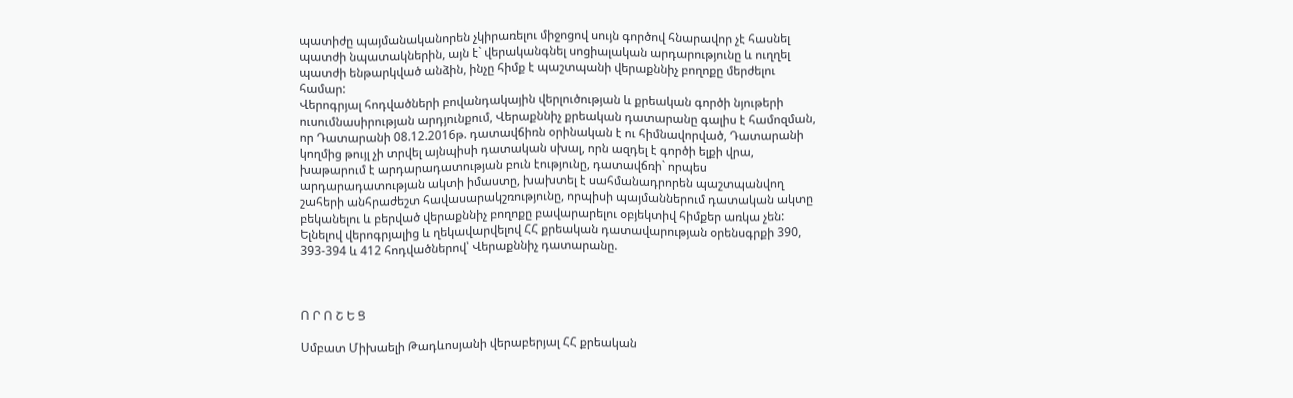պատիժը պայմանականորեն չկիրառելու միջոցով սույն գործով հնարավոր չէ հասնել պատժի նպատակներին, այն է` վերականգնել սոցիալական արդարությունը և ուղղել պատժի ենթարկված անձին, ինչը հիմք է պաշտպանի վերաքննիչ բողոքը մերժելու համար:
Վերոգրյալ հոդվածների բովանդակային վերլուծության և քրեական գործի նյութերի ուսումնասիրության արդյունքում, Վերաքննիչ քրեական դատարանը գալիս է համոզման, որ Դատարանի 08.12.2016թ. դատավճիռն օրինական է ու հիմնավորված, Դատարանի կողմից թույլ չի տրվել այնպիսի դատական սխալ, որն ազդել է գործի ելքի վրա, խաթարում է արդարադատության բուն էությունը, դատավճռի` որպես արդարադատության ակտի իմաստը, խախտել է սահմանադրորեն պաշտպանվող շահերի անհրաժեշտ հավասարակշռությունը, որպիսի պայմաններում դատական ակտը բեկանելու և բերված վերաքննիչ բողոքը բավարարելու օբյեկտիվ հիմքեր առկա չեն:
Ելնելով վերոգրյալից և ղեկավարվելով ՀՀ քրեական դատավարության օրենսգրքի 390, 393-394 և 412 հոդվածներով՝ Վերաքննիչ դատարանը.



Ո Ր Ո Շ Ե Ց

Սմբատ Միխաելի Թադևոսյանի վերաբերյալ ՀՀ քրեական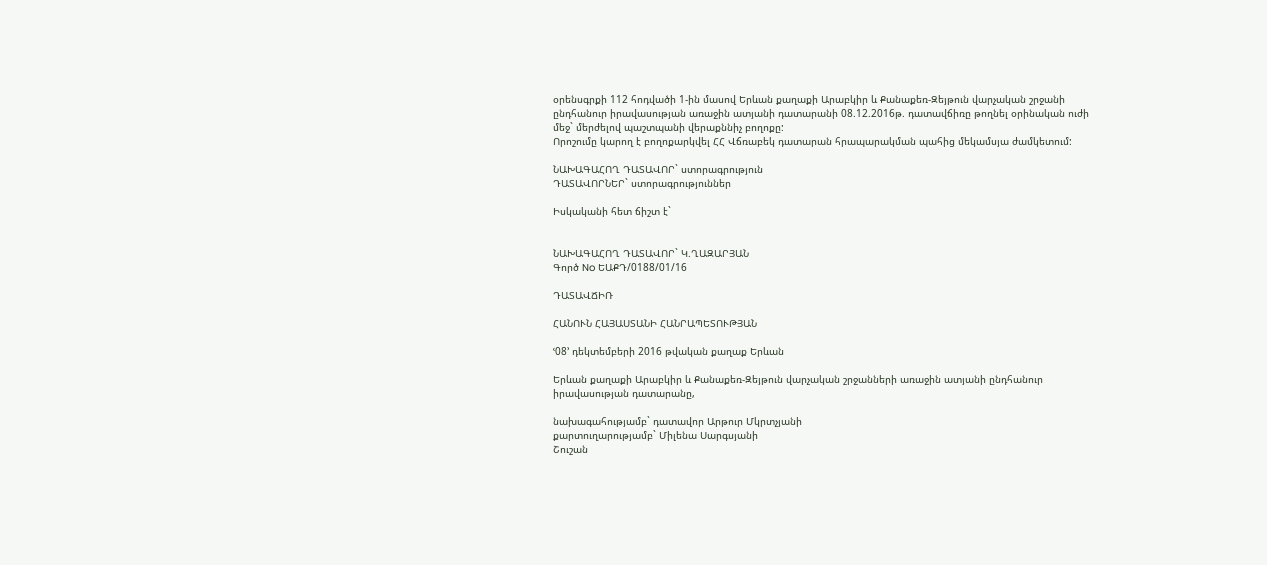օրենսգրքի 112 հոդվածի 1-ին մասով Երևան քաղաքի Արաբկիր և Քանաքեռ-Զեյթուն վարչական շրջանի ընդհանուր իրավասության առաջին ատյանի դատարանի 08.12.2016թ. դատավճիռը թողնել օրինական ուժի մեջ` մերժելով պաշտպանի վերաքննիչ բողոքը:
Որոշումը կարող է բողոքարկվել ՀՀ Վճռաբեկ դատարան հրապարակման պահից մեկամսյա ժամկետում:

ՆԱԽԱԳԱՀՈՂ ԴԱՏԱՎՈՐ` ստորագրություն
ԴԱՏԱՎՈՐՆԵՐ` ստորագրություններ

Իսկականի հետ ճիշտ է`


ՆԱԽԱԳԱՀՈՂ ԴԱՏԱՎՈՐ` Կ.ՂԱԶԱՐՅԱՆ
Գործ No ԵԱՔԴ/0188/01/16

ԴԱՏԱՎՃԻՌ

ՀԱՆՈՒՆ ՀԱՅԱՍՏԱՆԻ ՀԱՆՐԱՊԵՏՈՒԹՅԱՆ

ՙ08՚ դեկտեմբերի 2016 թվական քաղաք Երևան

Երևան քաղաքի Արաբկիր և Քանաքեռ-Զեյթուն վարչական շրջանների առաջին ատյանի ընդհանուր իրավասության դատարանը,

նախագահությամբ` դատավոր Արթուր Մկրտչյանի
քարտուղարությամբ` Միլենա Սարգսյանի
Շուշան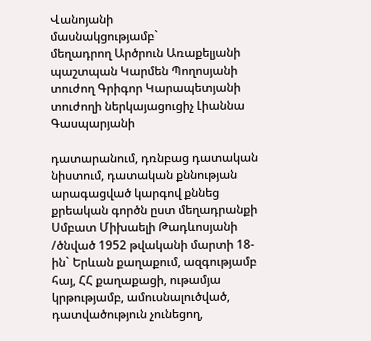Վանոյանի
մասնակցությամբ`
մեղադրող Արծրուն Առաքելյանի
պաշտպան Կարմեն Պողոսյանի
տուժող Գրիգոր Կարապետյանի
տուժողի ներկայացուցիչ Լիաննա Գասպարյանի

դատարանում, դռնբաց դատական նիստում, դատական քննության արագացված կարգով քննեց քրեական գործն ըստ մեղադրանքի Սմբատ Միխաելի Թադևոսյանի /ծնված 1952 թվականի մարտի 18-ին` Երևան քաղաքում, ազգությամբ հայ, ՀՀ քաղաքացի, ութամյա կրթությամբ, ամուսնալուծված, դատվածություն չունեցող,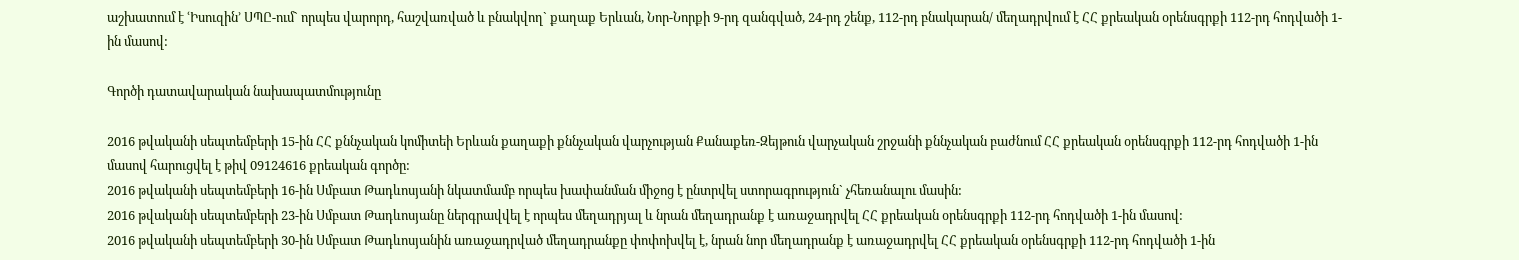աշխատում է ՙԻսուզին՚ ՍՊԸ-ում` որպես վարորդ, հաշվառված և բնակվող` քաղաք Երևան, Նոր-Նորքի 9-րդ զանգված, 24-րդ շենք, 112-րդ բնակարան/ մեղադրվում է ՀՀ քրեական օրենսգրքի 112-րդ հոդվածի 1-ին մասով:

Գործի դատավարական նախապատմությունը

2016 թվականի սեպտեմբերի 15-ին ՀՀ քննչական կոմիտեի Երևան քաղաքի քննչական վարչության Քանաքեռ-Զեյթուն վարչական շրջանի քննչական բաժնում ՀՀ քրեական օրենսգրքի 112-րդ հոդվածի 1-ին մասով հարուցվել է թիվ 09124616 քրեական գործը:
2016 թվականի սեպտեմբերի 16-ին Սմբատ Թադևոսյանի նկատմամբ որպես խափանման միջոց է ընտրվել ստորագրություն` չհեռանալու մասին:
2016 թվականի սեպտեմբերի 23-ին Սմբատ Թադևոսյանը ներգրավվել է որպես մեղադրյալ և նրան մեղադրանք է առաջադրվել ՀՀ քրեական օրենսգրքի 112-րդ հոդվածի 1-ին մասով:
2016 թվականի սեպտեմբերի 30-ին Սմբատ Թադևոսյանին առաջադրված մեղադրանքը փոփոխվել է, նրան նոր մեղադրանք է առաջադրվել ՀՀ քրեական օրենսգրքի 112-րդ հոդվածի 1-ին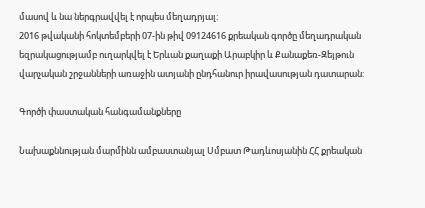մասով և նա ներգրավվել է որպես մեղադրյալ:
2016 թվականի հոկտեմբերի 07-ին թիվ 09124616 քրեական գործը մեղադրական եզրակացությամբ ուղարկվել է Երևան քաղաքի Արաբկիր և Քանաքեռ-Զեյթուն վարչական շրջանների առաջին ատյանի ընդհանուր իրավասության դատարան:

Գործի փաստական հանգամանքները

Նախաքննության մարմինն ամբաստանյալ Սմբատ Թադևոսյանին ՀՀ քրեական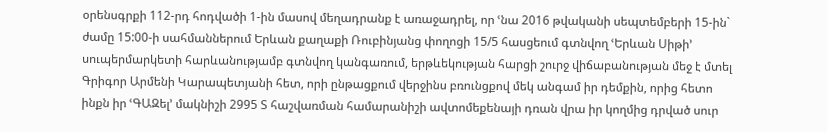օրենսգրքի 112-րդ հոդվածի 1-ին մասով մեղադրանք է առաջադրել, որ ՙնա 2016 թվականի սեպտեմբերի 15-ին` ժամը 15:00-ի սահմաններում Երևան քաղաքի Ռուբինյանց փողոցի 15/5 հասցեում գտնվող ՙԵրևան Սիթի՚ սուպերմարկետի հարևանությամբ գտնվող կանգառում, երթևեկության հարցի շուրջ վիճաբանության մեջ է մտել Գրիգոր Արմենի Կարապետյանի հետ, որի ընթացքում վերջինս բռունցքով մեկ անգամ իր դեմքին, որից հետո ինքն իր ՙԳԱԶել՚ մակնիշի 2995 Տ հաշվառման համարանիշի ավտոմեքենայի դռան վրա իր կողմից դրված սուր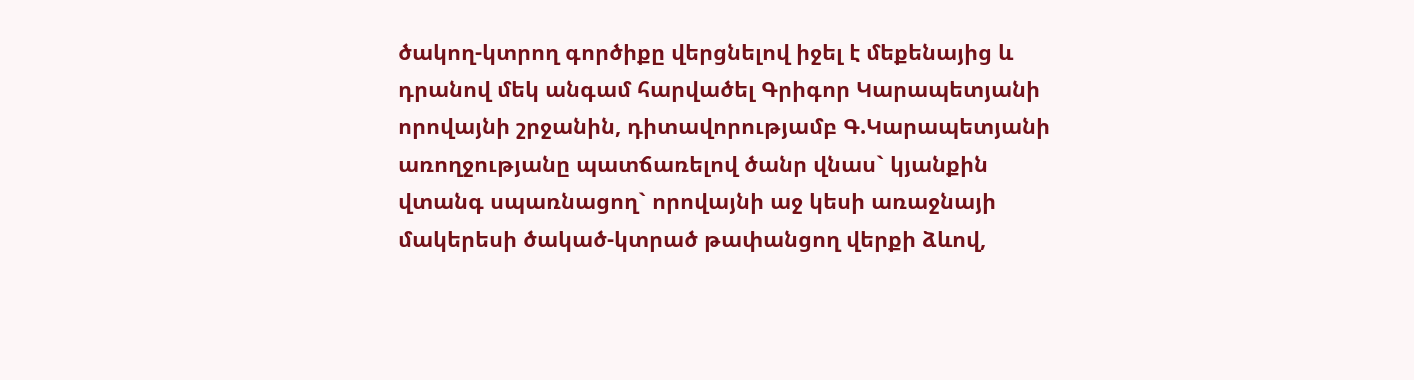ծակող-կտրող գործիքը վերցնելով իջել է մեքենայից և դրանով մեկ անգամ հարվածել Գրիգոր Կարապետյանի որովայնի շրջանին, դիտավորությամբ Գ.Կարապետյանի առողջությանը պատճառելով ծանր վնաս` կյանքին վտանգ սպառնացող` որովայնի աջ կեսի առաջնայի մակերեսի ծակած-կտրած թափանցող վերքի ձևով,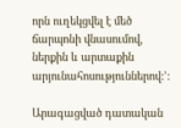որն ուղեկցվել է մեծ ճարպոնի վնասումով, ներքին և արտաքին արյունահոսություններով:՚:

Արագացված դատական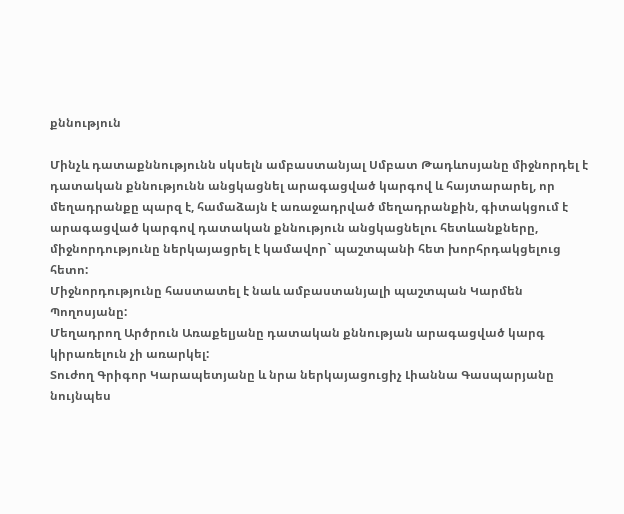քննություն

Մինչև դատաքննությունն սկսելն ամբաստանյալ Սմբատ Թադևոսյանը միջնորդել է դատական քննությունն անցկացնել արագացված կարգով և հայտարարել, որ մեղադրանքը պարզ է, համաձայն է առաջադրված մեղադրանքին, գիտակցում է արագացված կարգով դատական քննություն անցկացնելու հետևանքները, միջնորդությունը ներկայացրել է կամավոր` պաշտպանի հետ խորհրդակցելուց հետո:
Միջնորդությունը հաստատել է նաև ամբաստանյալի պաշտպան Կարմեն Պողոսյանը:
Մեղադրող Արծրուն Առաքելյանը դատական քննության արագացված կարգ կիրառելուն չի առարկել:
Տուժող Գրիգոր Կարապետյանը և նրա ներկայացուցիչ Լիաննա Գասպարյանը նույնպես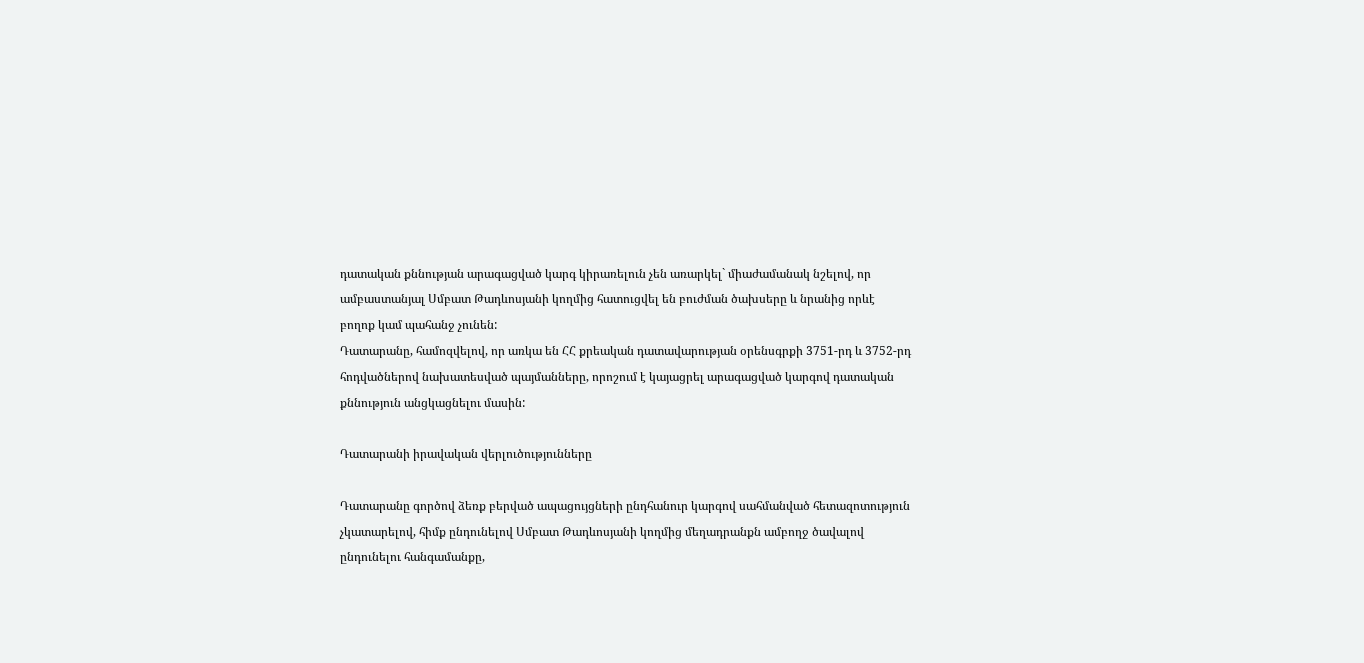դատական քննության արագացված կարգ կիրառելուն չեն առարկել` միաժամանակ նշելով, որ ամբաստանյալ Սմբատ Թադևոսյանի կողմից հատուցվել են բուժման ծախսերը և նրանից որևէ բողոք կամ պահանջ չունեն:
Դատարանը, համոզվելով, որ առկա են ՀՀ քրեական դատավարության օրենսգրքի 3751-րդ և 3752-րդ հոդվածներով նախատեսված պայմանները, որոշում է կայացրել արագացված կարգով դատական քննություն անցկացնելու մասին:

Դատարանի իրավական վերլուծությունները

Դատարանը գործով ձեռք բերված ապացույցների ընդհանուր կարգով սահմանված հետազոտություն չկատարելով, հիմք ընդունելով Սմբատ Թադևոսյանի կողմից մեղադրանքն ամբողջ ծավալով ընդունելու հանգամանքը,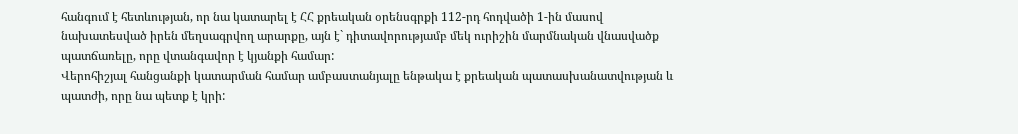հանգում է հետևության, որ նա կատարել է ՀՀ քրեական օրենսգրքի 112-րդ հոդվածի 1-ին մասով նախատեսված իրեն մեղսագրվող արարքը, այն է` դիտավորությամբ մեկ ուրիշին մարմնական վնասվածք պատճառելը, որը վտանգավոր է կյանքի համար:
Վերոհիշյալ հանցանքի կատարման համար ամբաստանյալը ենթակա է քրեական պատասխանատվության և պատժի, որը նա պետք է կրի: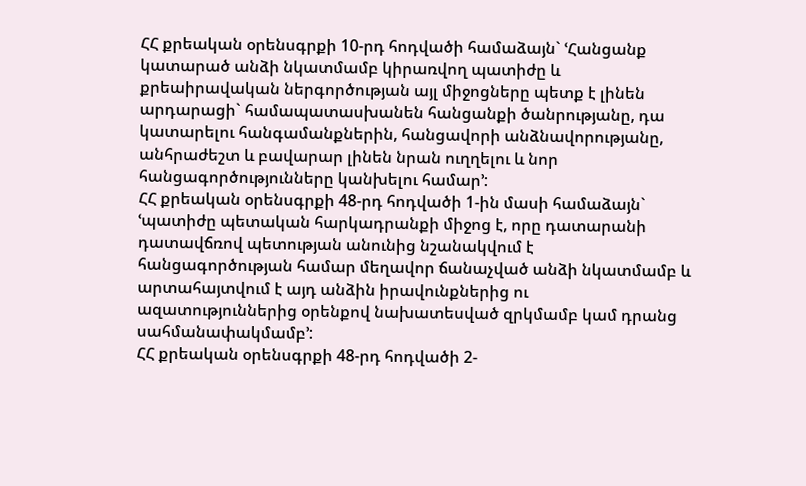ՀՀ քրեական օրենսգրքի 10-րդ հոդվածի համաձայն` ՙՀանցանք կատարած անձի նկատմամբ կիրառվող պատիժը և քրեաիրավական ներգործության այլ միջոցները պետք է լինեն արդարացի` համապատասխանեն հանցանքի ծանրությանը, դա կատարելու հանգամանքներին, հանցավորի անձնավորությանը, անհրաժեշտ և բավարար լինեն նրան ուղղելու և նոր հանցագործությունները կանխելու համար՚:
ՀՀ քրեական օրենսգրքի 48-րդ հոդվածի 1-ին մասի համաձայն` ՙպատիժը պետական հարկադրանքի միջոց է, որը դատարանի դատավճռով պետության անունից նշանակվում է հանցագործության համար մեղավոր ճանաչված անձի նկատմամբ և արտահայտվում է այդ անձին իրավունքներից ու ազատություններից օրենքով նախատեսված զրկմամբ կամ դրանց սահմանափակմամբ՚:
ՀՀ քրեական օրենսգրքի 48-րդ հոդվածի 2-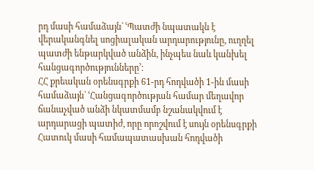րդ մասի համաձայն` ՙՊատժի նպատակն է վերականգնել սոցիալական արդարությունը, ուղղել պատժի ենթարկված անձին, ինչպես նաև կանխել հանցագործությունները՚:
ՀՀ քրեական օրենսգրքի 61-րդ հոդվածի 1-ին մասի համաձայն` ՙՀանցագործության համար մեղավոր ճանաչված անձի նկատմամբ նշանակվում է արդարացի պատիժ, որը որոշվում է սույն օրենսգրքի Հատուկ մասի համապատասխան հոդվածի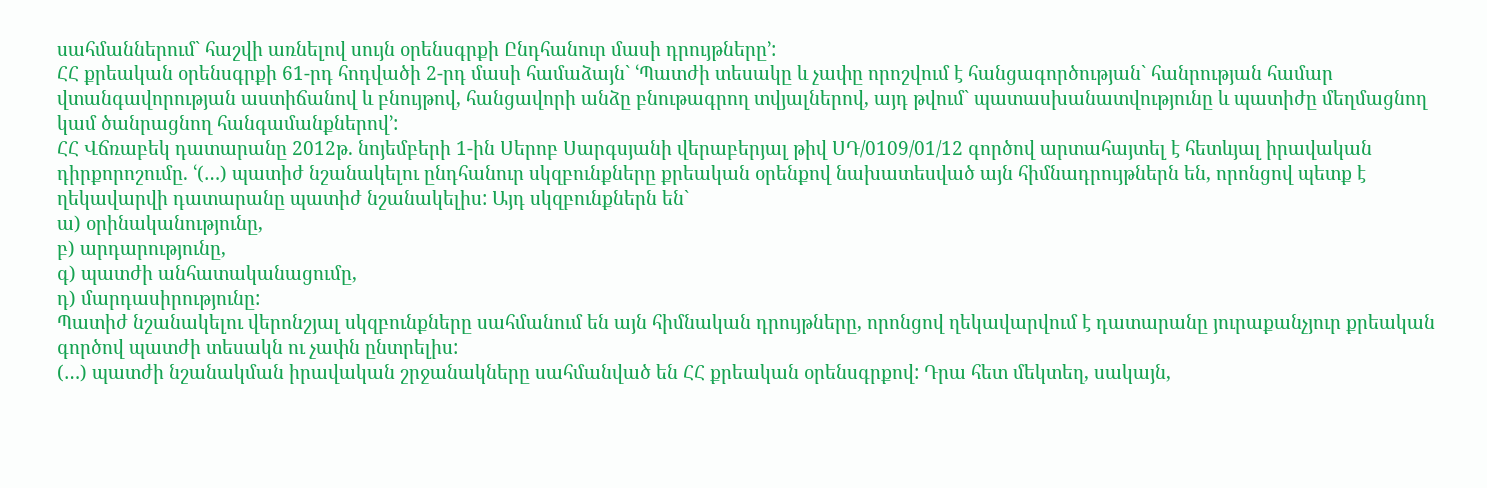սահմաններում` հաշվի առնելով սույն օրենսգրքի Ընդհանուր մասի դրույթները՚:
ՀՀ քրեական օրենսգրքի 61-րդ հոդվածի 2-րդ մասի համաձայն` ՙՊատժի տեսակը և չափը որոշվում է հանցագործության` հանրության համար վտանգավորության աստիճանով և բնույթով, հանցավորի անձը բնութագրող տվյալներով, այդ թվում` պատասխանատվությունը և պատիժը մեղմացնող կամ ծանրացնող հանգամանքներով՚:
ՀՀ Վճռաբեկ դատարանը 2012թ. նոյեմբերի 1-ին Սերոբ Սարգսյանի վերաբերյալ թիվ ՍԴ/0109/01/12 գործով արտահայտել է հետևյալ իրավական դիրքորոշումը. ՙ(…) պատիժ նշանակելու ընդհանուր սկզբունքները քրեական օրենքով նախատեսված այն հիմնադրույթներն են, որոնցով պետք է ղեկավարվի դատարանը պատիժ նշանակելիս: Այդ սկզբունքներն են`
ա) օրինականությունը,
բ) արդարությունը,
գ) պատժի անհատականացումը,
դ) մարդասիրությունը:
Պատիժ նշանակելու վերոնշյալ սկզբունքները սահմանում են այն հիմնական դրույթները, որոնցով ղեկավարվում է դատարանը յուրաքանչյուր քրեական գործով պատժի տեսակն ու չափն ընտրելիս:
(…) պատժի նշանակման իրավական շրջանակները սահմանված են ՀՀ քրեական օրենսգրքով: Դրա հետ մեկտեղ, սակայն,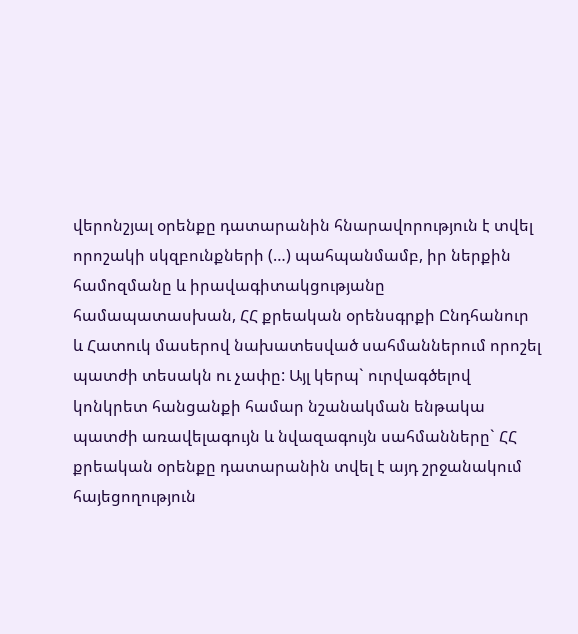վերոնշյալ օրենքը դատարանին հնարավորություն է տվել որոշակի սկզբունքների (…) պահպանմամբ, իր ներքին համոզմանը և իրավագիտակցությանը համապատասխան, ՀՀ քրեական օրենսգրքի Ընդհանուր և Հատուկ մասերով նախատեսված սահմաններում որոշել պատժի տեսակն ու չափը: Այլ կերպ` ուրվագծելով կոնկրետ հանցանքի համար նշանակման ենթակա պատժի առավելագույն և նվազագույն սահմանները` ՀՀ քրեական օրենքը դատարանին տվել է այդ շրջանակում հայեցողություն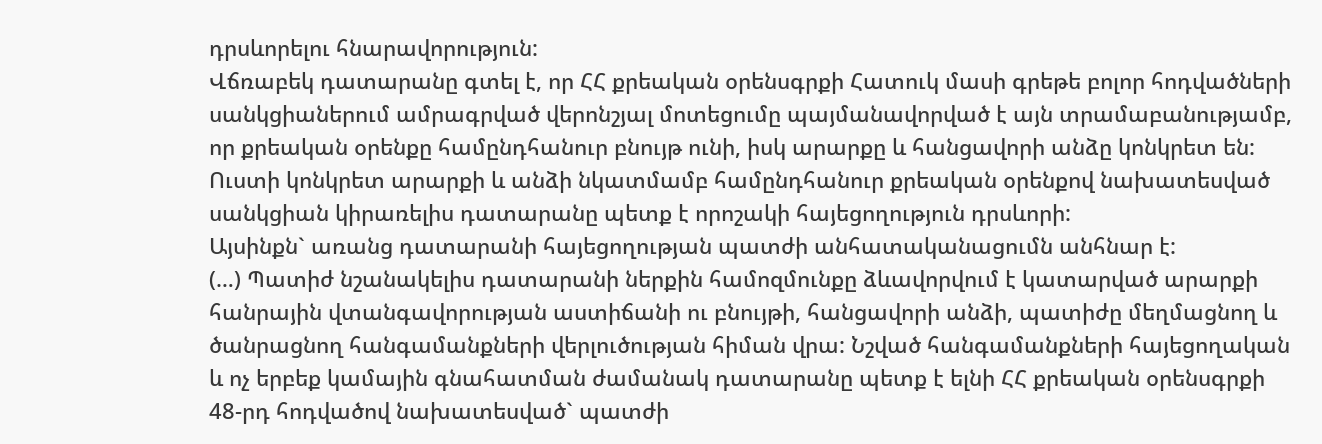դրսևորելու հնարավորություն:
Վճռաբեկ դատարանը գտել է, որ ՀՀ քրեական օրենսգրքի Հատուկ մասի գրեթե բոլոր հոդվածների սանկցիաներում ամրագրված վերոնշյալ մոտեցումը պայմանավորված է այն տրամաբանությամբ, որ քրեական օրենքը համընդհանուր բնույթ ունի, իսկ արարքը և հանցավորի անձը կոնկրետ են: Ուստի կոնկրետ արարքի և անձի նկատմամբ համընդհանուր քրեական օրենքով նախատեսված սանկցիան կիրառելիս դատարանը պետք է որոշակի հայեցողություն դրսևորի:
Այսինքն` առանց դատարանի հայեցողության պատժի անհատականացումն անհնար է:
(…) Պատիժ նշանակելիս դատարանի ներքին համոզմունքը ձևավորվում է կատարված արարքի հանրային վտանգավորության աստիճանի ու բնույթի, հանցավորի անձի, պատիժը մեղմացնող և ծանրացնող հանգամանքների վերլուծության հիման վրա: Նշված հանգամանքների հայեցողական և ոչ երբեք կամային գնահատման ժամանակ դատարանը պետք է ելնի ՀՀ քրեական օրենսգրքի 48-րդ հոդվածով նախատեսված` պատժի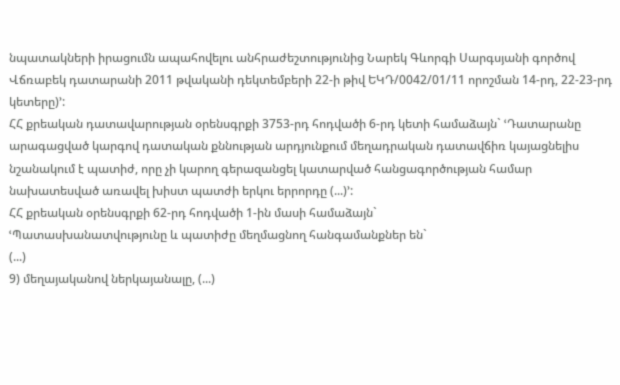նպատակների իրացումն ապահովելու անհրաժեշտությունից Նարեկ Գևորգի Սարգսյանի գործով Վճռաբեկ դատարանի 2011 թվականի դեկտեմբերի 22-ի թիվ ԵԿԴ/0042/01/11 որոշման 14-րդ, 22-23-րդ կետերը)՚:
ՀՀ քրեական դատավարության օրենսգրքի 3753-րդ հոդվածի 6-րդ կետի համաձայն` ՙԴատարանը արագացված կարգով դատական քննության արդյունքում մեղադրական դատավճիռ կայացնելիս նշանակում է պատիժ, որը չի կարող գերազանցել կատարված հանցագործության համար նախատեսված առավել խիստ պատժի երկու երրորդը (...)՚:
ՀՀ քրեական օրենսգրքի 62-րդ հոդվածի 1-ին մասի համաձայն`
ՙՊատասխանատվությունը և պատիժը մեղմացնող հանգամանքներ են`
(...)
9) մեղայականով ներկայանալը, (...)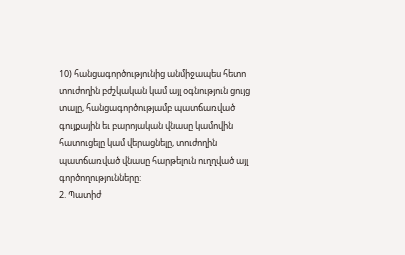10) հանցագործությունից անմիջապես հետո տուժողին բժշկական կամ այլ օգնություն ցույց տալը, հանցագործությամբ պատճառված գույքային եւ բարոյական վնասը կամովին հատուցելը կամ վերացնելը, տուժողին պատճառված վնասը հարթելուն ուղղված այլ գործողությունները:
2. Պատիժ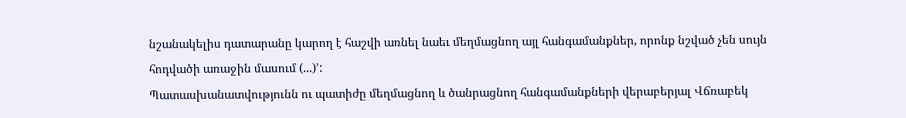նշանակելիս դատարանը կարող է հաշվի առնել նաեւ մեղմացնող այլ հանգամանքներ, որոնք նշված չեն սույն հոդվածի առաջին մասում (...)՚:
Պատասխանատվությունն ու պատիժը մեղմացնող և ծանրացնող հանգամանքների վերաբերյալ Վճռաբեկ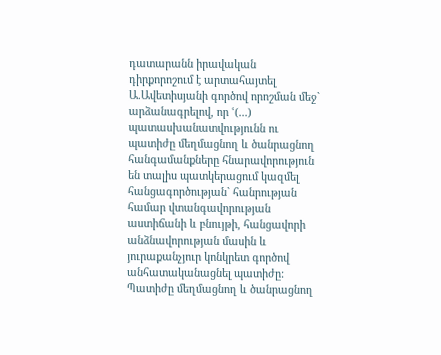դատարանն իրավական դիրքորոշում է արտահայտել Ա.Ավետիսյանի գործով որոշման մեջ` արձանագրելով, որ ՙ(...) պատասխանատվությունն ու պատիժը մեղմացնող և ծանրացնող հանգամանքները հնարավորություն են տալիս պատկերացում կազմել հանցագործության` հանրության համար վտանգավորության աստիճանի և բնույթի, հանցավորի անձնավորության մասին և յուրաքանչյուր կոնկրետ գործով անհատականացնել պատիժը: Պատիժը մեղմացնող և ծանրացնող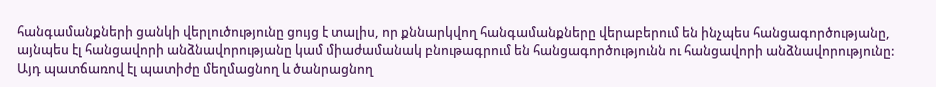հանգամանքների ցանկի վերլուծությունը ցույց է տալիս, որ քննարկվող հանգամանքները վերաբերում են ինչպես հանցագործությանը, այնպես էլ հանցավորի անձնավորությանը կամ միաժամանակ բնութագրում են հանցագործությունն ու հանցավորի անձնավորությունը: Այդ պատճառով էլ պատիժը մեղմացնող և ծանրացնող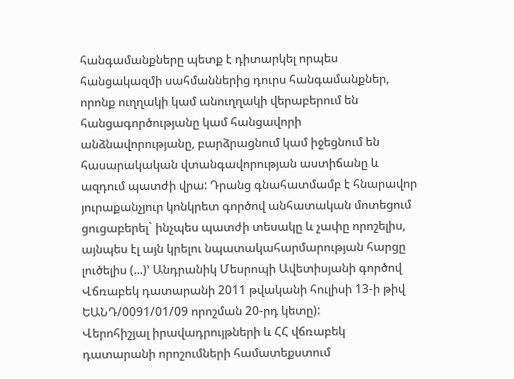հանգամանքները պետք է դիտարկել որպես հանցակազմի սահմաններից դուրս հանգամանքներ, որոնք ուղղակի կամ անուղղակի վերաբերում են հանցագործությանը կամ հանցավորի անձնավորությանը, բարձրացնում կամ իջեցնում են հասարակական վտանգավորության աստիճանը և ազդում պատժի վրա: Դրանց գնահատմամբ է հնարավոր յուրաքանչյուր կոնկրետ գործով անհատական մոտեցում ցուցաբերել` ինչպես պատժի տեսակը և չափը որոշելիս, այնպես էլ այն կրելու նպատակահարմարության հարցը լուծելիս (...)՚ Անդրանիկ Մեսրոպի Ավետիսյանի գործով Վճռաբեկ դատարանի 2011 թվականի հուլիսի 13-ի թիվ ԵԱՆԴ/0091/01/09 որոշման 20-րդ կետը):
Վերոհիշյալ իրավադրույթների և ՀՀ վճռաբեկ դատարանի որոշումների համատեքստում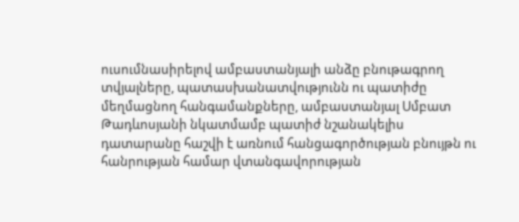ուսումնասիրելով ամբաստանյալի անձը բնութագրող տվյալները, պատասխանատվությունն ու պատիժը մեղմացնող հանգամանքները, ամբաստանյալ Սմբատ Թադևոսյանի նկատմամբ պատիժ նշանակելիս դատարանը հաշվի է առնում հանցագործության բնույթն ու հանրության համար վտանգավորության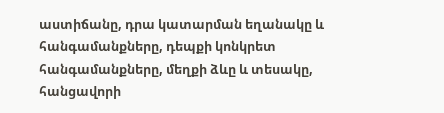աստիճանը, դրա կատարման եղանակը և հանգամանքները, դեպքի կոնկրետ հանգամանքները, մեղքի ձևը և տեսակը, հանցավորի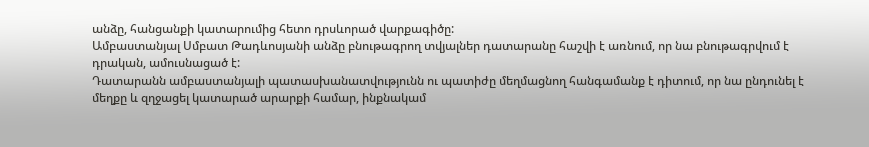անձը, հանցանքի կատարումից հետո դրսևորած վարքագիծը:
Ամբաստանյալ Սմբատ Թադևոսյանի անձը բնութագրող տվյալներ դատարանը հաշվի է առնում, որ նա բնութագրվում է դրական, ամուսնացած է:
Դատարանն ամբաստանյալի պատասխանատվությունն ու պատիժը մեղմացնող հանգամանք է դիտում, որ նա ընդունել է մեղքը և զղջացել կատարած արարքի համար, ինքնակամ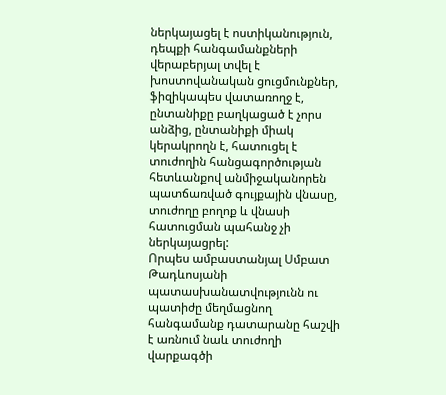ներկայացել է ոստիկանություն, դեպքի հանգամանքների վերաբերյալ տվել է խոստովանական ցուցմունքներ, ֆիզիկապես վատառողջ է, ընտանիքը բաղկացած է չորս անձից, ընտանիքի միակ կերակրողն է, հատուցել է տուժողին հանցագործության հետևանքով անմիջականորեն պատճառված գույքային վնասը, տուժողը բողոք և վնասի հատուցման պահանջ չի ներկայացրել:
Որպես ամբաստանյալ Սմբատ Թադևոսյանի պատասխանատվությունն ու պատիժը մեղմացնող հանգամանք դատարանը հաշվի է առնում նաև տուժողի վարքագծի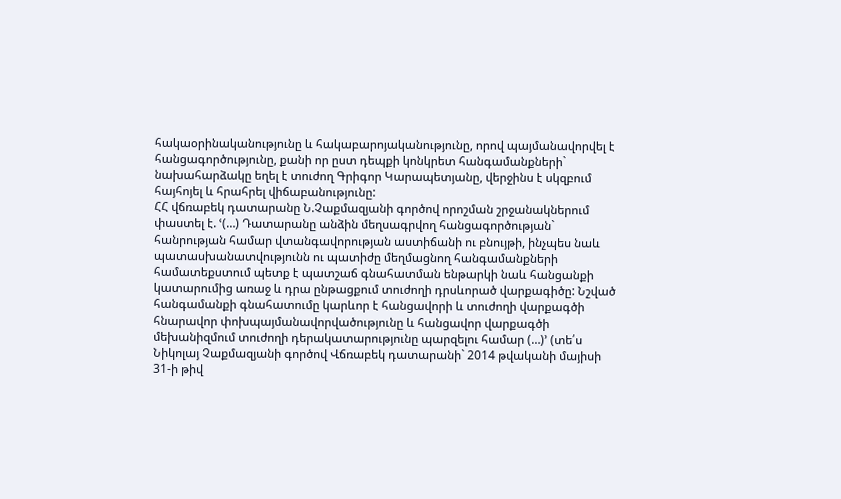հակաօրինականությունը և հակաբարոյականությունը, որով պայմանավորվել է հանցագործությունը, քանի որ ըստ դեպքի կոնկրետ հանգամանքների` նախահարձակը եղել է տուժող Գրիգոր Կարապետյանը, վերջինս է սկզբում հայհոյել և հրահրել վիճաբանությունը:
ՀՀ վճռաբեկ դատարանը Ն.Չաքմազյանի գործով որոշման շրջանակներում փաստել է. ՙ(…) Դատարանը անձին մեղսագրվող հանցագործության` հանրության համար վտանգավորության աստիճանի ու բնույթի, ինչպես նաև պատասխանատվությունն ու պատիժը մեղմացնող հանգամանքների համատեքստում պետք է պատշաճ գնահատման ենթարկի նաև հանցանքի կատարումից առաջ և դրա ընթացքում տուժողի դրսևորած վարքագիծը: Նշված հանգամանքի գնահատումը կարևոր է հանցավորի և տուժողի վարքագծի հնարավոր փոխպայմանավորվածությունը և հանցավոր վարքագծի մեխանիզմում տուժողի դերակատարությունը պարզելու համար (…)՚ (տե՛ս Նիկոլայ Չաքմազյանի գործով Վճռաբեկ դատարանի` 2014 թվականի մայիսի 31-ի թիվ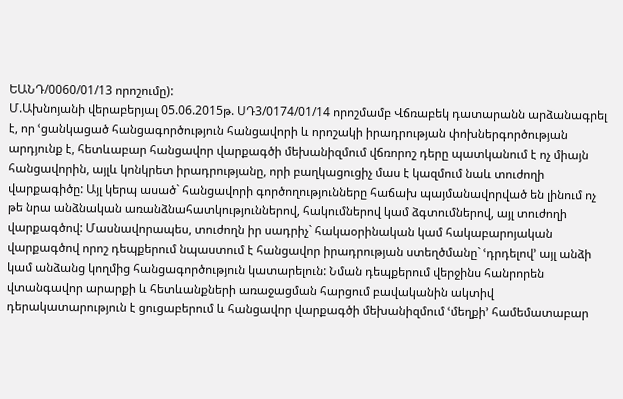ԵԱՆԴ/0060/01/13 որոշումը):
Մ.Ախնոյանի վերաբերյալ 05.06.2015թ. ՍԴ3/0174/01/14 որոշմամբ Վճռաբեկ դատարանն արձանագրել է, որ ՙցանկացած հանցագործություն հանցավորի և որոշակի իրադրության փոխներգործության արդյունք է, հետևաբար հանցավոր վարքագծի մեխանիզմում վճռորոշ դերը պատկանում է ոչ միայն հանցավորին, այլև կոնկրետ իրադրությանը, որի բաղկացուցիչ մաս է կազմում նաև տուժողի վարքագիծը: Այլ կերպ ասած` հանցավորի գործողությունները հաճախ պայմանավորված են լինում ոչ թե նրա անձնական առանձնահատկություններով, հակումներով կամ ձգտումներով, այլ տուժողի վարքագծով: Մասնավորապես, տուժողն իր սադրիչ` հակաօրինական կամ հակաբարոյական վարքագծով որոշ դեպքերում նպաստում է հանցավոր իրադրության ստեղծմանը` ՙդրդելով՚ այլ անձի կամ անձանց կողմից հանցագործություն կատարելուն: Նման դեպքերում վերջինս հանրորեն վտանգավոր արարքի և հետևանքների առաջացման հարցում բավականին ակտիվ դերակատարություն է ցուցաբերում և հանցավոր վարքագծի մեխանիզմում ՙմեղքի՚ համեմատաբար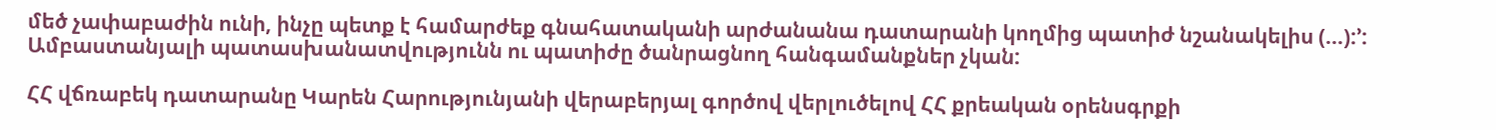մեծ չափաբաժին ունի, ինչը պետք է համարժեք գնահատականի արժանանա դատարանի կողմից պատիժ նշանակելիս (…):՚:
Ամբաստանյալի պատասխանատվությունն ու պատիժը ծանրացնող հանգամանքներ չկան:

ՀՀ վճռաբեկ դատարանը Կարեն Հարությունյանի վերաբերյալ գործով վերլուծելով ՀՀ քրեական օրենսգրքի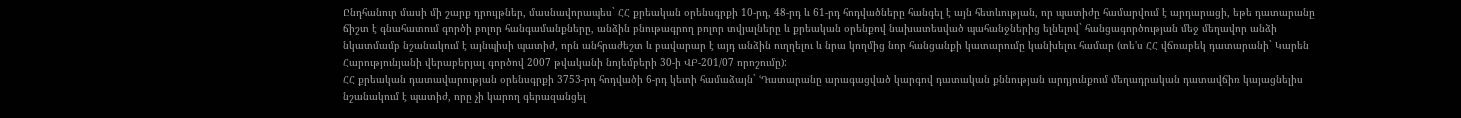Ընդհանուր մասի մի շարք դրույթներ, մասնավորապես` ՀՀ քրեական օրենսգրքի 10-րդ, 48-րդ և 61-րդ հոդվածները հանգել է այն հետևության, որ պատիժը համարվում է արդարացի, եթե դատարանը ճիշտ է գնահատում գործի բոլոր հանգամանքները, անձին բնութագրող բոլոր տվյալները և քրեական օրենքով նախատեսված պահանջներից ելնելով` հանցագործության մեջ մեղավոր անձի նկատմամբ նշանակում է այնպիսի պատիժ, որն անհրաժեշտ և բավարար է այդ անձին ուղղելու և նրա կողմից նոր հանցանքի կատարումը կանխելու համար (տե'ս ՀՀ վճռաբեկ դատարանի` Կարեն Հարությունյանի վերաբերյալ գործով 2007 թվականի նոյեմբերի 30-ի ՎԲ-201/07 որոշումը):
ՀՀ քրեական դատավարության օրենսգրքի 3753-րդ հոդվածի 6-րդ կետի համաձայն` ՙԴատարանը արագացված կարգով դատական քննության արդյունքում մեղադրական դատավճիռ կայացնելիս նշանակում է պատիժ, որը չի կարող գերազանցել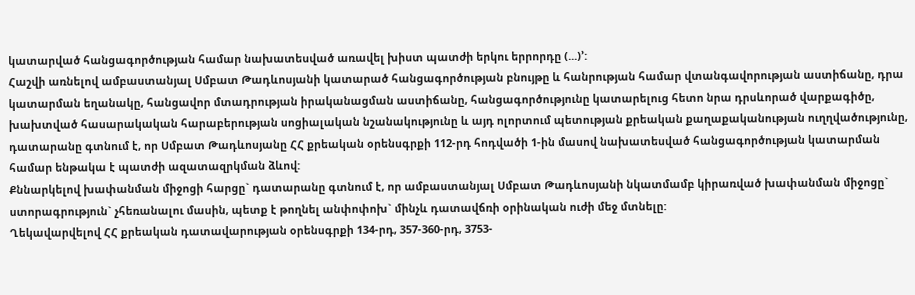կատարված հանցագործության համար նախատեսված առավել խիստ պատժի երկու երրորդը (...)՚:
Հաշվի առնելով ամբաստանյալ Սմբատ Թադևոսյանի կատարած հանցագործության բնույթը և հանրության համար վտանգավորության աստիճանը, դրա կատարման եղանակը, հանցավոր մտադրության իրականացման աստիճանը, հանցագործությունը կատարելուց հետո նրա դրսևորած վարքագիծը, խախտված հասարակական հարաբերության սոցիալական նշանակությունը և այդ ոլորտում պետության քրեական քաղաքականության ուղղվածությունը, դատարանը գտնում է, որ Սմբատ Թադևոսյանը ՀՀ քրեական օրենսգրքի 112-րդ հոդվածի 1-ին մասով նախատեսված հանցագործության կատարման համար ենթակա է պատժի ազատազրկման ձևով:
Քննարկելով խափանման միջոցի հարցը` դատարանը գտնում է, որ ամբաստանյալ Սմբատ Թադևոսյանի նկատմամբ կիրառված խափանման միջոցը` ստորագրություն` չհեռանալու մասին, պետք է թողնել անփոփոխ` մինչև դատավճռի օրինական ուժի մեջ մտնելը:
Ղեկավարվելով ՀՀ քրեական դատավարության օրենսգրքի 134-րդ, 357-360-րդ, 3753-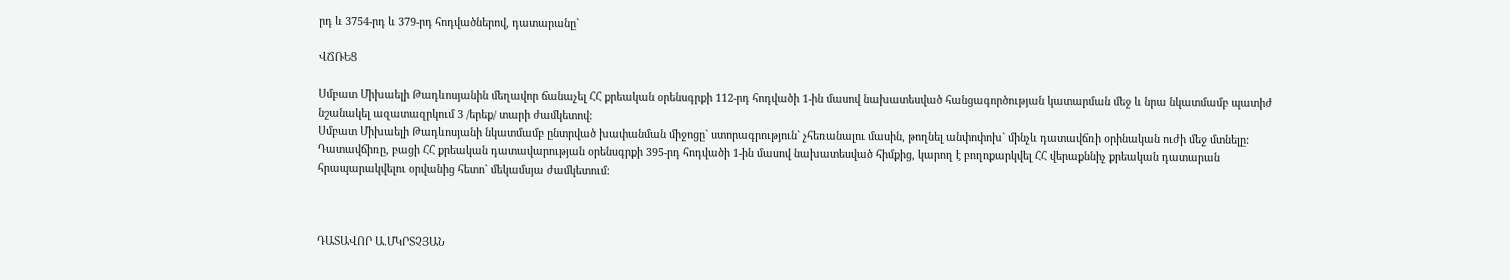րդ և 3754-րդ և 379-րդ հոդվածներով, դատարանը`

ՎՃՌԵՑ

Սմբատ Միխաելի Թադևոսյանին մեղավոր ճանաչել ՀՀ քրեական օրենսգրքի 112-րդ հոդվածի 1-ին մասով նախատեսված հանցագործության կատարման մեջ և նրա նկատմամբ պատիժ նշանակել ազատազրկում 3 /երեք/ տարի ժամկետով:
Սմբատ Միխաելի Թադևոսյանի նկատմամբ ընտրված խափանման միջոցը` ստորագրություն` չհեռանալու մասին, թողնել անփոփոխ` մինչև դատավճռի օրինական ուժի մեջ մտնելը:
Դատավճիռը, բացի ՀՀ քրեական դատավարության օրենսգրքի 395-րդ հոդվածի 1-ին մասով նախատեսված հիմքից, կարող է բողոքարկվել ՀՀ վերաքննիչ քրեական դատարան հրապարակվելու օրվանից հետո` մեկամսյա ժամկետում:



ԴԱՏԱՎՈՐ Ա.ՄԿՐՏՉՅԱՆ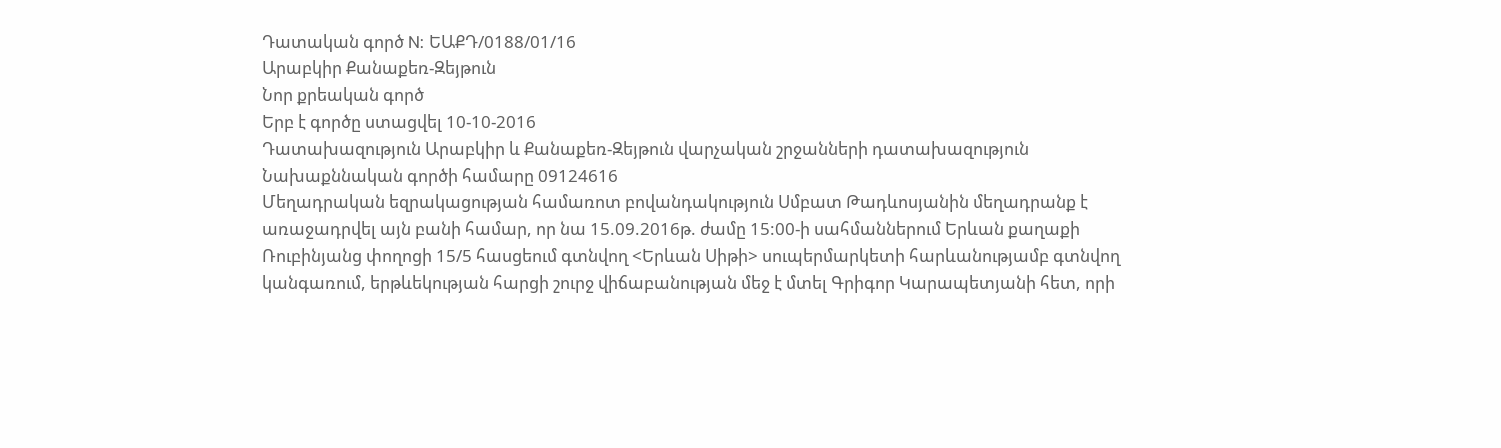Դատական գործ N: ԵԱՔԴ/0188/01/16
Արաբկիր Քանաքեռ-Զեյթուն
Նոր քրեական գործ
Երբ է գործը ստացվել 10-10-2016
Դատախազություն Արաբկիր և Քանաքեռ-Զեյթուն վարչական շրջանների դատախազություն
Նախաքննական գործի համարը 09124616
Մեղադրական եզրակացության համառոտ բովանդակություն Սմբատ Թադևոսյանին մեղադրանք է առաջադրվել այն բանի համար, որ նա 15.09.2016թ. ժամը 15:00-ի սահմաններում Երևան քաղաքի Ռուբինյանց փողոցի 15/5 հասցեում գտնվող <Երևան Սիթի> սուպերմարկետի հարևանությամբ գտնվող կանգառում, երթևեկության հարցի շուրջ վիճաբանության մեջ է մտել Գրիգոր Կարապետյանի հետ, որի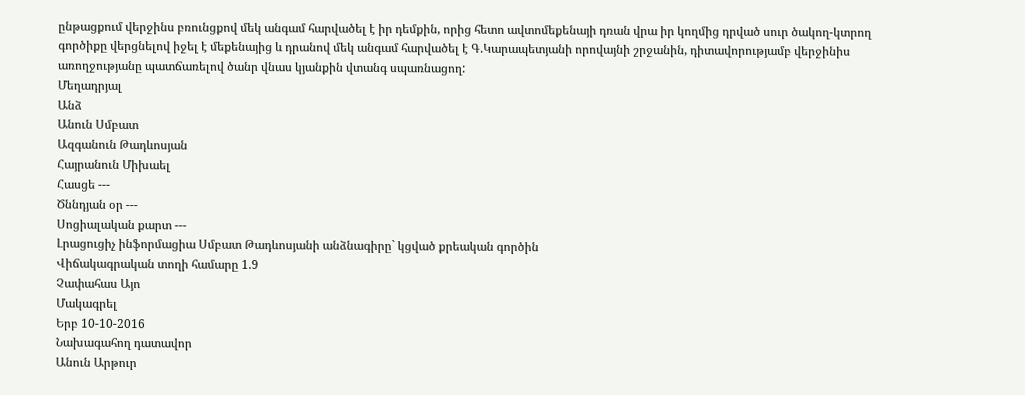ընթացքում վերջինս բռունցքով մեկ անգամ հարվածել է իր դեմքին, որից հետո ավտոմեքենայի դռան վրա իր կողմից դրված սուր ծակող-կտրող գործիքը վերցնելով իջել է մեքենայից և դրանով մեկ անգամ հարվածել է Գ.Կարապետյանի որովայնի շրջանին, դիտավորությամբ վերջինիս առողջությանը պատճառելով ծանր վնաս կյանքին վտանգ սպառնացող:
Մեղադրյալ
Անձ
Անուն Սմբատ
Ազգանուն Թադևոսյան
Հայրանուն Միխաել
Հասցե ---
Ծննդյան օր ---
Սոցիալական քարտ ---
Լրացուցիչ ինֆորմացիա Սմբատ Թադևոսյանի անձնագիրը` կցված քրեական գործին
Վիճակագրական տողի համարը 1.9
Չափահաս Այո
Մակագրել
Երբ 10-10-2016
Նախագահող դատավոր
Անուն Արթուր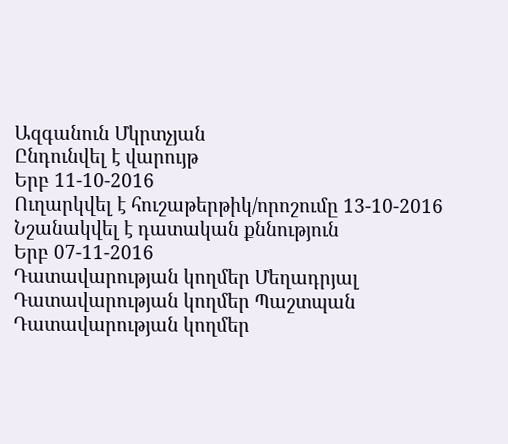Ազգանուն Մկրտչյան
Ընդունվել է վարույթ
Երբ 11-10-2016
Ուղարկվել է հուշաթերթիկ/որոշումը 13-10-2016
Նշանակվել է դատական քննություն
Երբ 07-11-2016
Դատավարության կողմեր Մեղադրյալ
Դատավարության կողմեր Պաշտպան
Դատավարության կողմեր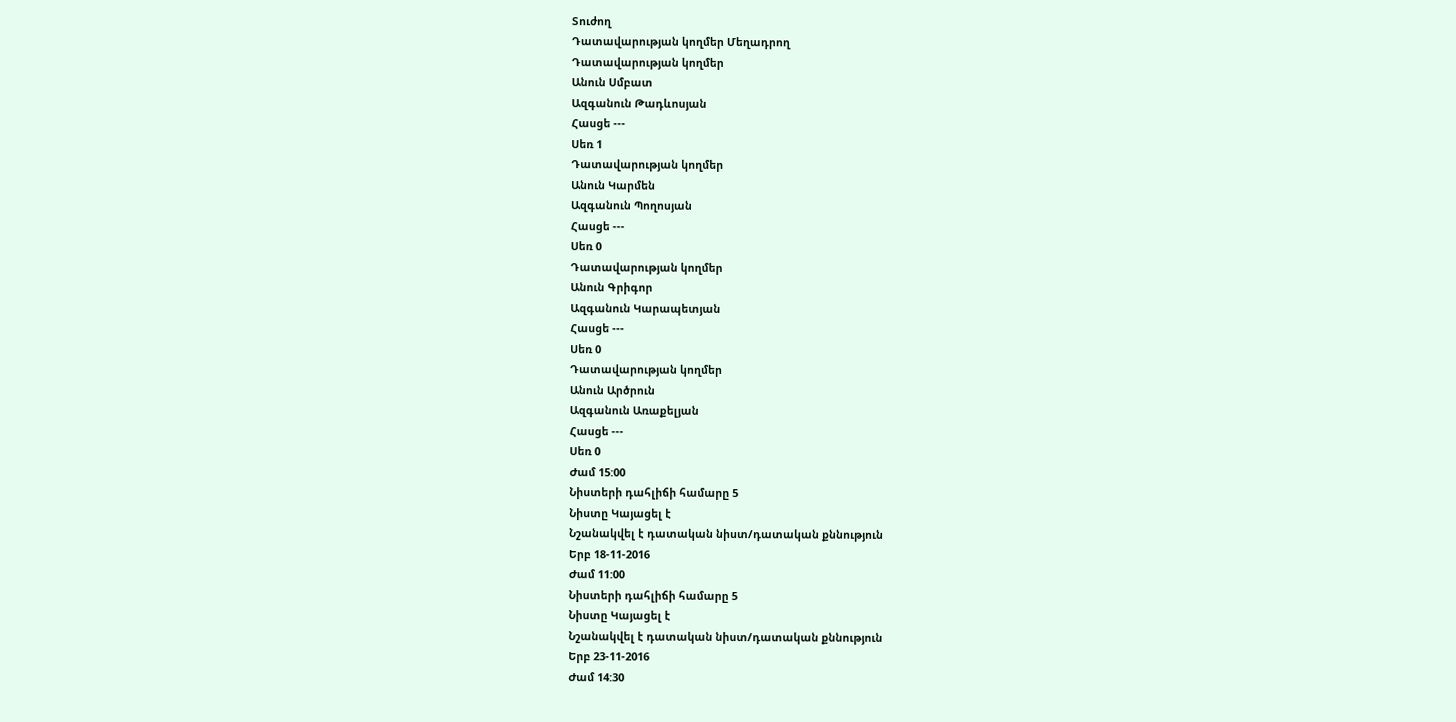Տուժող
Դատավարության կողմեր Մեղադրող
Դատավարության կողմեր
Անուն Սմբատ
Ազգանուն Թադևոսյան
Հասցե ---
Սեռ 1
Դատավարության կողմեր
Անուն Կարմեն
Ազգանուն Պողոսյան
Հասցե ---
Սեռ 0
Դատավարության կողմեր
Անուն Գրիգոր
Ազգանուն Կարապետյան
Հասցե ---
Սեռ 0
Դատավարության կողմեր
Անուն Արծրուն
Ազգանուն Առաքելյան
Հասցե ---
Սեռ 0
Ժամ 15:00
Նիստերի դահլիճի համարը 5
Նիստը Կայացել է
Նշանակվել է դատական նիստ/դատական քննություն
Երբ 18-11-2016
Ժամ 11:00
Նիստերի դահլիճի համարը 5
Նիստը Կայացել է
Նշանակվել է դատական նիստ/դատական քննություն
Երբ 23-11-2016
Ժամ 14:30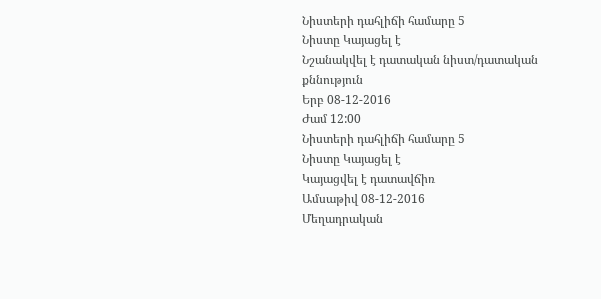Նիստերի դահլիճի համարը 5
Նիստը Կայացել է
Նշանակվել է դատական նիստ/դատական քննություն
Երբ 08-12-2016
Ժամ 12:00
Նիստերի դահլիճի համարը 5
Նիստը Կայացել է
Կայացվել է դատավճիռ
Ամսաթիվ 08-12-2016
Մեղադրական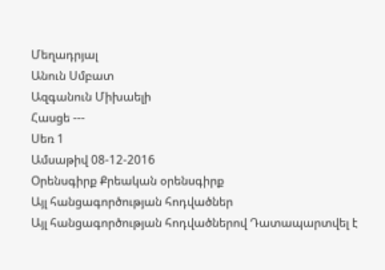Մեղադրյալ
Անուն Սմբատ
Ազգանուն Միխաելի
Հասցե ---
Սեռ 1
Ամսաթիվ 08-12-2016
Օրենսգիրք Քրեական օրենսգիրք
Այլ հանցագործության հոդվածներ
Այլ հանցագործության հոդվածներով Դատապարտվել է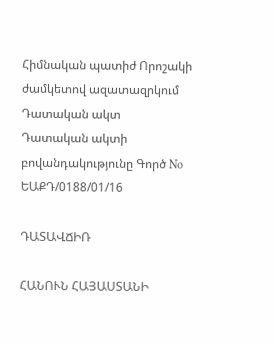Հիմնական պատիժ Որոշակի ժամկետով ազատազրկում
Դատական ակտ
Դատական ակտի բովանդակությունը Գործ No ԵԱՔԴ/0188/01/16

ԴԱՏԱՎՃԻՌ

ՀԱՆՈՒՆ ՀԱՅԱՍՏԱՆԻ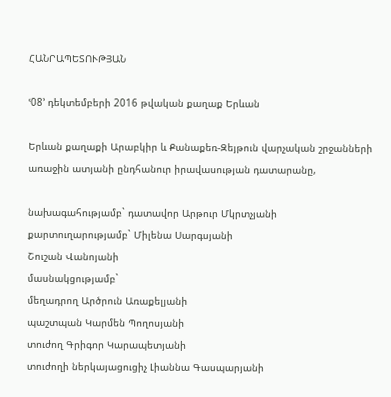ՀԱՆՐԱՊԵՏՈՒԹՅԱՆ

ՙ08՚ դեկտեմբերի 2016 թվական քաղաք Երևան

Երևան քաղաքի Արաբկիր և Քանաքեռ-Զեյթուն վարչական շրջանների առաջին ատյանի ընդհանուր իրավասության դատարանը,

նախագահությամբ` դատավոր Արթուր Մկրտչյանի
քարտուղարությամբ` Միլենա Սարգսյանի
Շուշան Վանոյանի
մասնակցությամբ`
մեղադրող Արծրուն Առաքելյանի
պաշտպան Կարմեն Պողոսյանի
տուժող Գրիգոր Կարապետյանի
տուժողի ներկայացուցիչ Լիաննա Գասպարյանի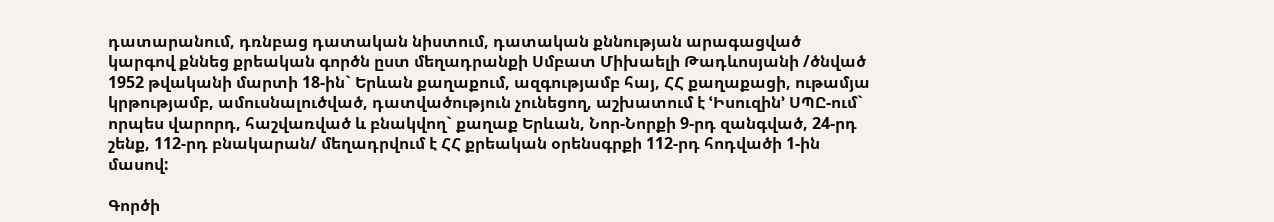դատարանում, դռնբաց դատական նիստում, դատական քննության արագացված կարգով քննեց քրեական գործն ըստ մեղադրանքի Սմբատ Միխաելի Թադևոսյանի /ծնված 1952 թվականի մարտի 18-ին` Երևան քաղաքում, ազգությամբ հայ, ՀՀ քաղաքացի, ութամյա կրթությամբ, ամուսնալուծված, դատվածություն չունեցող, աշխատում է ՙԻսուզին՚ ՍՊԸ-ում` որպես վարորդ, հաշվառված և բնակվող` քաղաք Երևան, Նոր-Նորքի 9-րդ զանգված, 24-րդ շենք, 112-րդ բնակարան/ մեղադրվում է ՀՀ քրեական օրենսգրքի 112-րդ հոդվածի 1-ին մասով:

Գործի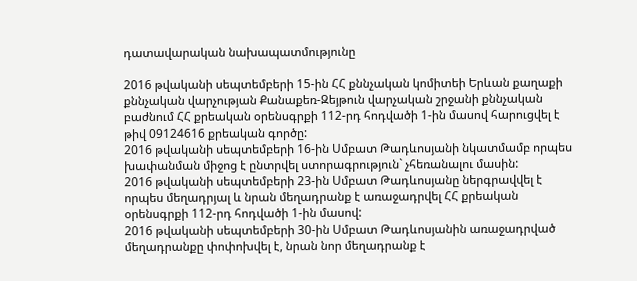դատավարական նախապատմությունը

2016 թվականի սեպտեմբերի 15-ին ՀՀ քննչական կոմիտեի Երևան քաղաքի քննչական վարչության Քանաքեռ-Զեյթուն վարչական շրջանի քննչական բաժնում ՀՀ քրեական օրենսգրքի 112-րդ հոդվածի 1-ին մասով հարուցվել է թիվ 09124616 քրեական գործը:
2016 թվականի սեպտեմբերի 16-ին Սմբատ Թադևոսյանի նկատմամբ որպես խափանման միջոց է ընտրվել ստորագրություն` չհեռանալու մասին:
2016 թվականի սեպտեմբերի 23-ին Սմբատ Թադևոսյանը ներգրավվել է որպես մեղադրյալ և նրան մեղադրանք է առաջադրվել ՀՀ քրեական օրենսգրքի 112-րդ հոդվածի 1-ին մասով:
2016 թվականի սեպտեմբերի 30-ին Սմբատ Թադևոսյանին առաջադրված մեղադրանքը փոփոխվել է, նրան նոր մեղադրանք է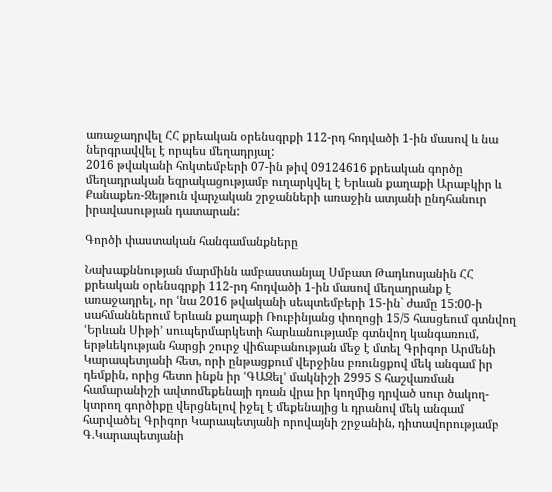առաջադրվել ՀՀ քրեական օրենսգրքի 112-րդ հոդվածի 1-ին մասով և նա ներգրավվել է որպես մեղադրյալ:
2016 թվականի հոկտեմբերի 07-ին թիվ 09124616 քրեական գործը մեղադրական եզրակացությամբ ուղարկվել է Երևան քաղաքի Արաբկիր և Քանաքեռ-Զեյթուն վարչական շրջանների առաջին ատյանի ընդհանուր իրավասության դատարան:

Գործի փաստական հանգամանքները

Նախաքննության մարմինն ամբաստանյալ Սմբատ Թադևոսյանին ՀՀ քրեական օրենսգրքի 112-րդ հոդվածի 1-ին մասով մեղադրանք է առաջադրել, որ ՙնա 2016 թվականի սեպտեմբերի 15-ին` ժամը 15:00-ի սահմաններում Երևան քաղաքի Ռուբինյանց փողոցի 15/5 հասցեում գտնվող ՙԵրևան Սիթի՚ սուպերմարկետի հարևանությամբ գտնվող կանգառում, երթևեկության հարցի շուրջ վիճաբանության մեջ է մտել Գրիգոր Արմենի Կարապետյանի հետ, որի ընթացքում վերջինս բռունցքով մեկ անգամ իր դեմքին, որից հետո ինքն իր ՙԳԱԶել՚ մակնիշի 2995 Տ հաշվառման համարանիշի ավտոմեքենայի դռան վրա իր կողմից դրված սուր ծակող-կտրող գործիքը վերցնելով իջել է մեքենայից և դրանով մեկ անգամ հարվածել Գրիգոր Կարապետյանի որովայնի շրջանին, դիտավորությամբ Գ.Կարապետյանի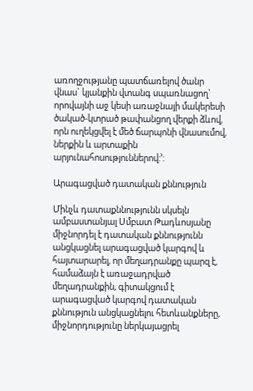առողջությանը պատճառելով ծանր վնաս` կյանքին վտանգ սպառնացող` որովայնի աջ կեսի առաջնայի մակերեսի ծակած-կտրած թափանցող վերքի ձևով, որն ուղեկցվել է մեծ ճարպոնի վնասումով, ներքին և արտաքին արյունահոսություններով:՚:

Արագացված դատական քննություն

Մինչև դատաքննությունն սկսելն ամբաստանյալ Սմբատ Թադևոսյանը միջնորդել է դատական քննությունն անցկացնել արագացված կարգով և հայտարարել, որ մեղադրանքը պարզ է, համաձայն է առաջադրված մեղադրանքին, գիտակցում է արագացված կարգով դատական քննություն անցկացնելու հետևանքները, միջնորդությունը ներկայացրել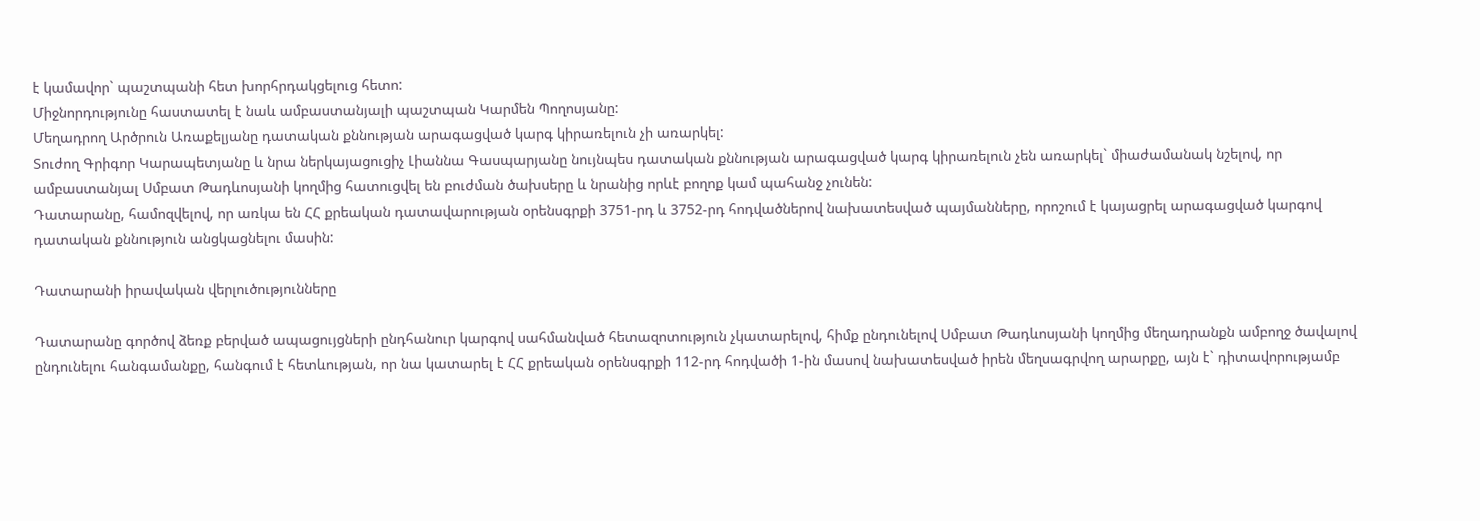է կամավոր` պաշտպանի հետ խորհրդակցելուց հետո:
Միջնորդությունը հաստատել է նաև ամբաստանյալի պաշտպան Կարմեն Պողոսյանը:
Մեղադրող Արծրուն Առաքելյանը դատական քննության արագացված կարգ կիրառելուն չի առարկել:
Տուժող Գրիգոր Կարապետյանը և նրա ներկայացուցիչ Լիաննա Գասպարյանը նույնպես դատական քննության արագացված կարգ կիրառելուն չեն առարկել` միաժամանակ նշելով, որ ամբաստանյալ Սմբատ Թադևոսյանի կողմից հատուցվել են բուժման ծախսերը և նրանից որևէ բողոք կամ պահանջ չունեն:
Դատարանը, համոզվելով, որ առկա են ՀՀ քրեական դատավարության օրենսգրքի 3751-րդ և 3752-րդ հոդվածներով նախատեսված պայմանները, որոշում է կայացրել արագացված կարգով դատական քննություն անցկացնելու մասին:

Դատարանի իրավական վերլուծությունները

Դատարանը գործով ձեռք բերված ապացույցների ընդհանուր կարգով սահմանված հետազոտություն չկատարելով, հիմք ընդունելով Սմբատ Թադևոսյանի կողմից մեղադրանքն ամբողջ ծավալով ընդունելու հանգամանքը, հանգում է հետևության, որ նա կատարել է ՀՀ քրեական օրենսգրքի 112-րդ հոդվածի 1-ին մասով նախատեսված իրեն մեղսագրվող արարքը, այն է` դիտավորությամբ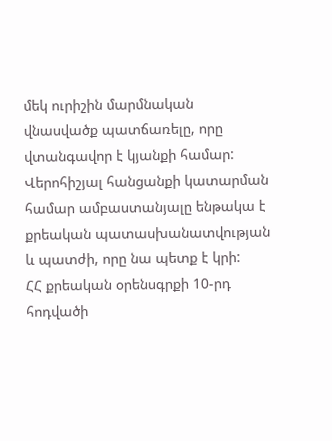մեկ ուրիշին մարմնական վնասվածք պատճառելը, որը վտանգավոր է կյանքի համար:
Վերոհիշյալ հանցանքի կատարման համար ամբաստանյալը ենթակա է քրեական պատասխանատվության և պատժի, որը նա պետք է կրի:
ՀՀ քրեական օրենսգրքի 10-րդ հոդվածի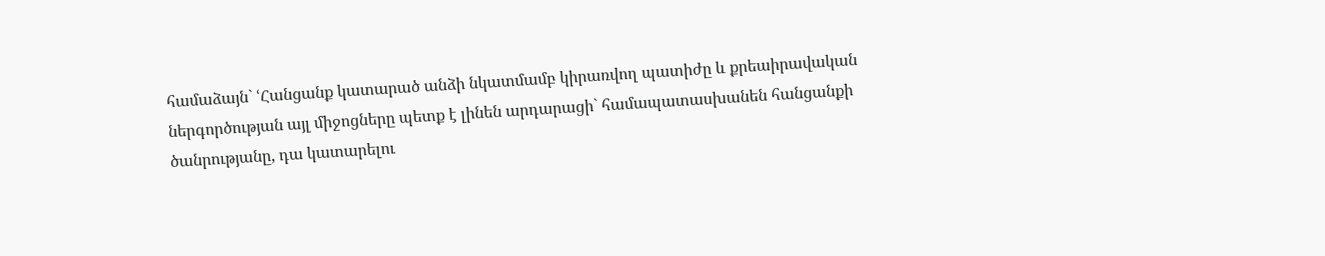համաձայն` ՙՀանցանք կատարած անձի նկատմամբ կիրառվող պատիժը և քրեաիրավական ներգործության այլ միջոցները պետք է լինեն արդարացի` համապատասխանեն հանցանքի ծանրությանը, դա կատարելու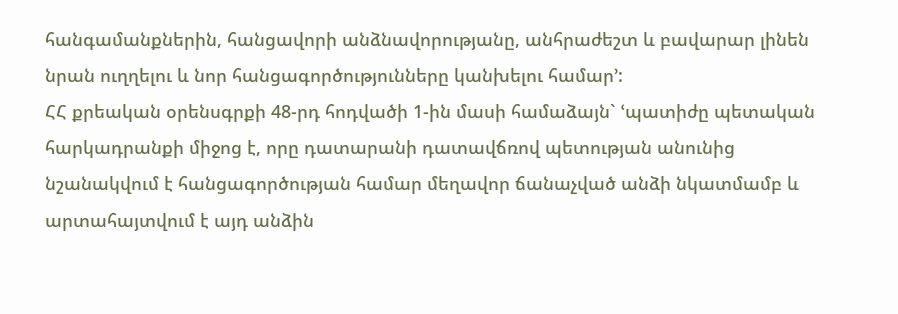հանգամանքներին, հանցավորի անձնավորությանը, անհրաժեշտ և բավարար լինեն նրան ուղղելու և նոր հանցագործությունները կանխելու համար՚:
ՀՀ քրեական օրենսգրքի 48-րդ հոդվածի 1-ին մասի համաձայն` ՙպատիժը պետական հարկադրանքի միջոց է, որը դատարանի դատավճռով պետության անունից նշանակվում է հանցագործության համար մեղավոր ճանաչված անձի նկատմամբ և արտահայտվում է այդ անձին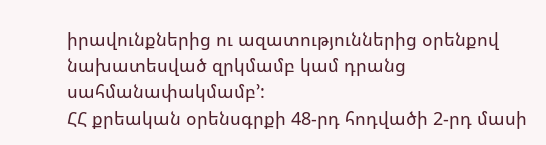իրավունքներից ու ազատություններից օրենքով նախատեսված զրկմամբ կամ դրանց սահմանափակմամբ՚:
ՀՀ քրեական օրենսգրքի 48-րդ հոդվածի 2-րդ մասի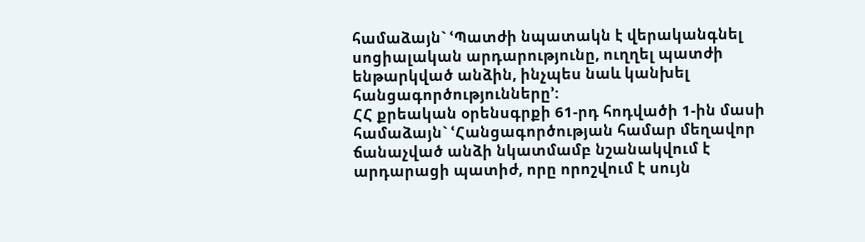համաձայն` ՙՊատժի նպատակն է վերականգնել սոցիալական արդարությունը, ուղղել պատժի ենթարկված անձին, ինչպես նաև կանխել հանցագործությունները՚:
ՀՀ քրեական օրենսգրքի 61-րդ հոդվածի 1-ին մասի համաձայն` ՙՀանցագործության համար մեղավոր ճանաչված անձի նկատմամբ նշանակվում է արդարացի պատիժ, որը որոշվում է սույն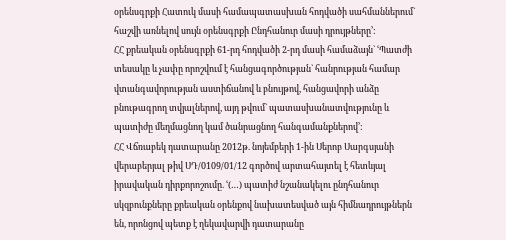օրենսգրքի Հատուկ մասի համապատասխան հոդվածի սահմաններում` հաշվի առնելով սույն օրենսգրքի Ընդհանուր մասի դրույթները՚:
ՀՀ քրեական օրենսգրքի 61-րդ հոդվածի 2-րդ մասի համաձայն` ՙՊատժի տեսակը և չափը որոշվում է հանցագործության` հանրության համար վտանգավորության աստիճանով և բնույթով, հանցավորի անձը բնութագրող տվյալներով, այդ թվում` պատասխանատվությունը և պատիժը մեղմացնող կամ ծանրացնող հանգամանքներով՚:
ՀՀ Վճռաբեկ դատարանը 2012թ. նոյեմբերի 1-ին Սերոբ Սարգսյանի վերաբերյալ թիվ ՍԴ/0109/01/12 գործով արտահայտել է հետևյալ իրավական դիրքորոշումը. ՙ(…) պատիժ նշանակելու ընդհանուր սկզբունքները քրեական օրենքով նախատեսված այն հիմնադրույթներն են, որոնցով պետք է ղեկավարվի դատարանը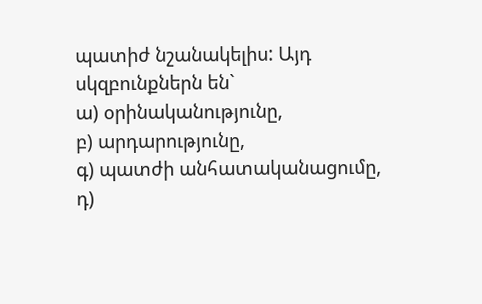պատիժ նշանակելիս: Այդ սկզբունքներն են`
ա) օրինականությունը,
բ) արդարությունը,
գ) պատժի անհատականացումը,
դ)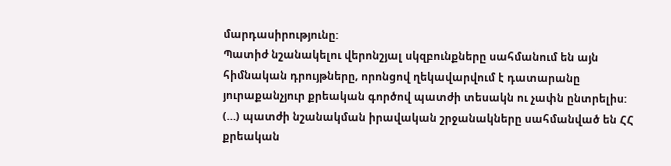մարդասիրությունը:
Պատիժ նշանակելու վերոնշյալ սկզբունքները սահմանում են այն հիմնական դրույթները, որոնցով ղեկավարվում է դատարանը յուրաքանչյուր քրեական գործով պատժի տեսակն ու չափն ընտրելիս:
(…) պատժի նշանակման իրավական շրջանակները սահմանված են ՀՀ քրեական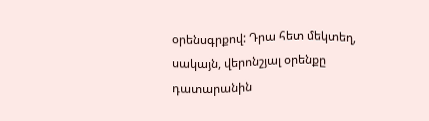օրենսգրքով: Դրա հետ մեկտեղ, սակայն, վերոնշյալ օրենքը դատարանին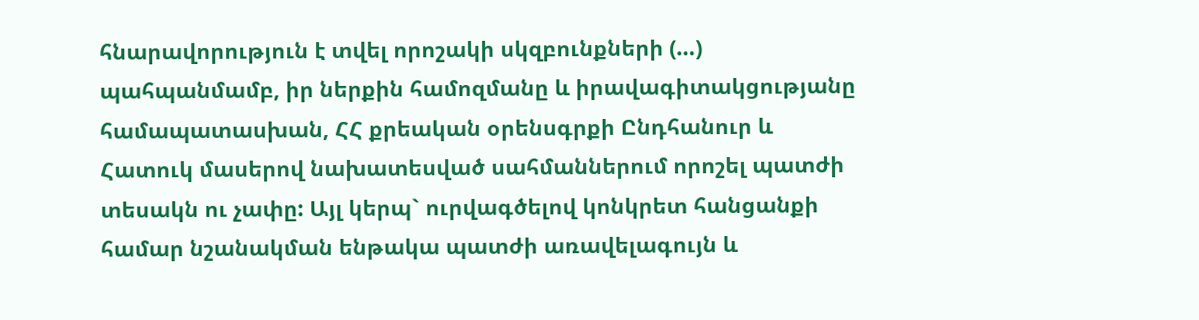հնարավորություն է տվել որոշակի սկզբունքների (…) պահպանմամբ, իր ներքին համոզմանը և իրավագիտակցությանը համապատասխան, ՀՀ քրեական օրենսգրքի Ընդհանուր և Հատուկ մասերով նախատեսված սահմաններում որոշել պատժի տեսակն ու չափը: Այլ կերպ` ուրվագծելով կոնկրետ հանցանքի համար նշանակման ենթակա պատժի առավելագույն և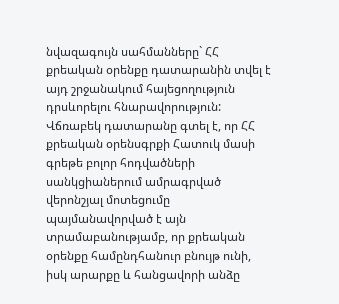նվազագույն սահմանները` ՀՀ քրեական օրենքը դատարանին տվել է այդ շրջանակում հայեցողություն դրսևորելու հնարավորություն:
Վճռաբեկ դատարանը գտել է, որ ՀՀ քրեական օրենսգրքի Հատուկ մասի գրեթե բոլոր հոդվածների սանկցիաներում ամրագրված վերոնշյալ մոտեցումը պայմանավորված է այն տրամաբանությամբ, որ քրեական օրենքը համընդհանուր բնույթ ունի, իսկ արարքը և հանցավորի անձը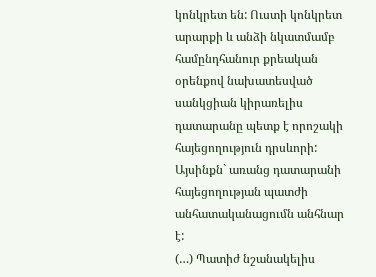կոնկրետ են: Ուստի կոնկրետ արարքի և անձի նկատմամբ համընդհանուր քրեական օրենքով նախատեսված սանկցիան կիրառելիս դատարանը պետք է որոշակի հայեցողություն դրսևորի:
Այսինքն` առանց դատարանի հայեցողության պատժի անհատականացումն անհնար է:
(…) Պատիժ նշանակելիս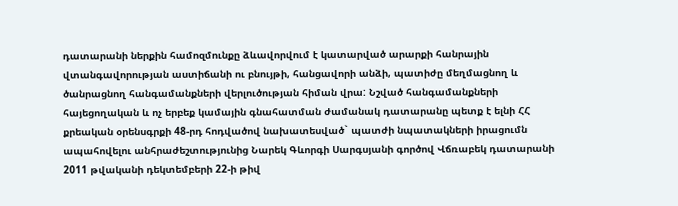դատարանի ներքին համոզմունքը ձևավորվում է կատարված արարքի հանրային վտանգավորության աստիճանի ու բնույթի, հանցավորի անձի, պատիժը մեղմացնող և ծանրացնող հանգամանքների վերլուծության հիման վրա: Նշված հանգամանքների հայեցողական և ոչ երբեք կամային գնահատման ժամանակ դատարանը պետք է ելնի ՀՀ քրեական օրենսգրքի 48-րդ հոդվածով նախատեսված` պատժի նպատակների իրացումն ապահովելու անհրաժեշտությունից Նարեկ Գևորգի Սարգսյանի գործով Վճռաբեկ դատարանի 2011 թվականի դեկտեմբերի 22-ի թիվ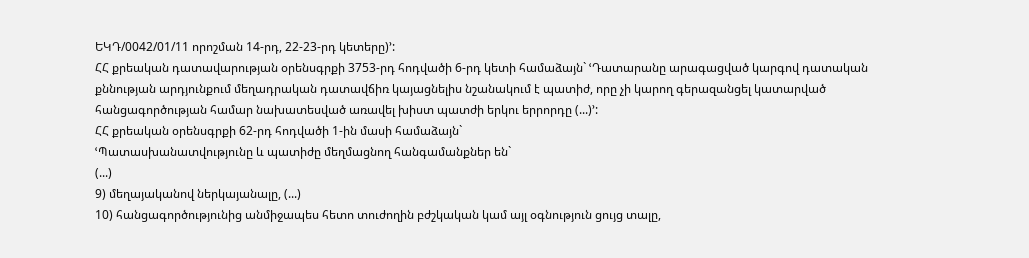ԵԿԴ/0042/01/11 որոշման 14-րդ, 22-23-րդ կետերը)՚:
ՀՀ քրեական դատավարության օրենսգրքի 3753-րդ հոդվածի 6-րդ կետի համաձայն` ՙԴատարանը արագացված կարգով դատական քննության արդյունքում մեղադրական դատավճիռ կայացնելիս նշանակում է պատիժ, որը չի կարող գերազանցել կատարված հանցագործության համար նախատեսված առավել խիստ պատժի երկու երրորդը (...)՚:
ՀՀ քրեական օրենսգրքի 62-րդ հոդվածի 1-ին մասի համաձայն`
ՙՊատասխանատվությունը և պատիժը մեղմացնող հանգամանքներ են`
(...)
9) մեղայականով ներկայանալը, (...)
10) հանցագործությունից անմիջապես հետո տուժողին բժշկական կամ այլ օգնություն ցույց տալը,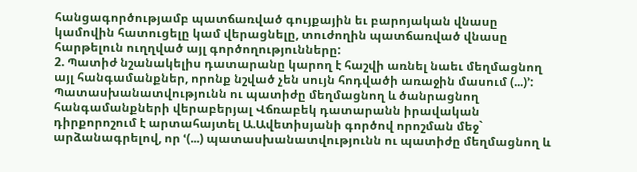հանցագործությամբ պատճառված գույքային եւ բարոյական վնասը կամովին հատուցելը կամ վերացնելը, տուժողին պատճառված վնասը հարթելուն ուղղված այլ գործողությունները:
2. Պատիժ նշանակելիս դատարանը կարող է հաշվի առնել նաեւ մեղմացնող այլ հանգամանքներ, որոնք նշված չեն սույն հոդվածի առաջին մասում (...)՚:
Պատասխանատվությունն ու պատիժը մեղմացնող և ծանրացնող հանգամանքների վերաբերյալ Վճռաբեկ դատարանն իրավական դիրքորոշում է արտահայտել Ա.Ավետիսյանի գործով որոշման մեջ` արձանագրելով, որ ՙ(...) պատասխանատվությունն ու պատիժը մեղմացնող և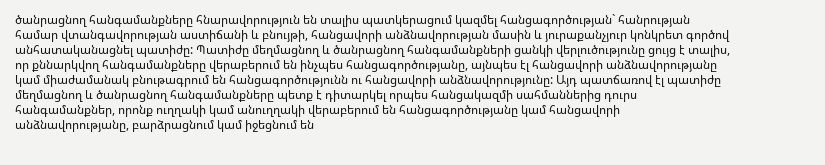ծանրացնող հանգամանքները հնարավորություն են տալիս պատկերացում կազմել հանցագործության` հանրության համար վտանգավորության աստիճանի և բնույթի, հանցավորի անձնավորության մասին և յուրաքանչյուր կոնկրետ գործով անհատականացնել պատիժը: Պատիժը մեղմացնող և ծանրացնող հանգամանքների ցանկի վերլուծությունը ցույց է տալիս, որ քննարկվող հանգամանքները վերաբերում են ինչպես հանցագործությանը, այնպես էլ հանցավորի անձնավորությանը կամ միաժամանակ բնութագրում են հանցագործությունն ու հանցավորի անձնավորությունը: Այդ պատճառով էլ պատիժը մեղմացնող և ծանրացնող հանգամանքները պետք է դիտարկել որպես հանցակազմի սահմաններից դուրս հանգամանքներ, որոնք ուղղակի կամ անուղղակի վերաբերում են հանցագործությանը կամ հանցավորի անձնավորությանը, բարձրացնում կամ իջեցնում են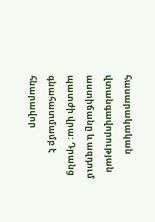հասարակական վտանգավորության աստիճանը և ազդում պատժի վրա: Դրանց գնահատմամբ է հնարավոր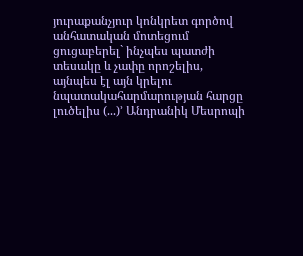յուրաքանչյուր կոնկրետ գործով անհատական մոտեցում ցուցաբերել` ինչպես պատժի տեսակը և չափը որոշելիս, այնպես էլ այն կրելու նպատակահարմարության հարցը լուծելիս (...)՚ Անդրանիկ Մեսրոպի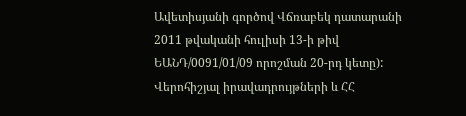Ավետիսյանի գործով Վճռաբեկ դատարանի 2011 թվականի հուլիսի 13-ի թիվ ԵԱՆԴ/0091/01/09 որոշման 20-րդ կետը):
Վերոհիշյալ իրավադրույթների և ՀՀ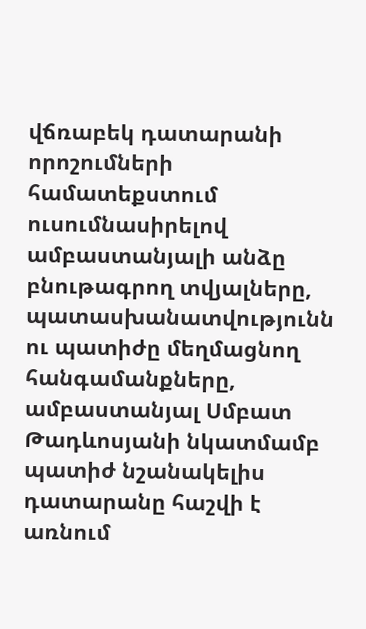վճռաբեկ դատարանի որոշումների համատեքստում ուսումնասիրելով ամբաստանյալի անձը բնութագրող տվյալները, պատասխանատվությունն ու պատիժը մեղմացնող հանգամանքները, ամբաստանյալ Սմբատ Թադևոսյանի նկատմամբ պատիժ նշանակելիս դատարանը հաշվի է առնում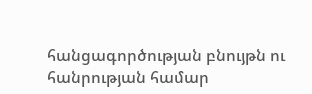հանցագործության բնույթն ու հանրության համար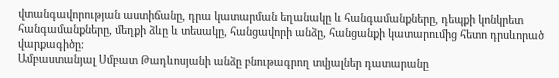վտանգավորության աստիճանը, դրա կատարման եղանակը և հանգամանքները, դեպքի կոնկրետ հանգամանքները, մեղքի ձևը և տեսակը, հանցավորի անձը, հանցանքի կատարումից հետո դրսևորած վարքագիծը:
Ամբաստանյալ Սմբատ Թադևոսյանի անձը բնութագրող տվյալներ դատարանը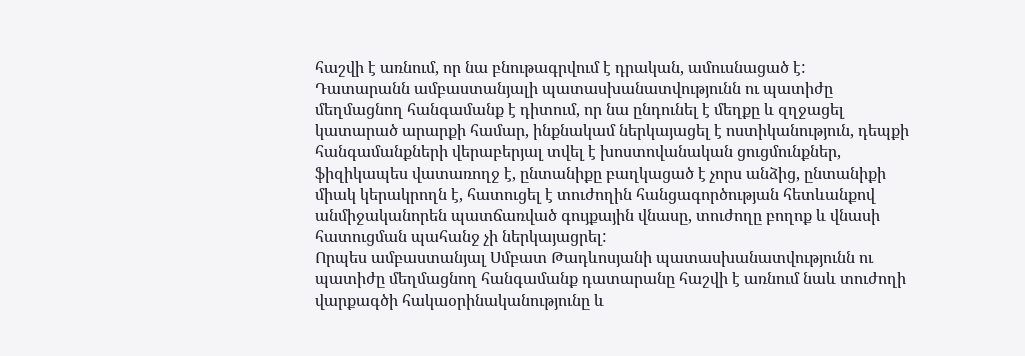հաշվի է առնում, որ նա բնութագրվում է դրական, ամուսնացած է:
Դատարանն ամբաստանյալի պատասխանատվությունն ու պատիժը մեղմացնող հանգամանք է դիտում, որ նա ընդունել է մեղքը և զղջացել կատարած արարքի համար, ինքնակամ ներկայացել է ոստիկանություն, դեպքի հանգամանքների վերաբերյալ տվել է խոստովանական ցուցմունքներ, ֆիզիկապես վատառողջ է, ընտանիքը բաղկացած է չորս անձից, ընտանիքի միակ կերակրողն է, հատուցել է տուժողին հանցագործության հետևանքով անմիջականորեն պատճառված գույքային վնասը, տուժողը բողոք և վնասի հատուցման պահանջ չի ներկայացրել:
Որպես ամբաստանյալ Սմբատ Թադևոսյանի պատասխանատվությունն ու պատիժը մեղմացնող հանգամանք դատարանը հաշվի է առնում նաև տուժողի վարքագծի հակաօրինականությունը և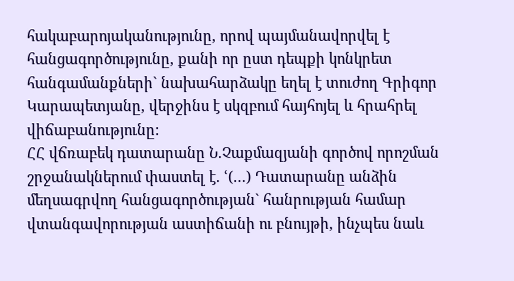հակաբարոյականությունը, որով պայմանավորվել է հանցագործությունը, քանի որ ըստ դեպքի կոնկրետ հանգամանքների` նախահարձակը եղել է տուժող Գրիգոր Կարապետյանը, վերջինս է սկզբում հայհոյել և հրահրել վիճաբանությունը:
ՀՀ վճռաբեկ դատարանը Ն.Չաքմազյանի գործով որոշման շրջանակներում փաստել է. ՙ(…) Դատարանը անձին մեղսագրվող հանցագործության` հանրության համար վտանգավորության աստիճանի ու բնույթի, ինչպես նաև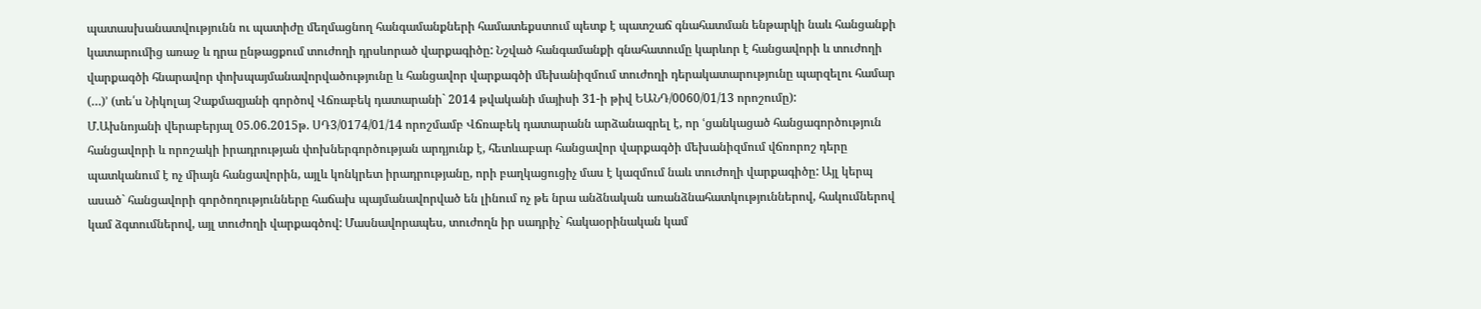պատասխանատվությունն ու պատիժը մեղմացնող հանգամանքների համատեքստում պետք է պատշաճ գնահատման ենթարկի նաև հանցանքի կատարումից առաջ և դրա ընթացքում տուժողի դրսևորած վարքագիծը: Նշված հանգամանքի գնահատումը կարևոր է հանցավորի և տուժողի վարքագծի հնարավոր փոխպայմանավորվածությունը և հանցավոր վարքագծի մեխանիզմում տուժողի դերակատարությունը պարզելու համար (…)՚ (տե՛ս Նիկոլայ Չաքմազյանի գործով Վճռաբեկ դատարանի` 2014 թվականի մայիսի 31-ի թիվ ԵԱՆԴ/0060/01/13 որոշումը):
Մ.Ախնոյանի վերաբերյալ 05.06.2015թ. ՍԴ3/0174/01/14 որոշմամբ Վճռաբեկ դատարանն արձանագրել է, որ ՙցանկացած հանցագործություն հանցավորի և որոշակի իրադրության փոխներգործության արդյունք է, հետևաբար հանցավոր վարքագծի մեխանիզմում վճռորոշ դերը պատկանում է ոչ միայն հանցավորին, այլև կոնկրետ իրադրությանը, որի բաղկացուցիչ մաս է կազմում նաև տուժողի վարքագիծը: Այլ կերպ ասած` հանցավորի գործողությունները հաճախ պայմանավորված են լինում ոչ թե նրա անձնական առանձնահատկություններով, հակումներով կամ ձգտումներով, այլ տուժողի վարքագծով: Մասնավորապես, տուժողն իր սադրիչ` հակաօրինական կամ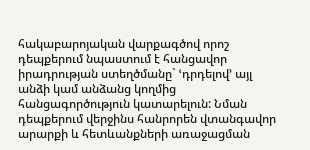հակաբարոյական վարքագծով որոշ դեպքերում նպաստում է հանցավոր իրադրության ստեղծմանը` ՙդրդելով՚ այլ անձի կամ անձանց կողմից հանցագործություն կատարելուն: Նման դեպքերում վերջինս հանրորեն վտանգավոր արարքի և հետևանքների առաջացման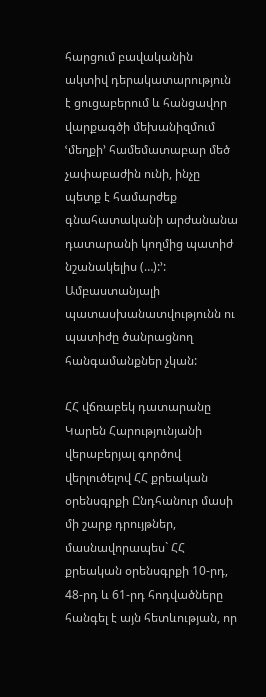հարցում բավականին ակտիվ դերակատարություն է ցուցաբերում և հանցավոր վարքագծի մեխանիզմում ՙմեղքի՚ համեմատաբար մեծ չափաբաժին ունի, ինչը պետք է համարժեք գնահատականի արժանանա դատարանի կողմից պատիժ նշանակելիս (…):՚:
Ամբաստանյալի պատասխանատվությունն ու պատիժը ծանրացնող հանգամանքներ չկան:

ՀՀ վճռաբեկ դատարանը Կարեն Հարությունյանի վերաբերյալ գործով վերլուծելով ՀՀ քրեական օրենսգրքի Ընդհանուր մասի մի շարք դրույթներ, մասնավորապես` ՀՀ քրեական օրենսգրքի 10-րդ, 48-րդ և 61-րդ հոդվածները հանգել է այն հետևության, որ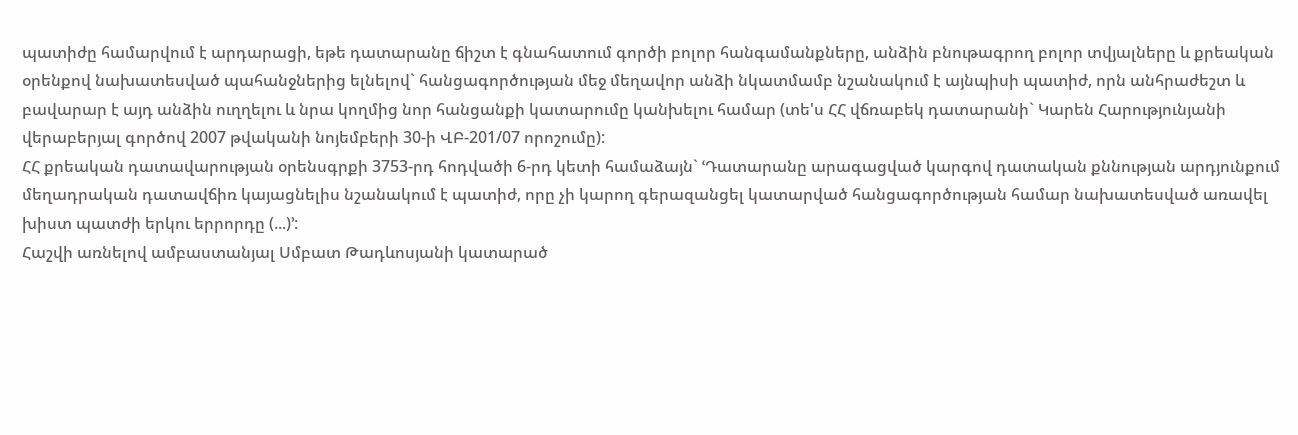պատիժը համարվում է արդարացի, եթե դատարանը ճիշտ է գնահատում գործի բոլոր հանգամանքները, անձին բնութագրող բոլոր տվյալները և քրեական օրենքով նախատեսված պահանջներից ելնելով` հանցագործության մեջ մեղավոր անձի նկատմամբ նշանակում է այնպիսի պատիժ, որն անհրաժեշտ և բավարար է այդ անձին ուղղելու և նրա կողմից նոր հանցանքի կատարումը կանխելու համար (տե'ս ՀՀ վճռաբեկ դատարանի` Կարեն Հարությունյանի վերաբերյալ գործով 2007 թվականի նոյեմբերի 30-ի ՎԲ-201/07 որոշումը):
ՀՀ քրեական դատավարության օրենսգրքի 3753-րդ հոդվածի 6-րդ կետի համաձայն` ՙԴատարանը արագացված կարգով դատական քննության արդյունքում մեղադրական դատավճիռ կայացնելիս նշանակում է պատիժ, որը չի կարող գերազանցել կատարված հանցագործության համար նախատեսված առավել խիստ պատժի երկու երրորդը (...)՚:
Հաշվի առնելով ամբաստանյալ Սմբատ Թադևոսյանի կատարած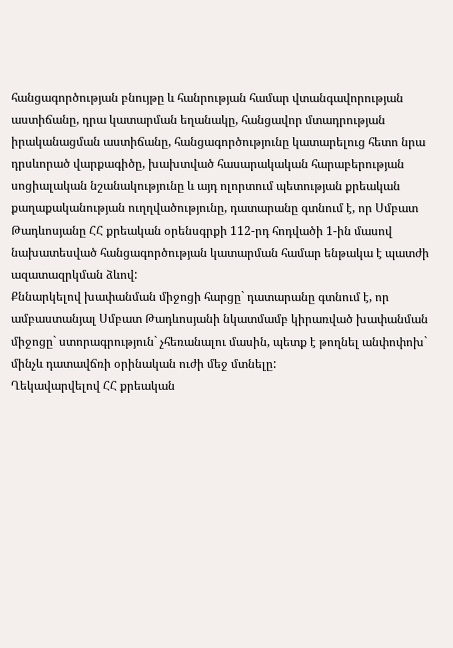հանցագործության բնույթը և հանրության համար վտանգավորության աստիճանը, դրա կատարման եղանակը, հանցավոր մտադրության իրականացման աստիճանը, հանցագործությունը կատարելուց հետո նրա դրսևորած վարքագիծը, խախտված հասարակական հարաբերության սոցիալական նշանակությունը և այդ ոլորտում պետության քրեական քաղաքականության ուղղվածությունը, դատարանը գտնում է, որ Սմբատ Թադևոսյանը ՀՀ քրեական օրենսգրքի 112-րդ հոդվածի 1-ին մասով նախատեսված հանցագործության կատարման համար ենթակա է պատժի ազատազրկման ձևով:
Քննարկելով խափանման միջոցի հարցը` դատարանը գտնում է, որ ամբաստանյալ Սմբատ Թադևոսյանի նկատմամբ կիրառված խափանման միջոցը` ստորագրություն` չհեռանալու մասին, պետք է թողնել անփոփոխ` մինչև դատավճռի օրինական ուժի մեջ մտնելը:
Ղեկավարվելով ՀՀ քրեական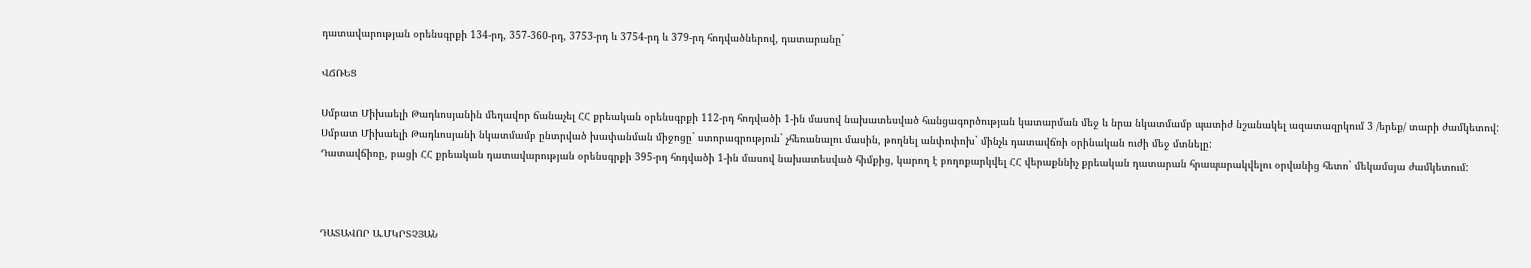դատավարության օրենսգրքի 134-րդ, 357-360-րդ, 3753-րդ և 3754-րդ և 379-րդ հոդվածներով, դատարանը`

ՎՃՌԵՑ

Սմբատ Միխաելի Թադևոսյանին մեղավոր ճանաչել ՀՀ քրեական օրենսգրքի 112-րդ հոդվածի 1-ին մասով նախատեսված հանցագործության կատարման մեջ և նրա նկատմամբ պատիժ նշանակել ազատազրկում 3 /երեք/ տարի ժամկետով:
Սմբատ Միխաելի Թադևոսյանի նկատմամբ ընտրված խափանման միջոցը` ստորագրություն` չհեռանալու մասին, թողնել անփոփոխ` մինչև դատավճռի օրինական ուժի մեջ մտնելը:
Դատավճիռը, բացի ՀՀ քրեական դատավարության օրենսգրքի 395-րդ հոդվածի 1-ին մասով նախատեսված հիմքից, կարող է բողոքարկվել ՀՀ վերաքննիչ քրեական դատարան հրապարակվելու օրվանից հետո` մեկամսյա ժամկետում:



ԴԱՏԱՎՈՐ Ա.ՄԿՐՏՉՅԱՆ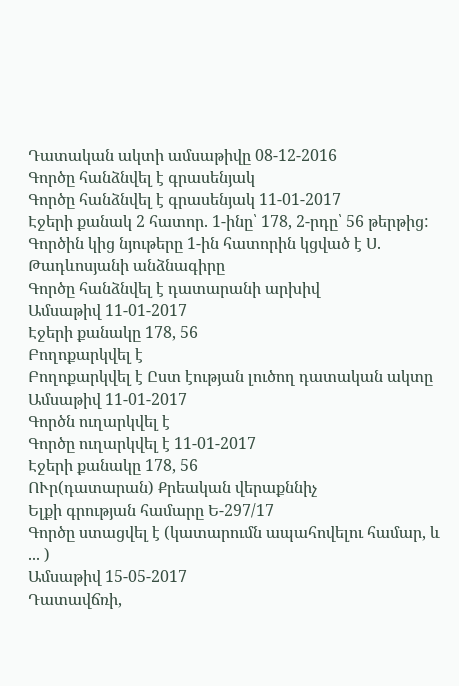Դատական ակտի ամսաթիվը 08-12-2016
Գործը հանձնվել է գրասենյակ
Գործը հանձնվել է գրասենյակ 11-01-2017
Էջերի քանակ 2 հատոր. 1-ինը՝ 178, 2-րդը՝ 56 թերթից:
Գործին կից նյութերը 1-ին հատորին կցված է Ս. Թադևոսյանի անձնագիրը
Գործը հանձնվել է դատարանի արխիվ
Ամսաթիվ 11-01-2017
Էջերի քանակը 178, 56
Բողոքարկվել է
Բողոքարկվել է Ըստ էության լուծող դատական ակտը
Ամսաթիվ 11-01-2017
Գործն ուղարկվել է
Գործը ուղարկվել է 11-01-2017
Էջերի քանակը 178, 56
ՈՒր(դատարան) Քրեական վերաքննիչ
Ելքի գրության համարը Ե-297/17
Գործը ստացվել է (կատարումն ապահովելու համար, և ... )
Ամսաթիվ 15-05-2017
Դատավճռի,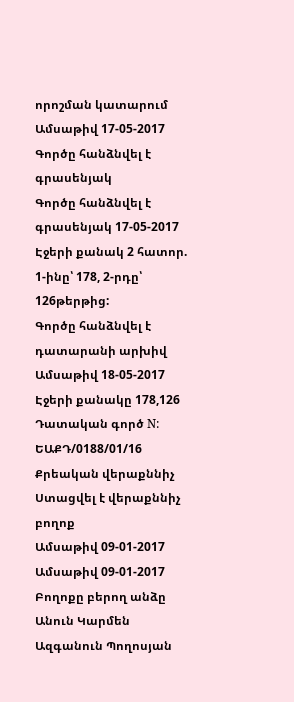որոշման կատարում
Ամսաթիվ 17-05-2017
Գործը հանձնվել է գրասենյակ
Գործը հանձնվել է գրասենյակ 17-05-2017
Էջերի քանակ 2 հատոր. 1-ինը՝ 178, 2-րդը՝ 126թերթից:
Գործը հանձնվել է դատարանի արխիվ
Ամսաթիվ 18-05-2017
Էջերի քանակը 178,126
Դատական գործ N: ԵԱՔԴ/0188/01/16
Քրեական վերաքննիչ
Ստացվել է վերաքննիչ բողոք
Ամսաթիվ 09-01-2017
Ամսաթիվ 09-01-2017
Բողոքը բերող անձը
Անուն Կարմեն
Ազգանուն Պողոսյան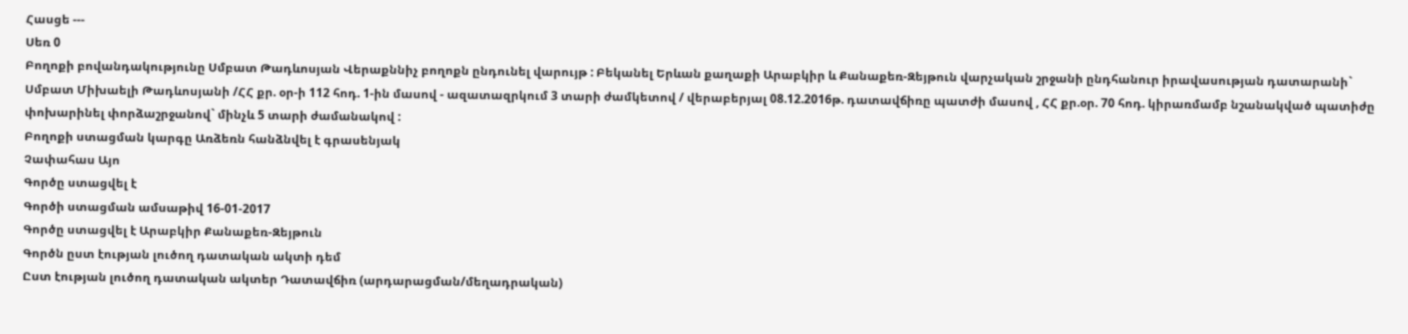Հասցե ---
Սեռ 0
Բողոքի բովանդակությունը Սմբատ Թադևոսյան Վերաքննիչ բողոքն ընդունել վարույթ : Բեկանել Երևան քաղաքի Արաբկիր և Քանաքեռ-Զեյթուն վարչական շրջանի ընդհանուր իրավասության դատարանի` Սմբատ Միխաելի Թադևոսյանի /ՀՀ քր. օր-ի 112 հոդ. 1-ին մասով - ազատազրկում 3 տարի ժամկետով / վերաբերյալ 08.12.2016թ. դատավճիռը պատժի մասով , ՀՀ քր.օր. 70 հոդ. կիրառմամբ նշանակված պատիժը փոխարինել փորձաշրջանով` մինչև 5 տարի ժամանակով :
Բողոքի ստացման կարգը Առձեռն հանձնվել է գրասենյակ
Չափահաս Այո
Գործը ստացվել է
Գործի ստացման ամսաթիվ 16-01-2017
Գործը ստացվել է Արաբկիր Քանաքեռ-Զեյթուն
Գործն ըստ էության լուծող դատական ակտի դեմ
Ըստ էության լուծող դատական ակտեր Դատավճիռ (արդարացման/մեղադրական)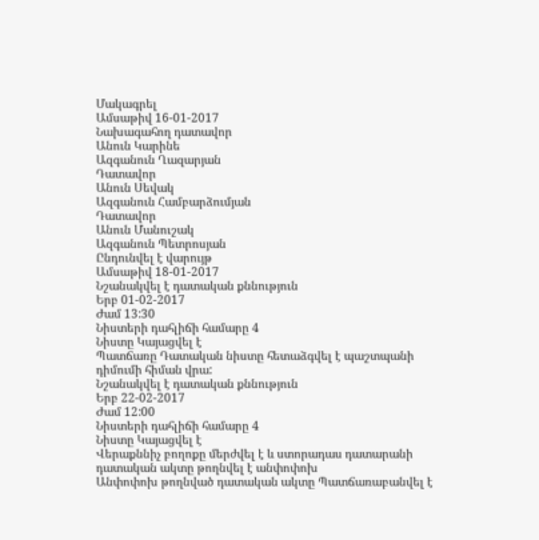Մակագրել
Ամսաթիվ 16-01-2017
Նախագահող դատավոր
Անուն Կարինե
Ազգանուն Ղազարյան
Դատավոր
Անուն Սեվակ
Ազգանուն Համբարձումյան
Դատավոր
Անուն Մանուշակ
Ազգանուն Պետրոսյան
Ընդունվել է վարույթ
Ամսաթիվ 18-01-2017
Նշանակվել է դատական քննություն
Երբ 01-02-2017
Ժամ 13:30
Նիստերի դահլիճի համարը 4
Նիստը Կայացվել է
Պատճառը Դատական նիստը հետաձգվել է պաշտպանի դիմումի հիման վրա:
Նշանակվել է դատական քննություն
Երբ 22-02-2017
Ժամ 12:00
Նիստերի դահլիճի համարը 4
Նիստը Կայացվել է
Վերաքննիչ բողոքը մերժվել է և ստորադաս դատարանի դատական ակտը թողնվել է անփոփոխ
Անփոփոխ թողնված դատական ակտը Պատճառաբանվել է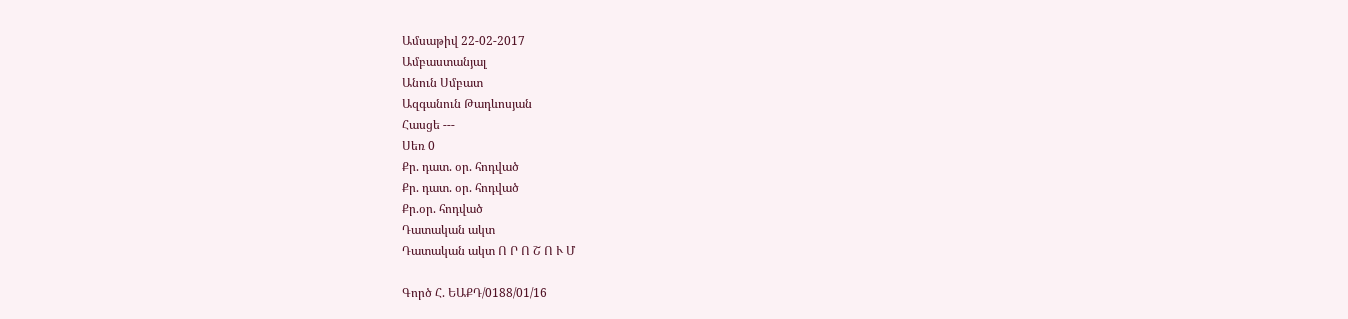Ամսաթիվ 22-02-2017
Ամբաստանյալ
Անուն Սմբատ
Ազգանուն Թադևոսյան
Հասցե ---
Սեռ 0
Քր. դատ. օր. հոդված
Քր. դատ. օր. հոդված
Քր.օր. հոդված
Դատական ակտ
Դատական ակտ Ո Ր Ո Շ Ո Ւ Մ

Գործ Հ. ԵԱՔԴ/0188/01/16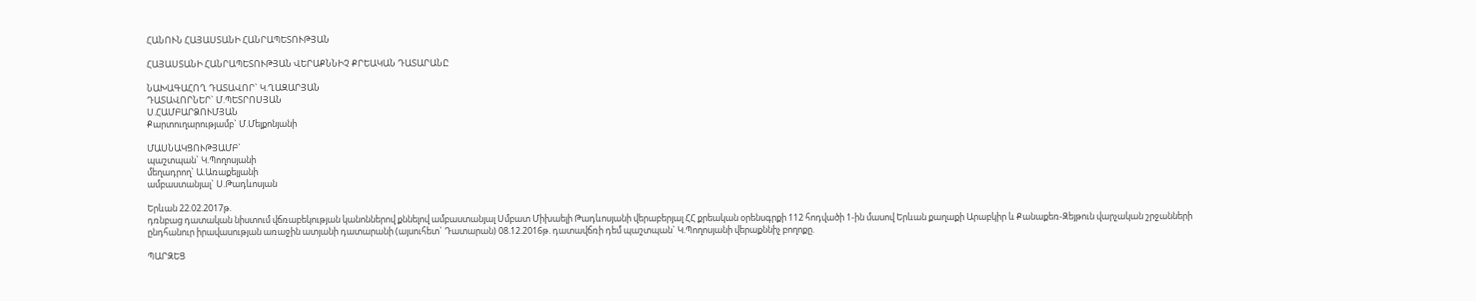ՀԱՆՈՒՆ ՀԱՅԱՍՏԱՆԻ ՀԱՆՐԱՊԵՏՈՒԹՅԱՆ

ՀԱՅԱՍՏԱՆԻ ՀԱՆՐԱՊԵՏՈՒԹՅԱՆ ՎԵՐԱՔՆՆԻՉ ՔՐԵԱԿԱՆ ԴԱՏԱՐԱՆԸ

ՆԱԽԱԳԱՀՈՂ ԴԱՏԱՎՈՐ` Կ.ՂԱԶԱՐՅԱՆ
ԴԱՏԱՎՈՐՆԵՐ` Մ.ՊԵՏՐՈՍՅԱՆ
Ս.ՀԱՄԲԱՐՁՈՒՄՅԱՆ
Քարտուղարությամբ` Մ.Մելքոնյանի

ՄԱՍՆԱԿՑՈՒԹՅԱՄԲ`
պաշտպան` Կ.Պողոսյանի
մեղադրող` Ա.Առաքելյանի
ամբաստանյալ` Ս.Թադևոսյան

Երևան 22.02.2017թ.
դռնբաց դատական նիստում վճռաբեկության կանոններով քննելով ամբաստանյալ Սմբատ Միխաելի Թադևոսյանի վերաբերյալ ՀՀ քրեական օրենսգրքի 112 հոդվածի 1-ին մասով Երևան քաղաքի Արաբկիր և Քանաքեռ-Զեյթուն վարչական շրջանների ընդհանուր իրավասության առաջին ատյանի դատարանի (այսուհետ` Դատարան) 08.12.2016թ. դատավճռի դեմ պաշտպան` Կ.Պողոսյանի վերաքննիչ բողոքը.

ՊԱՐԶԵՑ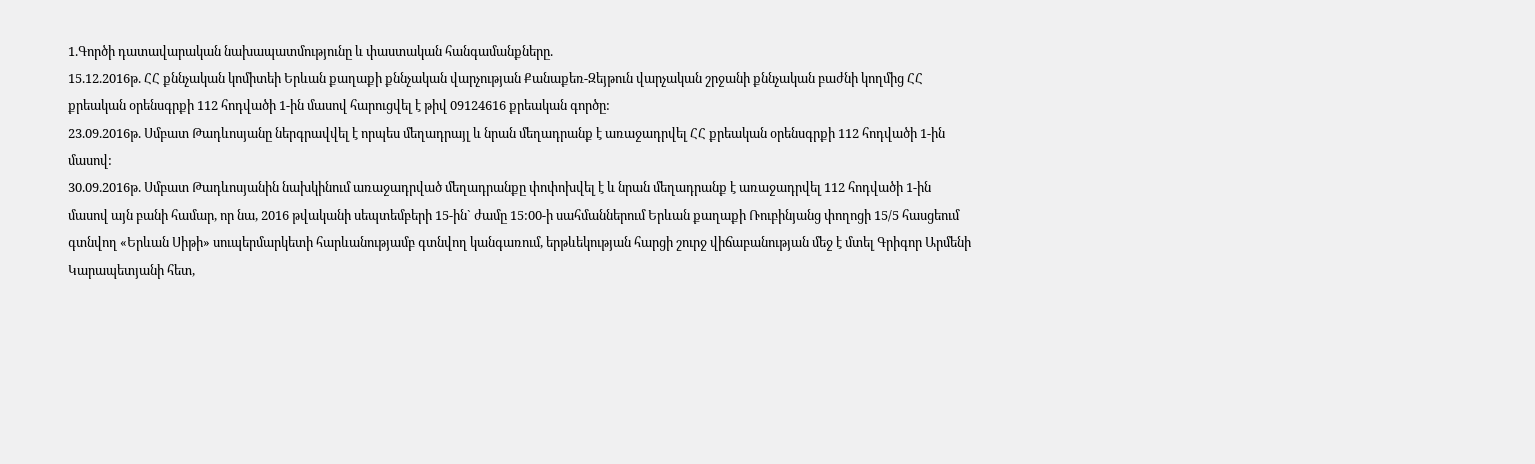1.Գործի դատավարական նախապատմությունը և փաստական հանգամանքները.
15.12.2016թ. ՀՀ քննչական կոմիտեի Երևան քաղաքի քննչական վարչության Քանաքեռ-Զեյթուն վարչական շրջանի քննչական բաժնի կողմից ՀՀ քրեական օրենսգրքի 112 հոդվածի 1-ին մասով հարուցվել է թիվ 09124616 քրեական գործը:
23.09.2016թ. Սմբատ Թադևոսյանը ներգրավվել է որպես մեղադրայլ և նրան մեղադրանք է առաջադրվել ՀՀ քրեական օրենսգրքի 112 հոդվածի 1-ին մասով:
30.09.2016թ. Սմբատ Թադևոսյանին նախկինում առաջադրված մեղադրանքը փոփոխվել է և նրան մեղադրանք է առաջադրվել 112 հոդվածի 1-ին մասով այն բանի համար, որ նա, 2016 թվականի սեպտեմբերի 15-ին` ժամը 15:00-ի սահմաններում Երևան քաղաքի Ռուբինյանց փողոցի 15/5 հասցեում գտնվող «Երևան Սիթի» սուպերմարկետի հարևանությամբ գտնվող կանգառում, երթևեկության հարցի շուրջ վիճաբանության մեջ է մտել Գրիգոր Արմենի Կարապետյանի հետ,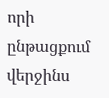որի ընթացքում վերջինս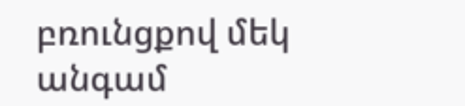բռունցքով մեկ անգամ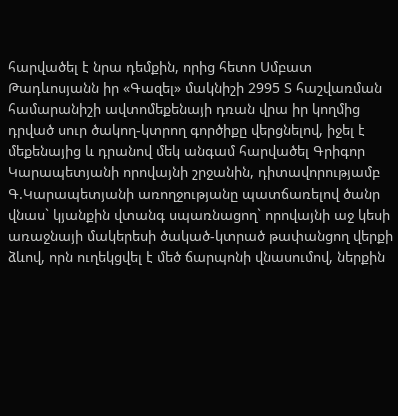հարվածել է նրա դեմքին, որից հետո Սմբատ Թադևոսյանն իր «Գազել» մակնիշի 2995 Տ հաշվառման համարանիշի ավտոմեքենայի դռան վրա իր կողմից դրված սուր ծակող-կտրող գործիքը վերցնելով, իջել է մեքենայից և դրանով մեկ անգամ հարվածել Գրիգոր Կարապետյանի որովայնի շրջանին, դիտավորությամբ Գ.Կարապետյանի առողջությանը պատճառելով ծանր վնաս` կյանքին վտանգ սպառնացող` որովայնի աջ կեսի առաջնայի մակերեսի ծակած-կտրած թափանցող վերքի ձևով, որն ուղեկցվել է մեծ ճարպոնի վնասումով, ներքին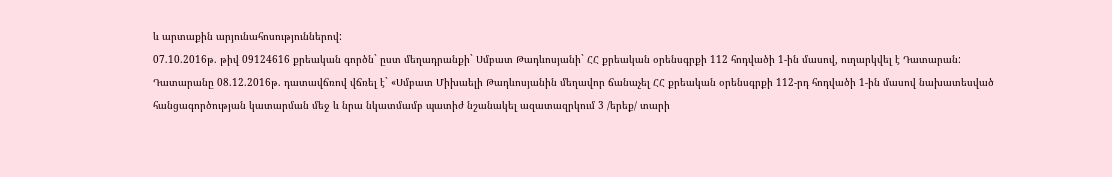և արտաքին արյունահոսություններով:
07.10.2016թ. թիվ 09124616 քրեական գործն` ըստ մեղադրանքի` Սմբատ Թադևոսյանի` ՀՀ քրեական օրենսգրքի 112 հոդվածի 1-ին մասով, ուղարկվել է Դատարան:
Դատարանը 08.12.2016թ. դատավճռով վճռել է` «Սմբատ Միխաելի Թադևոսյանին մեղավոր ճանաչել ՀՀ քրեական օրենսգրքի 112-րդ հոդվածի 1-ին մասով նախատեսված հանցագործության կատարման մեջ և նրա նկատմամբ պատիժ նշանակել ազատազրկում 3 /երեք/ տարի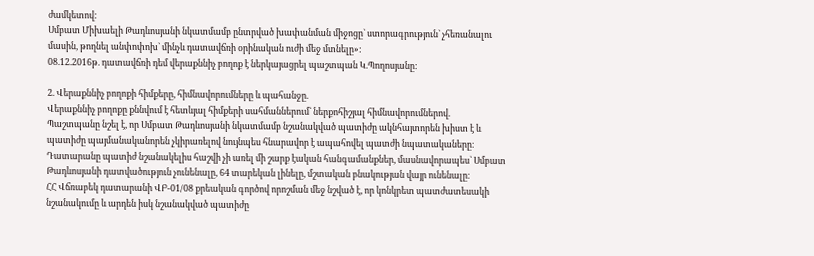ժամկետով:
Սմբատ Միխաելի Թադևոսյանի նկատմամբ ընտրված խափանման միջոցը` ստորագրություն` չհեռանալու մասին, թողնել անփոփոխ` մինչև դատավճռի օրինական ուժի մեջ մտնելը»:
08.12.2016թ. դատավճռի դեմ վերաքննիչ բողոք է ներկայացրել պաշտպան Կ.Պողոսյանը:

2. Վերաքննիչ բողոքի հիմքերը, հիմնավորումները և պահանջը.
Վերաքննիչ բողոքը քննվում է հետևյալ հիմքերի սահմաններում` ներքոհիշյալ հիմնավորումներով.
Պաշտպանը նշել է, որ Սմբատ Թադևոսյանի նկատմամբ նշանակված պատիժը ակնհայտորեն խիստ է և պատիժը պայմանականորեն չկիրառելով նույնպես հնարավոր է ապահովել պատժի նպատակաները։
Դատարանը պատիժ նշանակելիս հաշվի չի առել մի շարք էական հանգամանքներ, մասնավորապես` Սմբատ Թադևոսյանի դատվածություն չունենալը, 64 տարեկան լինելը, մշտական բնակության վայր ունենալը։
ՀՀ Վճռաբեկ դատարանի ՎԲ-01/08 քրեական գործով որոշման մեջ նշված է, որ կոնկրետ պատժատեսակի նշանակումը և արդեն իսկ նշանակված պատիժը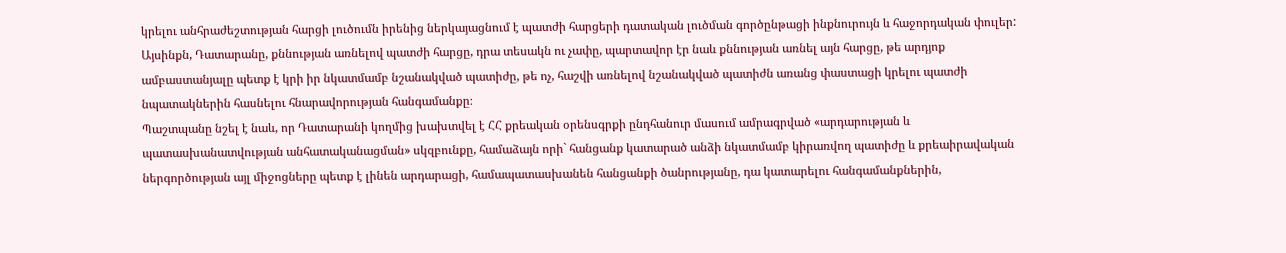կրելու անհրաժեշտության հարցի լուծումն իրենից ներկայացնում է պատժի հարցերի դատական լուծման գործընթացի ինքնուրույն և հաջորդական փուլեր: Այսինքն, Դատարանը, քննության առնելով պատժի հարցը, դրա տեսակն ու չափը, պարտավոր էր նաև քննության առնել այն հարցը, թե արդյոք ամբաստանյալը պետք է կրի իր նկատմամբ նշանակված պատիժը, թե ոչ, հաշվի առնելով նշանակված պատիժն առանց փաստացի կրելու պատժի նպատակներին հասնելու հնարավորության հանգամանքը։
Պաշտպանը նշել է նաև, որ Դատարանի կողմից խախտվել է ՀՀ քրեական օրենսգրքի ընդհանուր մասում ամրագրված «արդարության և պատասխանատվության անհատականացման» սկզբունքը, համաձայն որի` հանցանք կատարած անձի նկատմամբ կիրառվող պատիժը և քրեաիրավական ներգործության այլ միջոցները պետք է լինեն արդարացի, համապատասխանեն հանցանքի ծանրությանը, դա կատարելու հանգամանքներին,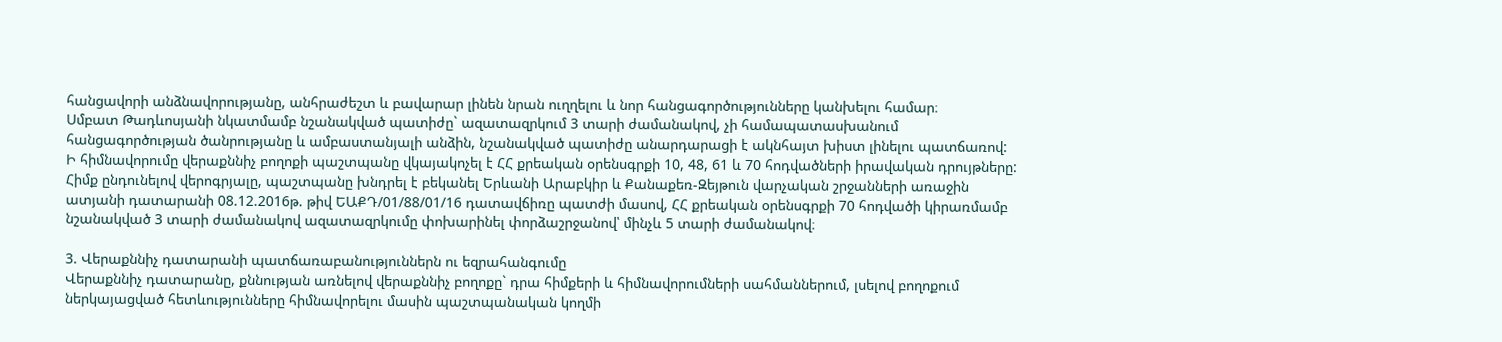հանցավորի անձնավորությանը, անհրաժեշտ և բավարար լինեն նրան ուղղելու և նոր հանցագործությունները կանխելու համար։
Սմբատ Թադևոսյանի նկատմամբ նշանակված պատիժը` ազատազրկում 3 տարի ժամանակով, չի համապատասխանում հանցագործության ծանրությանը և ամբաստանյալի անձին, նշանակված պատիժը անարդարացի է ակնհայտ խիստ լինելու պատճառով:
Ի հիմնավորումը վերաքննիչ բողոքի պաշտպանը վկայակոչել է ՀՀ քրեական օրենսգրքի 10, 48, 61 և 70 հոդվածների իրավական դրույթները:
Հիմք ընդունելով վերոգրյալը, պաշտպանը խնդրել է բեկանել Երևանի Արաբկիր և Քանաքեռ-Զեյթուն վարչական շրջանների առաջին ատյանի դատարանի 08.12.2016թ. թիվ ԵԱՔԴ/01/88/01/16 դատավճիռը պատժի մասով, ՀՀ քրեական օրենսգրքի 70 հոդվածի կիրառմամբ նշանակված 3 տարի ժամանակով ազատազրկումը փոխարինել փորձաշրջանով՝ մինչև 5 տարի ժամանակով։

3. Վերաքննիչ դատարանի պատճառաբանություններն ու եզրահանգումը
Վերաքննիչ դատարանը, քննության առնելով վերաքննիչ բողոքը` դրա հիմքերի և հիմնավորումների սահմաններում, լսելով բողոքում ներկայացված հետևությունները հիմնավորելու մասին պաշտպանական կողմի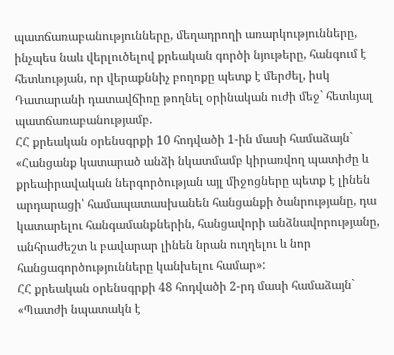պատճառաբանությունները, մեղադրողի առարկությունները, ինչպես նաև վերլուծելով քրեական գործի նյութերը, հանգում է հետևության, որ վերաքննիչ բողոքը պետք է մերժել, իսկ Դատարանի դատավճիռը թողնել օրինական ուժի մեջ` հետևյալ պատճառաբանությամբ.
ՀՀ քրեական օրենսգրքի 10 հոդվածի 1-ին մասի համաձայն`
«Հանցանք կատարած անձի նկատմամբ կիրառվող պատիժը և քրեաիրավական ներգործության այլ միջոցները պետք է լինեն արդարացի՝ համապատասխանեն հանցանքի ծանրությանը, դա կատարելու հանգամանքներին, հանցավորի անձնավորությանը, անհրաժեշտ և բավարար լինեն նրան ուղղելու և նոր հանցագործությունները կանխելու համար»:
ՀՀ քրեական օրենսգրքի 48 հոդվածի 2-րդ մասի համաձայն`
«Պատժի նպատակն է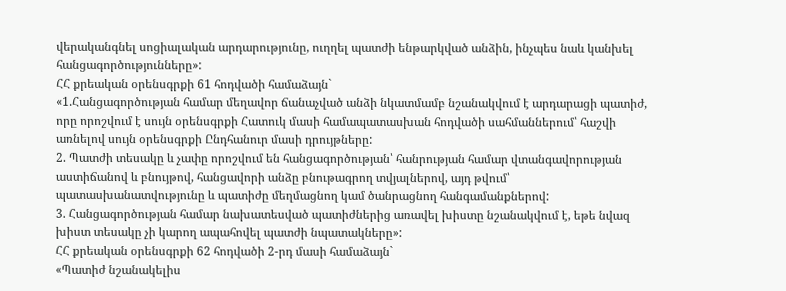վերականգնել սոցիալական արդարությունը, ուղղել պատժի ենթարկված անձին, ինչպես նաև կանխել հանցագործությունները»:
ՀՀ քրեական օրենսգրքի 61 հոդվածի համաձայն`
«1.Հանցագործության համար մեղավոր ճանաչված անձի նկատմամբ նշանակվում է արդարացի պատիժ, որը որոշվում է սույն օրենսգրքի Հատուկ մասի համապատասխան հոդվածի սահմաններում՝ հաշվի առնելով սույն օրենսգրքի Ընդհանուր մասի դրույթները:
2. Պատժի տեսակը և չափը որոշվում են հանցագործության՝ հանրության համար վտանգավորության աստիճանով և բնույթով, հանցավորի անձը բնութագրող տվյալներով, այդ թվում՝ պատասխանատվությունը և պատիժը մեղմացնող կամ ծանրացնող հանգամանքներով:
3. Հանցագործության համար նախատեսված պատիժներից առավել խիստը նշանակվում է, եթե նվազ խիստ տեսակը չի կարող ապահովել պատժի նպատակները»:
ՀՀ քրեական օրենսգրքի 62 հոդվածի 2-րդ մասի համաձայն`
«Պատիժ նշանակելիս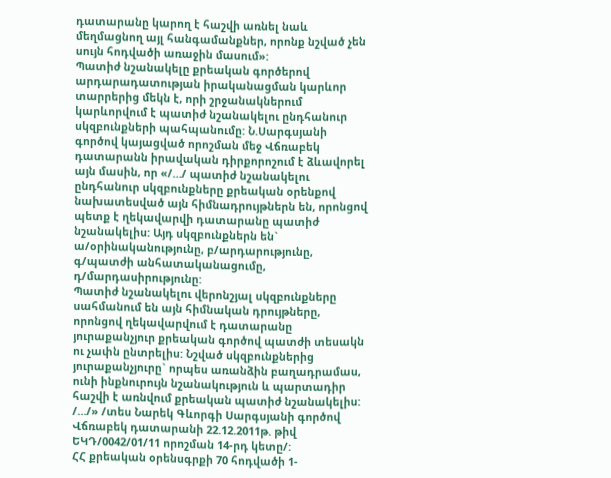դատարանը կարող է հաշվի առնել նաև մեղմացնող այլ հանգամանքներ, որոնք նշված չեն սույն հոդվածի առաջին մասում»:
Պատիժ նշանակելը քրեական գործերով արդարադատության իրականացման կարևոր տարրերից մեկն է, որի շրջանակներում կարևորվում է պատիժ նշանակելու ընդհանուր սկզբունքների պահպանումը: Ն.Սարգսյանի գործով կայացված որոշման մեջ Վճռաբեկ դատարանն իրավական դիրքորոշում է ձևավորել այն մասին, որ «/…/ պատիժ նշանակելու ընդհանուր սկզբունքները քրեական օրենքով նախատեսված այն հիմնադրույթներն են, որոնցով պետք է ղեկավարվի դատարանը պատիժ նշանակելիս: Այդ սկզբունքներն են` ա/օրինականությունը, բ/արդարությունը, գ/պատժի անհատականացումը, դ/մարդասիրությունը:
Պատիժ նշանակելու վերոնշյալ սկզբունքները սահմանում են այն հիմնական դրույթները, որոնցով ղեկավարվում է դատարանը յուրաքանչյուր քրեական գործով պատժի տեսակն ու չափն ընտրելիս: Նշված սկզբունքներից յուրաքանչյուրը` որպես առանձին բաղադրամաս, ունի ինքնուրույն նշանակություն և պարտադիր հաշվի է առնվում քրեական պատիժ նշանակելիս: /…/» /տես Նարեկ Գևորգի Սարգսյանի գործով Վճռաբեկ դատարանի 22.12.2011թ. թիվ ԵԿԴ/0042/01/11 որոշման 14-րդ կետը/:
ՀՀ քրեական օրենսգրքի 70 հոդվածի 1-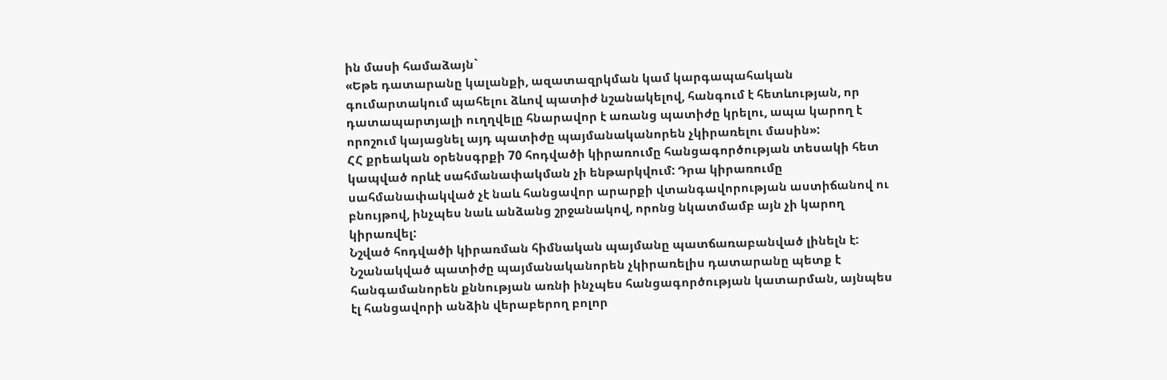ին մասի համաձայն`
«Եթե դատարանը կալանքի, ազատազրկման կամ կարգապահական գումարտակում պահելու ձևով պատիժ նշանակելով, հանգում է հետևության, որ դատապարտյալի ուղղվելը հնարավոր է առանց պատիժը կրելու, ապա կարող է որոշում կայացնել այդ պատիժը պայմանականորեն չկիրառելու մասին»:
ՀՀ քրեական օրենսգրքի 70 հոդվածի կիրառումը հանցագործության տեսակի հետ կապված որևէ սահմանափակման չի ենթարկվում: Դրա կիրառումը սահմանափակված չէ նաև հանցավոր արարքի վտանգավորության աստիճանով ու բնույթով, ինչպես նաև անձանց շրջանակով, որոնց նկատմամբ այն չի կարող կիրառվել:
Նշված հոդվածի կիրառման հիմնական պայմանը պատճառաբանված լինելն է:
Նշանակված պատիժը պայմանականորեն չկիրառելիս դատարանը պետք է հանգամանորեն քննության առնի ինչպես հանցագործության կատարման, այնպես էլ հանցավորի անձին վերաբերող բոլոր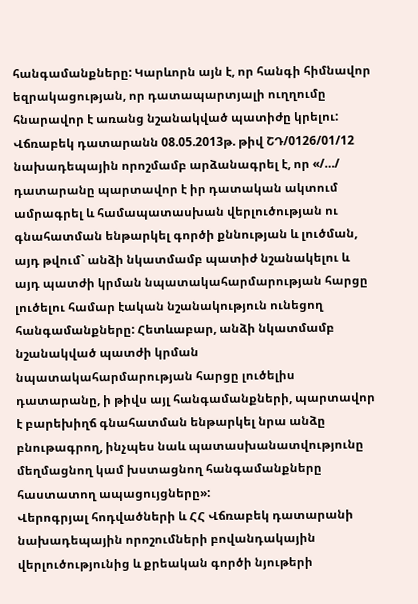հանգամանքները: Կարևորն այն է, որ հանգի հիմնավոր եզրակացության, որ դատապարտյալի ուղղումը հնարավոր է առանց նշանակված պատիժը կրելու:
Վճռաբեկ դատարանն 08.05.2013թ. թիվ ՇԴ/0126/01/12 նախադեպային որոշմամբ արձանագրել է, որ «/…/ դատարանը պարտավոր է իր դատական ակտում ամրագրել և համապատասխան վերլուծության ու գնահատման ենթարկել գործի քննության և լուծման, այդ թվում` անձի նկատմամբ պատիժ նշանակելու և այդ պատժի կրման նպատակահարմարության հարցը լուծելու համար էական նշանակություն ունեցող հանգամանքները: Հետևաբար, անձի նկատմամբ նշանակված պատժի կրման նպատակահարմարության հարցը լուծելիս դատարանը, ի թիվս այլ հանգամանքների, պարտավոր է բարեխիղճ գնահատման ենթարկել նրա անձը բնութագրող, ինչպես նաև պատասխանատվությունը մեղմացնող կամ խստացնող հանգամանքները հաստատող ապացույցները»:
Վերոգրյալ հոդվածների և ՀՀ Վճռաբեկ դատարանի նախադեպային որոշումների բովանդակային վերլուծությունից և քրեական գործի նյութերի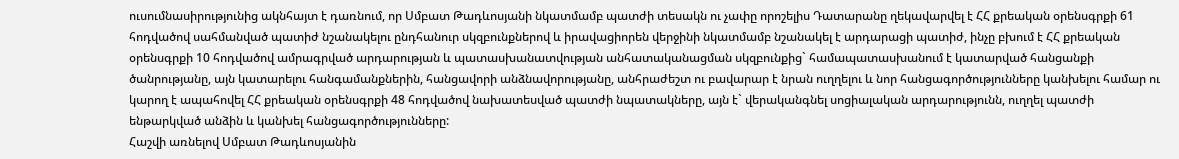ուսումնասիրությունից ակնհայտ է դառնում, որ Սմբատ Թադևոսյանի նկատմամբ պատժի տեսակն ու չափը որոշելիս Դատարանը ղեկավարվել է ՀՀ քրեական օրենսգրքի 61 հոդվածով սահմանված պատիժ նշանակելու ընդհանուր սկզբունքներով և իրավացիորեն վերջինի նկատմամբ նշանակել է արդարացի պատիժ, ինչը բխում է ՀՀ քրեական օրենսգրքի 10 հոդվածով ամրագրված արդարության և պատասխանատվության անհատականացման սկզբունքից` համապատասխանում է կատարված հանցանքի ծանրությանը, այն կատարելու հանգամանքներին, հանցավորի անձնավորությանը, անհրաժեշտ ու բավարար է նրան ուղղելու և նոր հանցագործությունները կանխելու համար ու կարող է ապահովել ՀՀ քրեական օրենսգրքի 48 հոդվածով նախատեսված պատժի նպատակները, այն է` վերականգնել սոցիալական արդարությունն, ուղղել պատժի ենթարկված անձին և կանխել հանցագործությունները:
Հաշվի առնելով Սմբատ Թադևոսյանին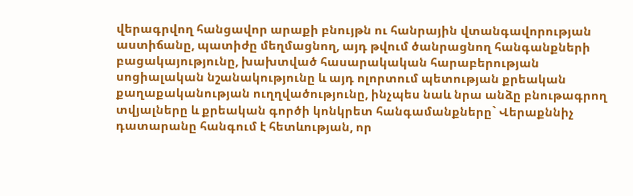վերագրվող հանցավոր արաքի բնույթն ու հանրային վտանգավորության աստիճանը, պատիժը մեղմացնող, այդ թվում ծանրացնող հանգանքների բացակայությունը, խախտված հասարակական հարաբերության սոցիալական նշանակությունը և այդ ոլորտում պետության քրեական քաղաքականության ուղղվածությունը, ինչպես նաև նրա անձը բնութագրող տվյալները և քրեական գործի կոնկրետ հանգամանքները` Վերաքննիչ դատարանը հանգում է հետևության, որ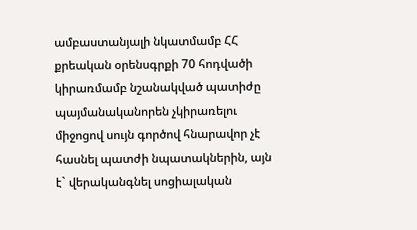ամբաստանյալի նկատմամբ ՀՀ քրեական օրենսգրքի 70 հոդվածի կիրառմամբ նշանակված պատիժը պայմանականորեն չկիրառելու միջոցով սույն գործով հնարավոր չէ հասնել պատժի նպատակներին, այն է` վերականգնել սոցիալական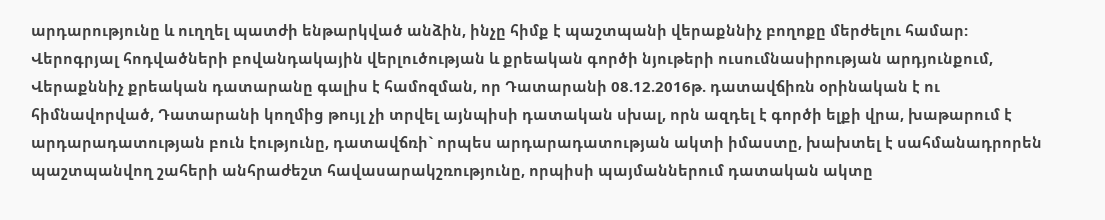արդարությունը և ուղղել պատժի ենթարկված անձին, ինչը հիմք է պաշտպանի վերաքննիչ բողոքը մերժելու համար:
Վերոգրյալ հոդվածների բովանդակային վերլուծության և քրեական գործի նյութերի ուսումնասիրության արդյունքում, Վերաքննիչ քրեական դատարանը գալիս է համոզման, որ Դատարանի 08.12.2016թ. դատավճիռն օրինական է ու հիմնավորված, Դատարանի կողմից թույլ չի տրվել այնպիսի դատական սխալ, որն ազդել է գործի ելքի վրա, խաթարում է արդարադատության բուն էությունը, դատավճռի` որպես արդարադատության ակտի իմաստը, խախտել է սահմանադրորեն պաշտպանվող շահերի անհրաժեշտ հավասարակշռությունը, որպիսի պայմաններում դատական ակտը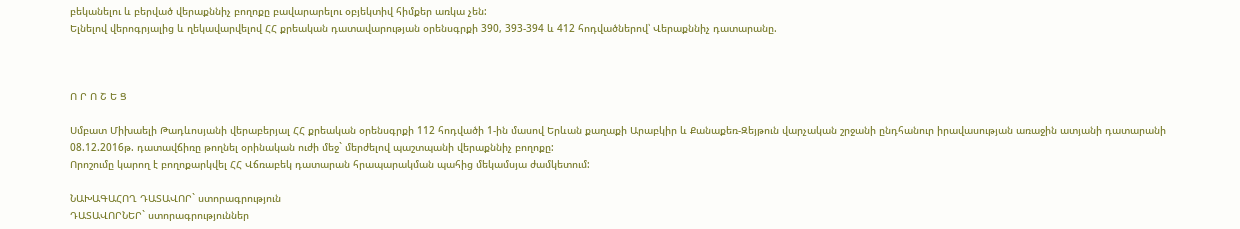բեկանելու և բերված վերաքննիչ բողոքը բավարարելու օբյեկտիվ հիմքեր առկա չեն:
Ելնելով վերոգրյալից և ղեկավարվելով ՀՀ քրեական դատավարության օրենսգրքի 390, 393-394 և 412 հոդվածներով՝ Վերաքննիչ դատարանը.



Ո Ր Ո Շ Ե Ց

Սմբատ Միխաելի Թադևոսյանի վերաբերյալ ՀՀ քրեական օրենսգրքի 112 հոդվածի 1-ին մասով Երևան քաղաքի Արաբկիր և Քանաքեռ-Զեյթուն վարչական շրջանի ընդհանուր իրավասության առաջին ատյանի դատարանի 08.12.2016թ. դատավճիռը թողնել օրինական ուժի մեջ` մերժելով պաշտպանի վերաքննիչ բողոքը:
Որոշումը կարող է բողոքարկվել ՀՀ Վճռաբեկ դատարան հրապարակման պահից մեկամսյա ժամկետում:

ՆԱԽԱԳԱՀՈՂ ԴԱՏԱՎՈՐ` ստորագրություն
ԴԱՏԱՎՈՐՆԵՐ` ստորագրություններ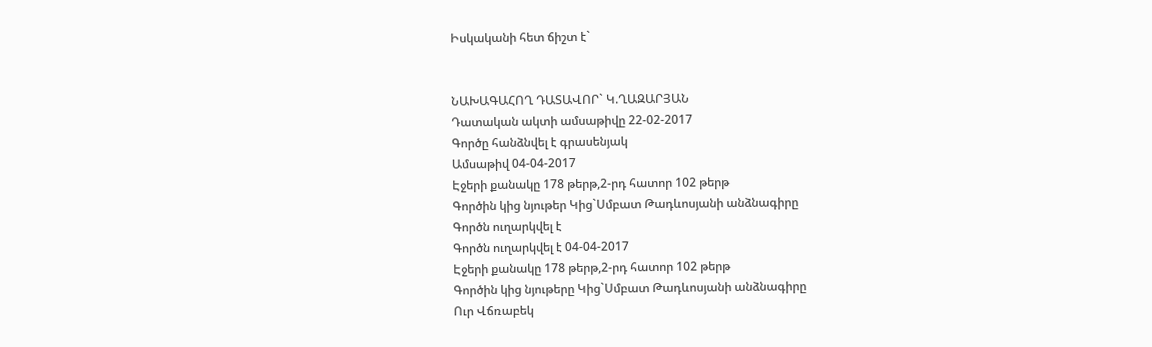Իսկականի հետ ճիշտ է`


ՆԱԽԱԳԱՀՈՂ ԴԱՏԱՎՈՐ` Կ.ՂԱԶԱՐՅԱՆ
Դատական ակտի ամսաթիվը 22-02-2017
Գործը հանձնվել է գրասենյակ
Ամսաթիվ 04-04-2017
Էջերի քանակը 178 թերթ,2-րդ հատոր 102 թերթ
Գործին կից նյութեր Կից`Սմբատ Թադևոսյանի անձնագիրը
Գործն ուղարկվել է
Գործն ուղարկվել է 04-04-2017
Էջերի քանակը 178 թերթ,2-րդ հատոր 102 թերթ
Գործին կից նյութերը Կից`Սմբատ Թադևոսյանի անձնագիրը
Ուր Վճռաբեկ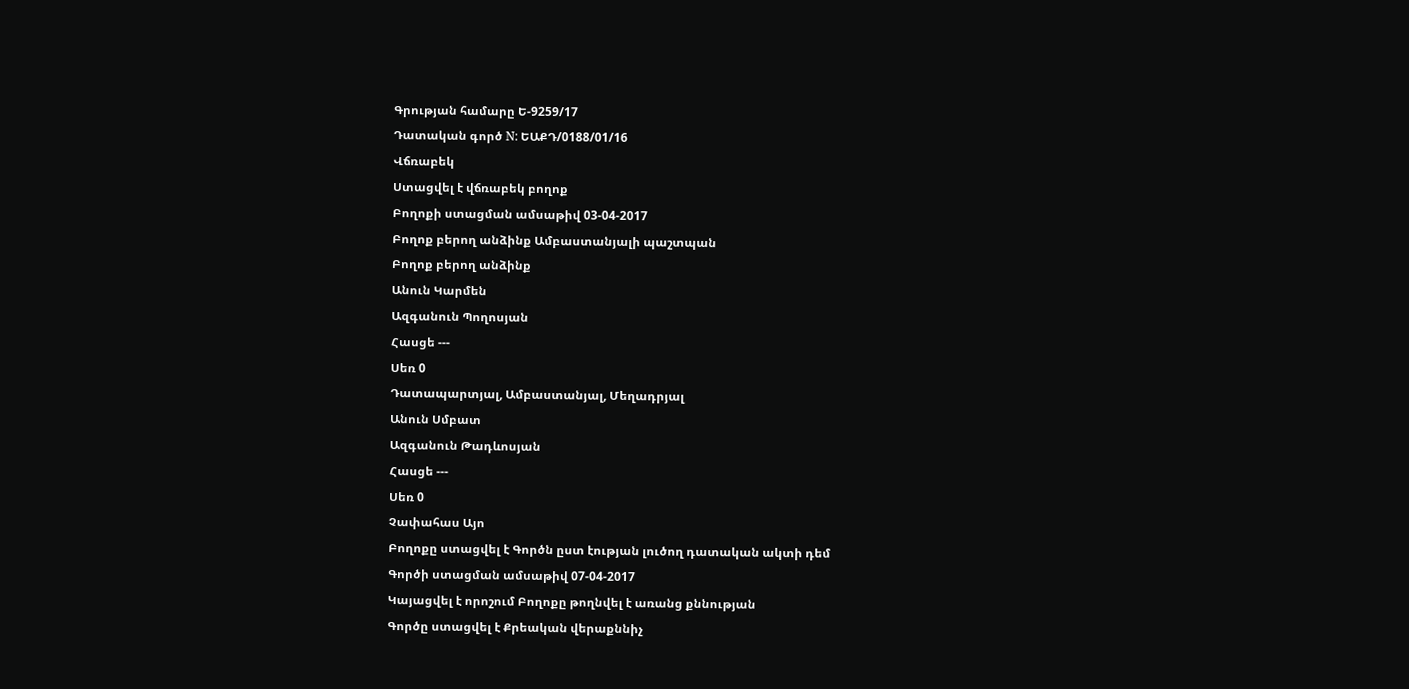Գրության համարը Ե-9259/17
Դատական գործ N: ԵԱՔԴ/0188/01/16
Վճռաբեկ
Ստացվել է վճռաբեկ բողոք
Բողոքի ստացման ամսաթիվ 03-04-2017
Բողոք բերող անձինք Ամբաստանյալի պաշտպան
Բողոք բերող անձինք
Անուն Կարմեն
Ազգանուն Պողոսյան
Հասցե ---
Սեռ 0
Դատապարտյալ, Ամբաստանյալ, Մեղադրյալ
Անուն Սմբատ
Ազգանուն Թադևոսյան
Հասցե ---
Սեռ 0
Չափահաս Այո
Բողոքը ստացվել է Գործն ըստ էության լուծող դատական ակտի դեմ
Գործի ստացման ամսաթիվ 07-04-2017
Կայացվել է որոշում Բողոքը թողնվել է առանց քննության
Գործը ստացվել է Քրեական վերաքննիչ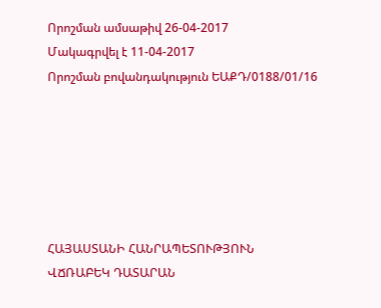Որոշման ամսաթիվ 26-04-2017
Մակագրվել է 11-04-2017
Որոշման բովանդակություն ԵԱՔԴ/0188/01/16






ՀԱՅԱՍՏԱՆԻ ՀԱՆՐԱՊԵՏՈՒԹՅՈՒՆ
ՎՃՌԱԲԵԿ ԴԱՏԱՐԱՆ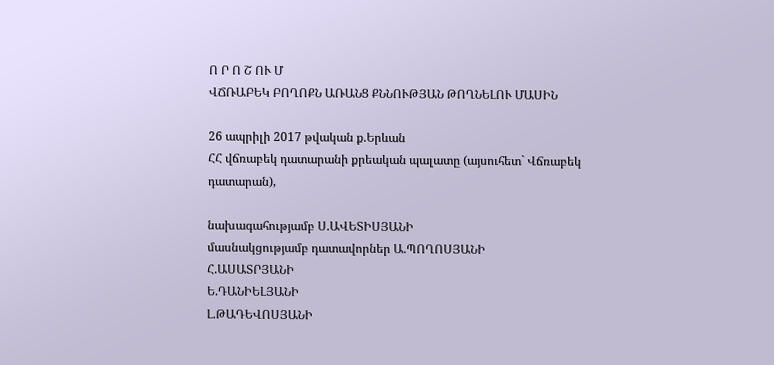Ո Ր Ո Շ ՈՒ Մ
ՎՃՌԱԲԵԿ ԲՈՂՈՔՆ ԱՌԱՆՑ ՔՆՆՈՒԹՅԱՆ ԹՈՂՆԵԼՈՒ ՄԱՍԻՆ

26 ապրիլի 2017 թվական ք.Երևան
ՀՀ վճռաբեկ դատարանի քրեական պալատը (այսուհետ` Վճռաբեկ դատարան),

նախագահությամբ Ս.ԱՎԵՏԻՍՅԱՆԻ
մասնակցությամբ դատավորներ Ա.ՊՈՂՈՍՅԱՆԻ
Հ.ԱՍԱՏՐՅԱՆԻ
Ե.ԴԱՆԻԵԼՅԱՆԻ
Լ.ԹԱԴԵՎՈՍՅԱՆԻ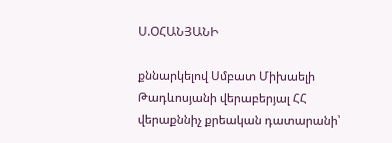Ս.ՕՀԱՆՅԱՆԻ

քննարկելով Սմբատ Միխաելի Թադևոսյանի վերաբերյալ ՀՀ վերաքննիչ քրեական դատարանի՝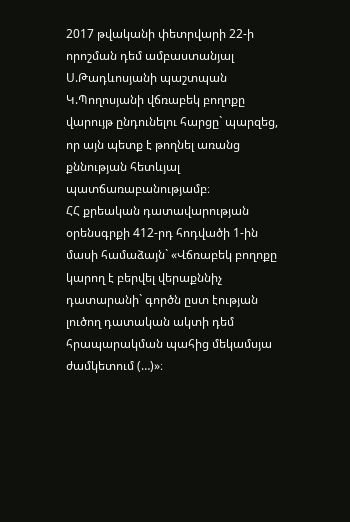2017 թվականի փետրվարի 22-ի որոշման դեմ ամբաստանյալ Ս.Թադևոսյանի պաշտպան Կ.Պողոսյանի վճռաբեկ բողոքը վարույթ ընդունելու հարցը` պարզեց, որ այն պետք է թողնել առանց քննության հետևյալ պատճառաբանությամբ։
ՀՀ քրեական դատավարության օրենսգրքի 412-րդ հոդվածի 1-ին մասի համաձայն` «Վճռաբեկ բողոքը կարող է բերվել վերաքննիչ դատարանի` գործն ըստ էության լուծող դատական ակտի դեմ հրապարակման պահից մեկամսյա ժամկետում (…)»։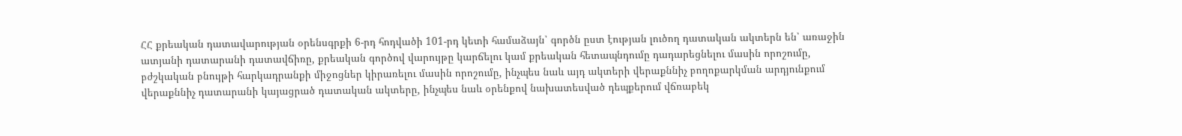ՀՀ քրեական դատավարության օրենսգրքի 6-րդ հոդվածի 101-րդ կետի համաձայն՝ գործն ըստ էության լուծող դատական ակտերն են՝ առաջին ատյանի դատարանի դատավճիռը, քրեական գործով վարույթը կարճելու կամ քրեական հետապնդումը դադարեցնելու մասին որոշումը, բժշկական բնույթի հարկադրանքի միջոցներ կիրառելու մասին որոշումը, ինչպես նաև այդ ակտերի վերաքննիչ բողոքարկման արդյունքում վերաքննիչ դատարանի կայացրած դատական ակտերը, ինչպես նաև օրենքով նախատեսված դեպքերում վճռաբեկ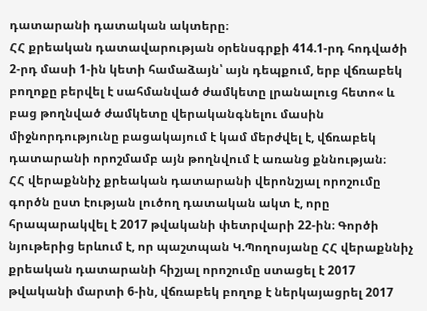դատարանի դատական ակտերը։
ՀՀ քրեական դատավարության օրենսգրքի 414.1-րդ հոդվածի 2-րդ մասի 1-ին կետի համաձայն՝ այն դեպքում, երբ վճռաբեկ բողոքը բերվել է սահմանված ժամկետը լրանալուց հետո« և բաց թողնված ժամկետը վերականգնելու մասին միջնորդությունը բացակայում է կամ մերժվել է, վճռաբեկ դատարանի որոշմամբ այն թողնվում է առանց քննության։
ՀՀ վերաքննիչ քրեական դատարանի վերոնշյալ որոշումը գործն ըստ էության լուծող դատական ակտ է, որը հրապարակվել է 2017 թվականի փետրվարի 22-ին։ Գործի նյութերից երևում է, որ պաշտպան Կ.Պողոսյանը ՀՀ վերաքննիչ քրեական դատարանի հիշյալ որոշումը ստացել է 2017 թվականի մարտի 6-ին, վճռաբեկ բողոք է ներկայացրել 2017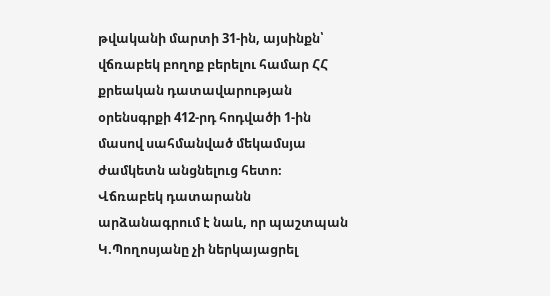թվականի մարտի 31-ին, այսինքն՝ վճռաբեկ բողոք բերելու համար ՀՀ քրեական դատավարության օրենսգրքի 412-րդ հոդվածի 1-ին մասով սահմանված մեկամսյա ժամկետն անցնելուց հետո։
Վճռաբեկ դատարանն արձանագրում է նաև, որ պաշտպան Կ.Պողոսյանը չի ներկայացրել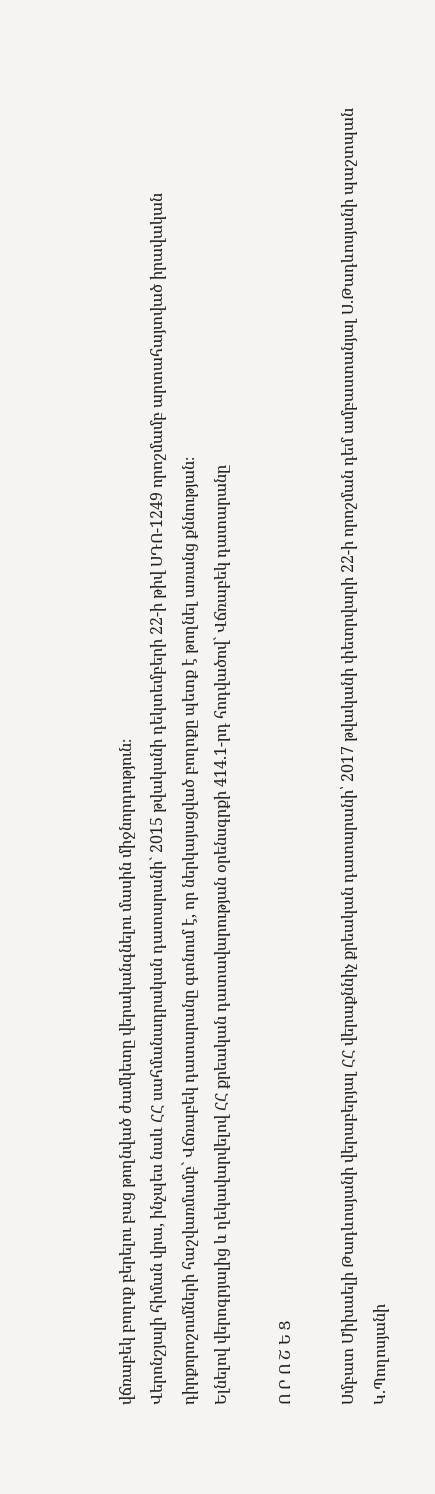վճռաբեկ բողոք բերելու բաց թողնված ժամկետը վերականգնելու մասին միջնորդություն։
Վերոնշյալի հիման վրա, ինչպես նաև ՀՀ սահմանադրական դատարանի` 2015 թվականի դեկտեմբերի 22-ի թիվ ՍԴՈ-1249 որոշմամբ արտահայտված իրավական դիրքորոշումների հաշվառմամբ` Վճռաբեկ դատարանը գտնում է, որ ներկայացված բողոքը պետք է թողնել առանց քննության։
Ելնելով վերոգրյալից և ղեկավարվելով ՀՀ քրեական դատավարության օրենսգրքի 414.1-րդ հոդվածով` Վճռաբեկ դատարանը

Ո Ր Ո Շ Ե Ց

Սմբատ Միխաելի Թադևոսյանի վերաբերյալ ՀՀ վերաքննիչ քրեական դատարանի՝ 2017 թվականի փետրվարի 22-ի որոշման դեմ ամբաստանյալ Ս.Թադևոսյանի պաշտպան Կ.Պողոսյանի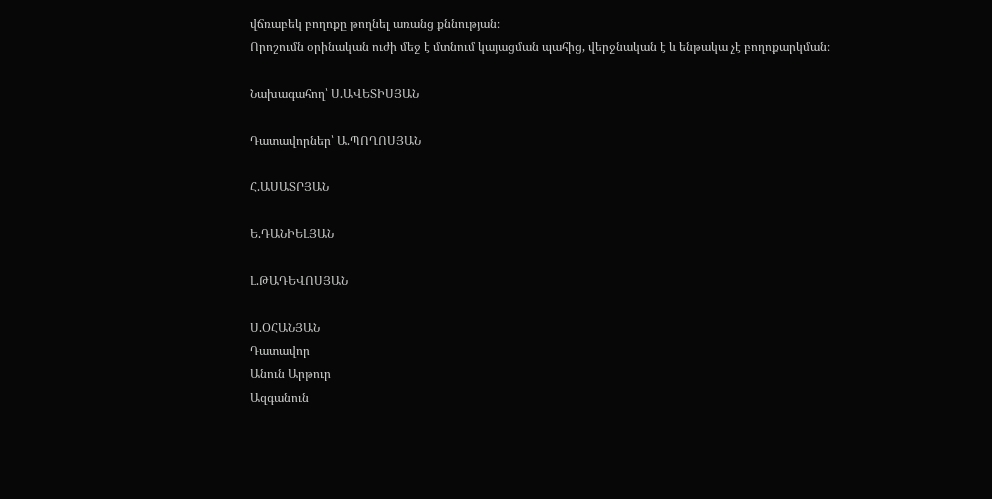վճռաբեկ բողոքը թողնել առանց քննության։
Որոշումն օրինական ուժի մեջ է մտնում կայացման պահից, վերջնական է և ենթակա չէ բողոքարկման։

Նախագահող՝ Ս.ԱՎԵՏԻՍՅԱՆ

Դատավորներ՝ Ա.ՊՈՂՈՍՅԱՆ

Հ.ԱՍԱՏՐՅԱՆ

Ե.ԴԱՆԻԵԼՅԱՆ

Լ.ԹԱԴԵՎՈՍՅԱՆ

Ս.ՕՀԱՆՅԱՆ
Դատավոր
Անուն Արթուր
Ազգանուն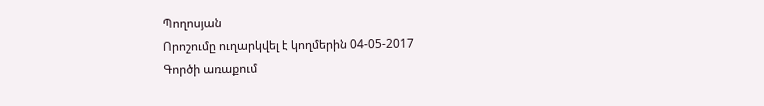Պողոսյան
Որոշումը ուղարկվել է կողմերին 04-05-2017
Գործի առաքում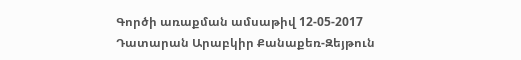Գործի առաքման ամսաթիվ 12-05-2017
Դատարան Արաբկիր Քանաքեռ-Զեյթուն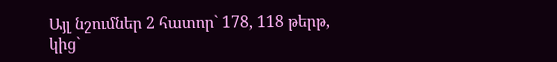Այլ նշումներ 2 հատոր` 178, 118 թերթ, կից`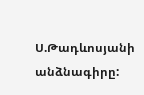Ս.Թադևոսյանի անձնագիրը: